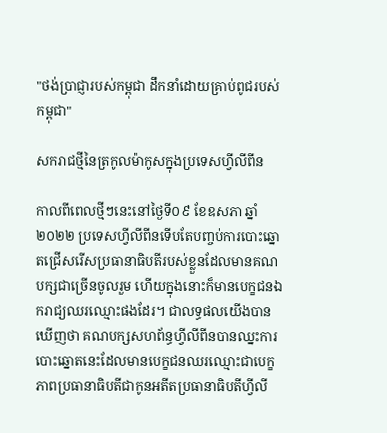"ថង់ប្រាជ្ញារបស់កម្ពុជា ដឹកនាំដោយគ្រាប់ពូជរបស់កម្ពុជា"

សករាជថ្មីនៃត្រកូលម៉ាកូសក្នុងប្រទេសហ្វីលីពីន

កាលពីពេលថ្មីៗនេះនៅថ្ងៃទី០៩ ខែឧសភា ឆ្នាំ២០២២ ប្រទេសហ្វីលីពីនទើបតែបញ្ចប់ការបោះឆ្នោតជ្រើសរើសប្រធានាធិបតីរបស់ខ្លួនដែលមានគណបក្សជាច្រើនចូលរួម ហើយក្នុងនោះក៏មានបេក្ខជនឯករាជ្យឈរឈ្មោះផងដែរ។ ជាលទ្ធផលយើងបានឃើញថា គណបក្សសហព័ន្ធហ្វីលីពីនបានឈ្នះការបោះឆ្នោតនេះដែលមានបេក្ខជនឈរឈ្មោះជាបេក្ខភាពប្រធានាធិបតីជាកូនអតីតប្រធានាធិបតីហ្វីលី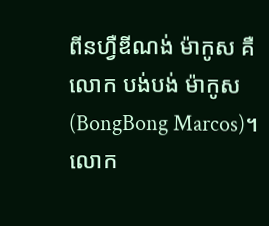ពីនហឺ្វឌីណង់ ម៉ាកូស គឺលោក បង់បង់ ម៉ាកូស(BongBong Marcos)។ លោក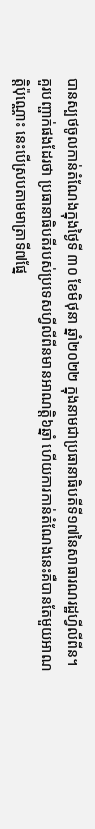បានស្បថចូលកាន់តំណែងក្នុងថ្ងៃទី ៣០ ខែមិថុនា ឆ្នាំ២០២២ ក្នុងនាមជាប្រធានាធិបតីទី១៧នៃសាធារណរដ្ឋហ្វីលីពីន។ គួរបញ្ផាក់ផងដែរថា ប្រធានាធិបតីរបស់ប្រទេសហ្វីលីពីនមានអាណត្តិ៦ឆ្នាំ ហើយការកាន់តំណែងនេះគឺបានតែមួយអាណត្តិប៉ុណ្ណោះ នេះបើស្របតាមមាត្រាទី៧ផ្នែ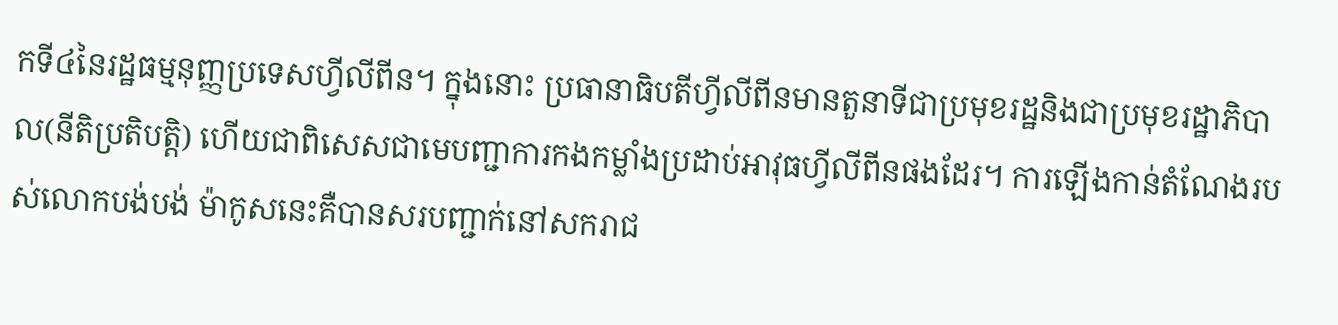កទី៤នៃរដ្ឋធម្មនុញ្ញប្រទេសហ្វីលីពីន។ ក្នុងនោះ ប្រធានាធិបតីហ្វីលីពីនមានតួនាទីជាប្រមុខរដ្ឋនិងជាប្រមុខរដ្ឋាភិបាល(នីតិប្រតិបត្តិ) ហើយជាពិសេសជាមេបញ្ជាការកងកម្លាំងប្រដាប់អាវុធហ្វីលីពីនផងដែរ។ ការឡើងកាន់តំណែងរបស់លោកបង់បង់ ម៉ាកូសនេះគឺបានសរបញ្ជាក់នៅសករាជ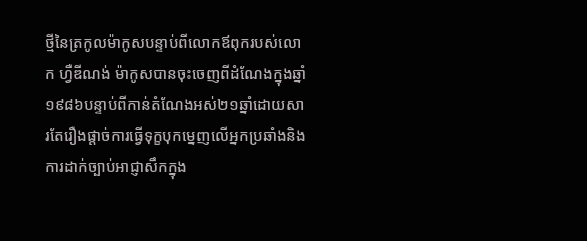ថ្មីនៃត្រកូលម៉ាកូសបន្ទាប់ពីលោកឪពុករបស់លោក ហ្វឺឌីណង់ ម៉ាកូសបានចុះចេញពីដំណែងក្នុងឆ្នាំ១៩៨៦បន្ទាប់ពីកាន់តំណែងអស់២១ឆ្នាំដោយសារតែរឿងផ្តាច់ការធ្វើទុក្ខបុកមេ្នញលើអ្នកប្រឆាំងនិងការដាក់ច្បាប់អាជ្ញាសឹកក្នុង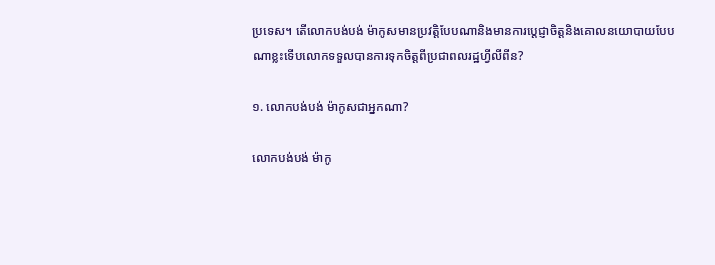ប្រទេស។ តើលោកបង់បង់ ម៉ាកូសមានប្រវត្តិបែបណានិងមានការប្តេជ្ញាចិត្តនិងគោលនយោបាយបែបណាខ្លះទើបលោកទទួលបានការទុកចិត្តពីប្រជាពលរដ្ឋហ្វីលីពីន?

១. លោកបង់បង់ ម៉ាកូសជាអ្នកណា?

លោកបង់បង់ ម៉ាកូ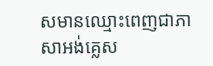សមានឈ្មោះពេញជាភាសាអង់គ្លេស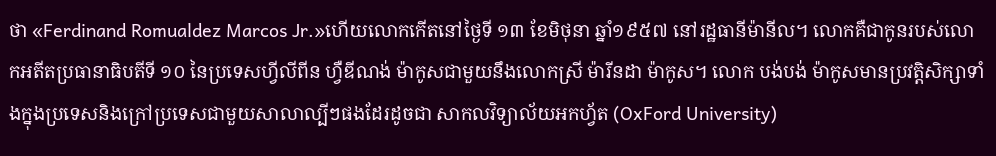ថា «Ferdinand Romualdez Marcos Jr.»ហើយលោកកើតនៅថ្ងៃទី ១៣ ខែមិថុនា ឆ្នាំ១៩៥៧ នៅរដ្ឋធានីម៉ានីល។ លោកគឺជាកូនរបស់លោកអតីតប្រធានាធិបតីទី ១០ នៃប្រទេសហ្វីលីពីន ហ្វឺឌីណង់ ម៉ាកូសជាមួយនឹងលោកស្រី ម៉ារីនដា ម៉ាកូស។ លោក បង់បង់ ម៉ាកូសមានប្រវត្តិសិក្សាទាំងក្នុងប្រទេសនិងក្រៅប្រទេសជាមួយសាលាល្បីៗផងដែរដូចជា សាកលវិទ្យាល័យអកហ្វ័ត (OxFord University)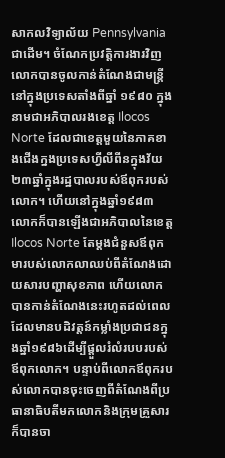សាកលវិទ្យាល័យ Pennsylvania ជាដើម។ ចំណែកប្រវត្តិការងារវិញ លោកបានចូលកាន់តំណែងជាមន្ត្រីនៅក្នុងប្រទេសតាំងពីឆ្នាំ ១៩៨០ ក្នុងនាមជាអភិបាលរងខេត្ត Ilocos Norte ដែលជាខេត្តមួយនៃភាគខាងជើងក្នងប្រទេសហ្វីលីពីនក្នុងវ័យ២៣ឆ្នាំក្នុងរដ្ឋបាលរបស់ឪពុករបស់លោក។ ហើយនៅក្នុងឆ្នាំ១៩៨៣ លោកក៏បានឡើងជាអភិបាលនៃខេត្ត Ilocos Norte តែម្តងជំនួសឪពុកមារបស់លោកលាឈប់ពីតំណែងដោយសារបញ្ហាសុខភាព ហើយលោកបានកាន់តំណែងនេះរហូតដល់ពេលដែលមានបដិវត្តន៍កម្លាំងប្រជាជនក្នុងឆ្នាំ១៩៨៦ដើម្បីផ្តួលរំលំរបបរបស់ឪពុកលោក។ បន្ទាប់ពីលោកឪពុករបស់លោកបានចុះចេញពីតំណែងពីប្រធានាធិបតីមកលោកនិងក្រុមគ្រួសារក៏បានចា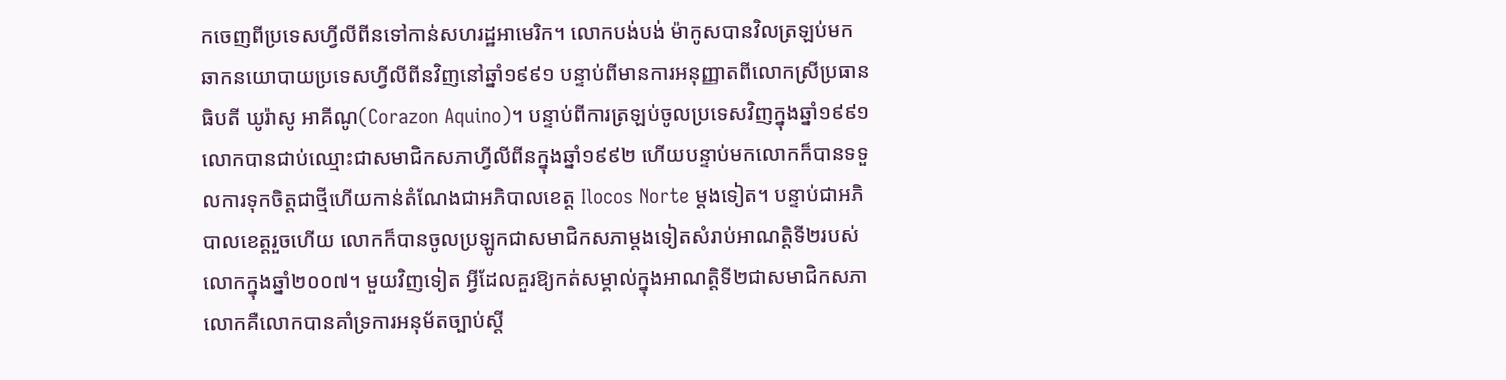កចេញពីប្រទេសហី្វលីពីនទៅកាន់សហរដ្ឋអាមេរិក។ លោកបង់បង់ ម៉ាកូសបានវិលត្រឡប់មកឆាកនយោបាយប្រទេសហ្វីលីពីនវិញនៅឆ្នាំ១៩៩១ បន្ទាប់ពីមានការអនុញ្ញាតពីលោកស្រីប្រធានធិបតី ឃូរ៉ាសូ អាគីណូ(Corazon Aquino)។ បន្ទាប់ពីការត្រឡប់ចូលប្រទេសវិញក្នុងឆ្នាំ១៩៩១ លោកបានជាប់ឈ្មោះជាសមាជិកសភាហ្វីលីពីនក្នុងឆ្នាំ១៩៩២ ហើយបន្ទាប់មកលោកក៏បានទទួលការទុកចិត្តជាថ្មីហើយកាន់តំណែងជាអភិបាលខេត្ត Ilocos Norte ម្តងទៀត។ បន្ទាប់ជាអភិបាលខេត្តរួចហើយ លោកក៏បានចូលប្រឡូកជាសមាជិកសភាម្តងទៀតសំរាប់អាណត្តិទី២របស់លោកក្នុងឆ្នាំ២០០៧។ មួយវិញទៀត អ្វីដែលគួរឱ្យកត់សម្គាល់ក្នុងអាណត្តិទី២ជាសមាជិកសភាលោកគឺលោកបានគាំទ្រការអនុម័តច្បាប់ស្តី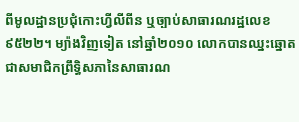ពីមូលដ្ឋានប្រជុំកោះហ្វីលីពីន ឬច្បាប់សាធារណរដ្ឋលេខ ៩៥២២។ ម្យ៉ាងវិញទៀត នៅឆ្នាំ២០១០ លោកបានឈ្នះឆ្នោតជាសមាជិកព្រឹទ្ធិសភានៃសាធារណ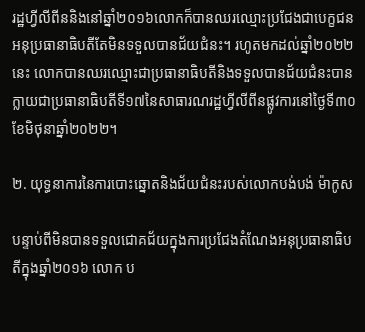រដ្ឋហ្វីលីពីននិងនៅឆ្នាំ២០១៦លោកក៏បានឈរឈ្មោះប្រជែងជាបេក្ខជនអនុប្រធានាធិបតីតែមិនទទួលបានជ័យជំនះ។ រហូតមកដល់ឆ្នាំ២០២២នេះ លោកបានឈរឈ្មោះជាប្រធានាធិបតីនិងទទួលបានជ័យជំនះបានក្លាយជាប្រធានាធិបតីទី១៧នៃសាធារណរដ្ឋហ្វីលីពីនផ្លូវការនៅថ្ងៃទី៣០ខែមិថុនាឆ្នាំ២០២២។

២. យុទ្ធនាការនៃការបោះឆ្នោតនិងជ័យជំនះរបស់លោកបង់បង់ ម៉ាកូស

បន្ទាប់ពីមិនបានទទួលជោគជ័យក្នុងការប្រជែងតំណែងអនុប្រធានាធិបតីក្នុងឆ្នាំ២០១៦ លោក ប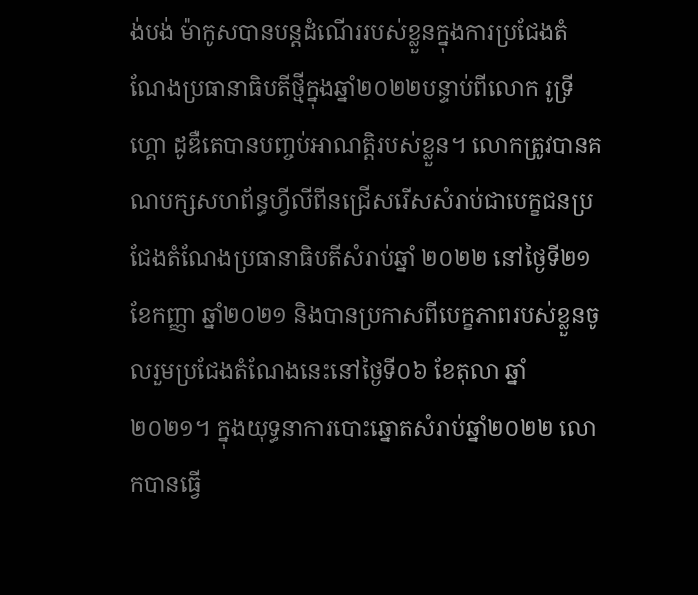ង់បង់ ម៉ាកូសបានបន្តដំណើររបស់ខ្លួនក្នុងការប្រជែងតំណែងប្រធានាធិបតីថ្មីក្នុងឆ្នាំ២០២២បន្ទាប់ពីលោក រូទ្រីហ្គោ ដូឌឺតេបានបញ្ចប់អាណត្តិរបស់ខ្លួន។ លោកត្រូវបានគណបក្សសហព័ន្ធហ្វីលីពីនជ្រើសរើសសំរាប់ជាបេក្ខជនប្រជែងតំណែងប្រធានាធិបតីសំរាប់ឆ្នាំ ២០២២ នៅថ្ងៃទី២១ ខែកញ្ញា ឆ្នាំ២០២១ និងបានប្រកាសពីបេក្ខភាពរបស់ខ្លួនចូលរួមប្រជែងតំណែងនេះនៅថ្ងៃទី០៦ ខែតុលា ឆ្នាំ២០២១។ ក្នុងយុទ្ធនាការបោះឆ្នោតសំរាប់ឆ្នាំ២០២២ លោកបានធ្វើ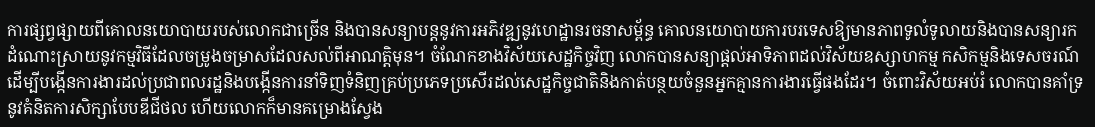ការផ្សព្វផ្សាយពីគោលនយោបាយរបស់លោកជាច្រើន និងបានសន្យាបន្តនូវការអភិវឌ្ឍនូវហេដ្ឋានរចនាសម័្ពន្ធ គោលនយោបាយការបរទេសឱ្យមានភាពទូលំទូលាយនិងបានសន្យារកដំណោះស្រាយនូវកម្មវិធីដែលចម្រូងចម្រាសដែលសល់ពីអាណត្តិមុន។ ចំណែកខាងវិស័យសេដ្ឋកិច្ចវិញ លោកបានសន្យាផ្តល់អាទិភាពដល់វិស័យឧស្សាហកម្ម កសិកម្មនិងទេសចរណ៍ដើម្បីបង្កើនការងារដល់ប្រជាពលរដ្ឋនិងបង្កើនការនាំទិញទំនិញគ្រប់ប្រភេទប្រសើរដល់សេដ្ឋកិច្ចជាតិនិងកាត់បន្ថយចំនួនអ្នកគ្មានការងារធ្វើផងដែរ។ ចំពោះវិស័យអប់រំ លោកបានគាំទ្រនូវគំនិតការសិក្សាបែបឌីជីថល ហើយលោកក៏មានគម្រោងស្វែង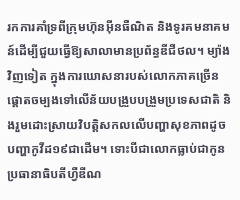រកការគាំទ្រពីក្រុមហ៊ុនអ៊ីនធឺណិត និងទូរគមនាគមន៍ដើម្បីជួយធ្វើឱ្យសាលាមានប្រព័ន្ធឌីជីថល។ ម្យ៉ាងវិញទៀត ក្នុងការឃោសនារបស់លោកភាគច្រើនផ្តោតចម្បងទៅលើន័យបង្រួបបង្រួមប្រទេសជាតិ និងរួមដោះស្រាយវិបត្តិសកលលើបញ្ហាសុខភាពដូចបញ្ហាកូវីដ១៩ជាដើម។ ទោះបីជាលោកធ្លាប់ជាកូនប្រធានាធិបតីហ្វឺឌីណ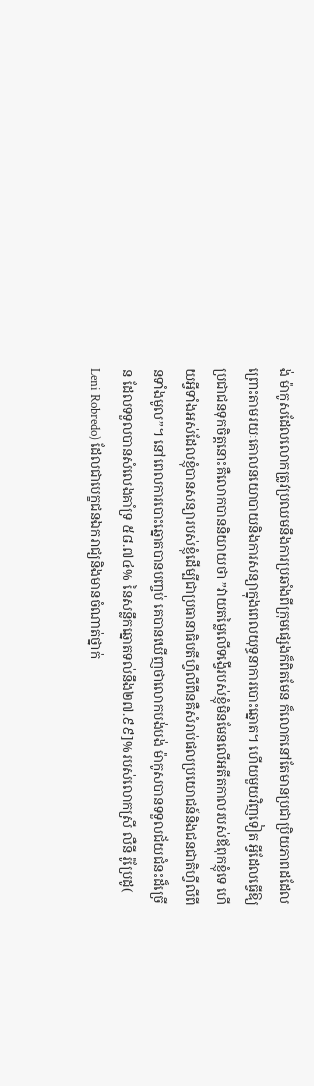ង់ ម៉ាកូសដែលលោកត្រូវប្រឈមនឹងការប្រឆាំងពីក្រុមផ្សេងក៏ពិតមែន ក៏លោកនៅតែមានប្រជាប្រិយភាពដដែលព្រោះតាមរយៈគោលនយោបាយនិងការសន្យាក្នុងពេលយុទ្ធនាការបោះឆ្នោត។ ហើយមួយវិញទៀត អ្វីដែលធ្វើឱ្យប្រជាជនទុកចិត្តនោះគឺលោកបាននិយាយថា ”វាយតម្លៃលើទង្វើរបស់ខ្ញុំមិនមែនលើអតីតកាលរបស់ឪពុកខ្ញុំទេ ហើយអ្វីទាំងអស់ដែលខ្ញុំបានសន្យារបស់ខ្ញុំដើម្បីជាប្រធានាធិបតីហ្វីលីពីនគឺសំរាប់ផលប្រយោជន៍និងជនជាតិហ្វីលីពីនទាំងមូល”។ នៅពេលការបោះឆ្នោតបានបញ្ចប់ គេបានឃើញថាលោកបង់បង់ ម៉ាកូសបានទទួលជ័យជំនះដ៏ច្រើន ដែលទទួលបានសំលេងគាំទ្រ ៥៨.៧៤% នៃសន្លឹកឆ្នោតទល់នឹង២៧.៩៩]%របស់លោកស្រី លឺនី រ៉ូប្រែដូ( Leni Robredo) ដែលជាបេក្ខជនឯករាជ្យនិងមានចំណាត់ថ្នាក់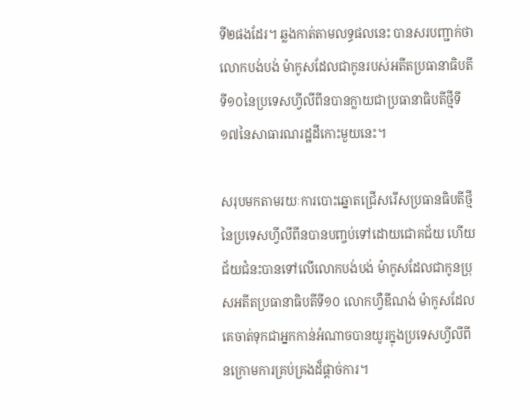ទី២ផងដែរ។ ឆ្លងកាត់តាមលទ្ធផលនេះ បានសរបញ្ជាក់ថាលោកបង់បង់ ម៉ាកូសដែលជាកូនរបស់អតីតប្រធានាធិបតីទី១០នៃប្រទេសហ្វីលីពីនបានក្លាយជាប្រធានាធិបតីថ្មីទី១៧នៃសាធារណរដ្ឋដីកោះមួយនេះ។

សរុបមកតាមរយៈការបោះឆ្នោតជ្រើសរើសប្រធានធិបតីថ្មីនៃប្រទេសហ្វីលីពីនបានបញ្ចប់ទៅដោយជោគជ័យ ហើយជ័យជំនះបានទៅលើលោកបង់បង់ ម៉ាកូសដែលជាកូនប្រុសអតីតប្រធានាធិបតីទី១០ លោកហ្វឺឌីណង់ ម៉ាកូសដែលគេចាត់ទុកជាអ្នកកាន់អំណាចបានយូរក្នុងប្រទេសហ្វីលីពីនក្រោមការគ្រប់គ្រងដ៏ផ្ដាច់ការ។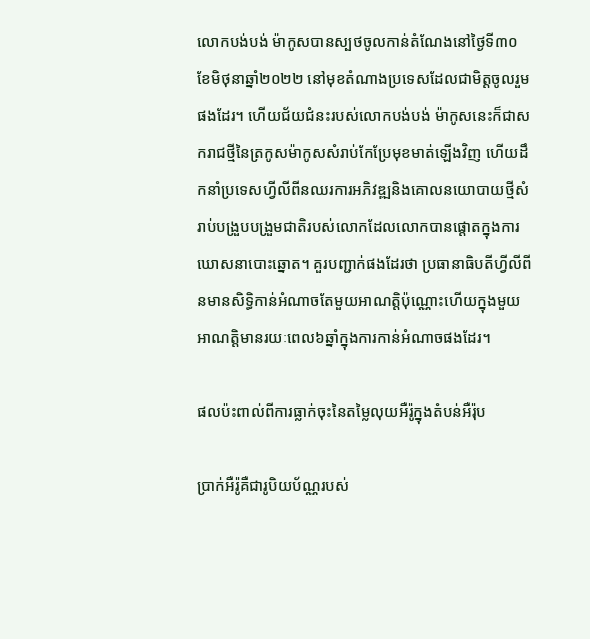លោកបង់បង់ ម៉ាកូសបានស្បថចូលកាន់តំណែងនៅថ្ងៃទី៣០ ខែមិថុនាឆ្នាំ២០២២ នៅមុខតំណាងប្រទេសដែលជាមិត្តចូលរួមផងដែរ។ ហើយជ័យជំនះរបស់លោកបង់បង់ ម៉ាកូសនេះក៏ជាសករាជថ្មីនៃត្រកូសម៉ាកូសសំរាប់កែប្រែមុខមាត់ឡើងវិញ ហើយដឹកនាំប្រទេសហ្វីលីពីនឈរការអភិវឌ្ឍនិងគោលនយោបាយថ្មីសំរាប់បង្រួបបង្រួមជាតិរបស់លោកដែលលោកបានផ្តោតក្នុងការឃោសនាបោះឆ្នោត។ គួរបញ្ជាក់ផងដែរថា ប្រធានាធិបតីហ្វីលីពីនមានសិទ្ធិកាន់អំណាចតែមួយអាណត្តិប៉ុណ្ណោះហើយក្នុងមួយអាណត្តិមានរយៈពេល៦ឆ្នាំក្នុងការកាន់អំណាចផងដែរ។

ផលប៉ះពាល់ពីការធ្លាក់ចុះនៃតម្លៃលុយអឺរ៉ូក្នុងតំបន់អឺរ៉ុប

ប្រាក់អឺរ៉ូគឺជារូបិយប័ណ្ណរបស់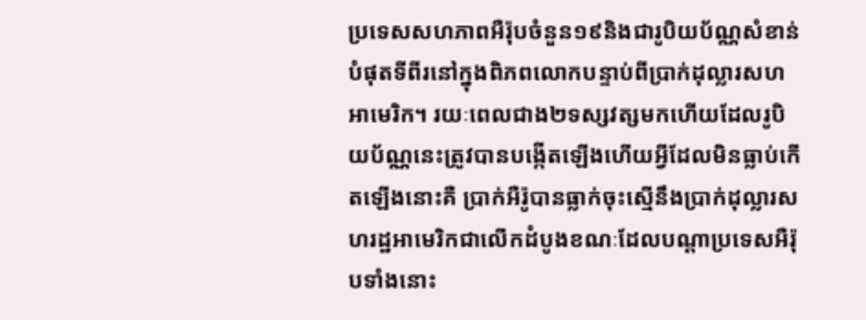ប្រទេសសហភាពអឺរ៉ុបចំនួន១៩និងជារូបិយប័ណ្ណសំខាន់បំផុតទីពីរនៅក្នុងពិភពលោកបន្ទាប់ពីប្រាក់ដុល្លារសហអាមេរិក។ រយៈពេលជាង២ទស្សវត្សមកហើយដែលរូបិយប័ណ្ណនេះត្រូវបានបង្កើតឡើងហើយអ្វីដែលមិនធ្លាប់កើតឡើងនោះគឺ ប្រាក់អឺរ៉ូបានធ្លាក់ចុះស្មើនឹងប្រាក់ដុល្លារសហរដ្ឋអាមេរិកជាលើកដំបូងខណៈដែលបណ្តាប្រទេសអឺរ៉ុបទាំងនោះ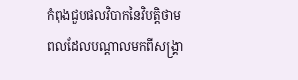កំពុងជួបផលវិបាកនៃវិបត្តិថាមពលដែលបណ្តាលមកពីសង្រ្គា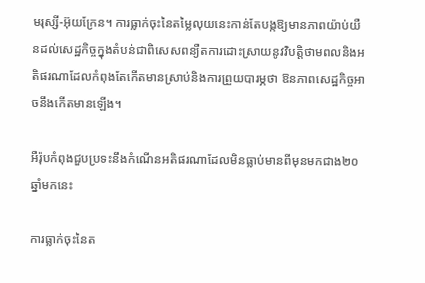មរុស្សី-អ៊ុយក្រែន។ ការធ្លាក់ចុះនៃតម្លៃលុយនេះកាន់តែបង្កឱ្យមានភាពយ៉ាប់យឺនដល់សេដ្ឋកិច្ចក្នុងតំបន់ជាពិសេសពន្យឺតការដោះស្រាយនូវវិបត្តិថាមពលនិងអតិផរណាដែលកំពុងតែកើតមានស្រាប់និងការព្រួយបារម្ភថា ឱនភាពសេដ្ឋកិច្ចអាចនឹងកើតមានឡើង។

អឺរ៉ុបកំពុងជួបប្រទះនឹងកំណើនអតិផរណាដែលមិនធ្លាប់មានពីមុនមកជាង២០ឆ្នាំមកនេះ

ការធ្លាក់ចុះនៃត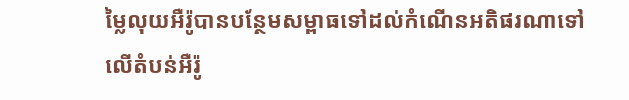ម្លៃលុយអឺរ៉ូបានបន្ថែមសម្ពាធទៅដល់កំណើនអតិផរណាទៅលើតំបន់អឺរ៉ូ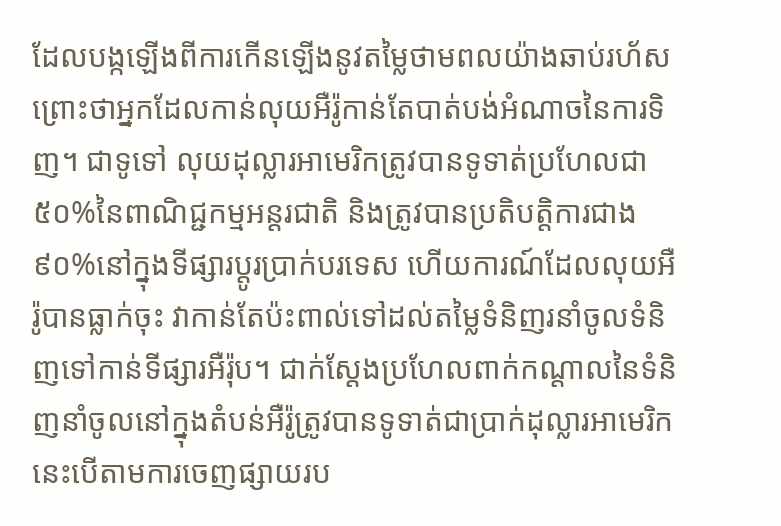ដែលបង្កឡើងពីការកើនឡើងនូវតម្លៃថាមពលយ៉ាងឆាប់រហ័ស ព្រោះថាអ្នកដែលកាន់លុយអឺរ៉ូកាន់តែបាត់បង់អំណាចនៃការទិញ។ ជាទូទៅ លុយដុល្លារអាមេរិកត្រូវបានទូទាត់ប្រហែលជា៥០%នៃពាណិជ្ជកម្មអន្តរជាតិ និងត្រូវបានប្រតិបត្តិការជាង៩០%នៅក្នុងទីផ្សារប្តូរប្រាក់បរទេស ហើយការណ៍ដែលលុយអឺរ៉ូបានធ្លាក់ចុះ វាកាន់តែប៉ះពាល់ទៅដល់តម្លៃទំនិញរនាំចូលទំនិញទៅកាន់ទីផ្សារអឺរ៉ុប។ ជាក់ស្តែងប្រហែលពាក់កណ្តាលនៃទំនិញនាំចូលនៅក្នុងតំបន់អឺរ៉ូត្រូវបានទូទាត់ជាប្រាក់ដុល្លារអាមេរិក នេះបើតាមការចេញផ្សាយរប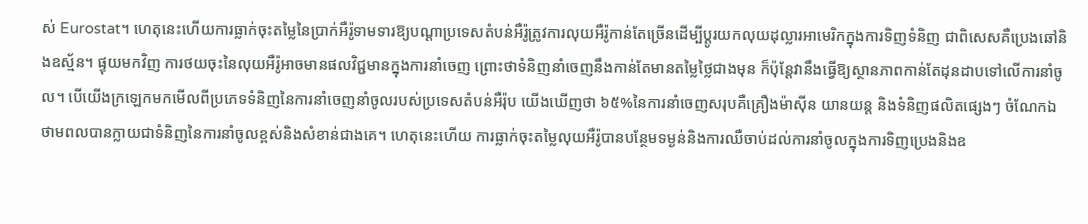ស់ Eurostat។ ហេតុនេះហើយការធ្លាក់ចុះតម្លៃនៃប្រាក់អឺរ៉ូទាមទារឱ្យបណ្តាប្រទេសតំបន់អឺរ៉ូត្រូវការលុយអឺរ៉ូកាន់តែច្រើនដើម្បីប្តូរយកលុយដុល្លារអាមេរិកក្នុងការទិញទំនិញ ជាពិសេសគឺប្រេងឆៅនិងឧស្ម័ន។ ផ្ទុយមកវិញ ការថយចុះនៃលុយអឺរ៉ូអាចមានផលវិជ្ជមានក្នុងការនាំចេញ ព្រោះថាទំនិញនាំចេញនឹងកាន់តែមានតម្លៃថ្លៃជាងមុន ក៏ប៉ុន្តែវានឹងធ្វើឱ្យស្ថានភាពកាន់តែដុនដាបទៅលើការនាំចូល។ បើយើងក្រឡេកមកមើលពីប្រភេទទំនិញនៃការនាំចេញនាំចូលរបស់ប្រទេសតំបន់អឺរ៉ុប យើងឃើញថា ៦៥%នៃការនាំចេញសរុបគឺគ្រឿងម៉ាស៊ីន យានយន្ត និងទំនិញផលិតផ្សេងៗ ចំណែកឯថាមពលបានក្លាយជាទំនិញនៃការនាំចូលខ្ពស់និងសំខាន់ជាងគេ។ ហេតុនេះហើយ ការធ្លាក់ចុះតម្លៃលុយអឺរ៉ូបានបន្ថែមទម្ងន់និងការឈឺចាប់ដល់ការនាំចូលក្នុងការទិញប្រេងនិងឧ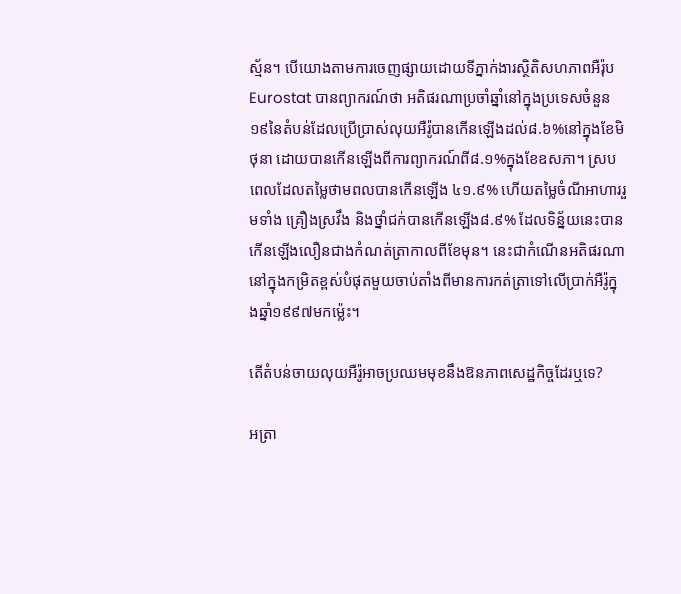ស្ម័ន។ បើយោងតាមការចេញផ្សាយដោយទីភ្នាក់ងារស្ថិតិសហភាពអឺរ៉ុប Eurostat បានព្យាករណ៍ថា អតិផរណាប្រចាំឆ្នាំនៅក្នុងប្រទេសចំនួន១៩នៃតំបន់ដែលប្រើប្រាស់លុយអឺរ៉ូបានកើនឡើងដល់៨.៦%នៅក្នុងខែមិថុនា ដោយបានកើនឡើងពីការព្យាករណ៍ពី៨.១%ក្នុងខែឧសភា។ ស្របពេលដែលតម្លៃថាមពលបានកើនឡើង ៤១.៩% ហើយតម្លៃចំណីអាហាររួមទាំង គ្រឿងស្រវឹង និងថ្នាំជក់បានកើនឡើង៨.៩% ដែលទិន្ន័យនេះបានកើនឡើងលឿនជាងកំណត់ត្រាកាលពីខែមុន។ នេះជាកំណើនអតិផរណានៅក្នុងកម្រិតខ្ពស់បំផុតមួយចាប់តាំងពីមានការកត់ត្រាទៅលើប្រាក់អឺរ៉ូក្នុងឆ្នាំ១៩៩៧មកម្ល៉េះ។

តើតំបន់ចាយលុយអឺរ៉ូអាចប្រឈមមុខនឹងឱនភាពសេដ្ឋកិច្ចដែរឬទេ?

អត្រា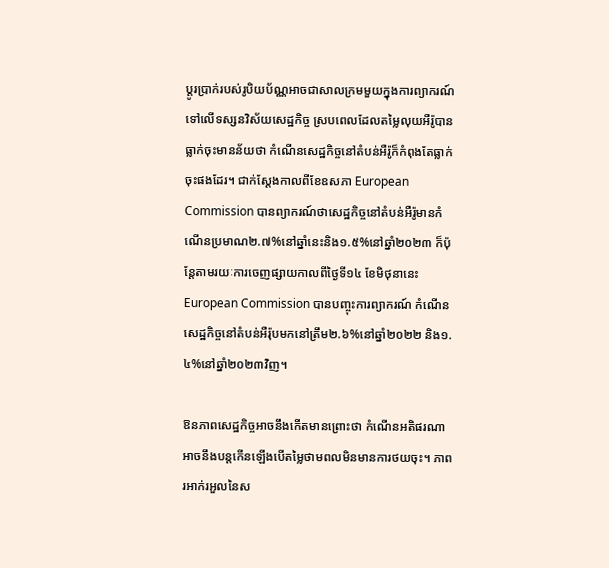ប្តូរប្រាក់របស់រូបិយប័ណ្ណអាចជាសាលក្រមមួយក្នុងការព្យាករណ៍ទៅលើទស្សនវិស័យសេដ្ឋកិច្ច ស្របពេលដែលតម្លៃលុយអឺរ៉ូបានធ្លាក់ចុះមានន័យថា កំណើនសេដ្ឋកិច្ចនៅតំបន់អឺរ៉ូក៏កំពុងតែធ្លាក់ចុះផងដែរ។ ជាក់ស្តែងកាលពីខែឧសភា European Commission បានព្យាករណ៍ថាសេដ្ឋកិច្ចនៅតំបន់អឺរ៉ូមានកំណើនប្រមាណ២.៧%នៅឆ្នាំនេះនិង១.៥%នៅឆ្នាំ២០២៣ ក៏ប៉ុន្តែតាមរយៈការចេញផ្សាយកាលពីថ្ងៃទី១៤ ខែមិថុនានេះ European Commission បានបញ្ចុះការព្យាករណ៍ កំណើនសេដ្ឋកិច្ចនៅតំបន់អឺរ៉ុបមកនៅត្រឹម២.៦%នៅឆ្នាំ២០២២ និង១.៤%នៅឆ្នាំ២០២៣វិញ។

ឱនភាពសេដ្ឋកិច្ចអាចនឹងកើតមានព្រោះថា កំណើនអតិផរណាអាចនឹងបន្តកើនឡើងបើតម្លៃថាមពលមិនមានការថយចុះ។ ភាពរអាក់រអួលនៃស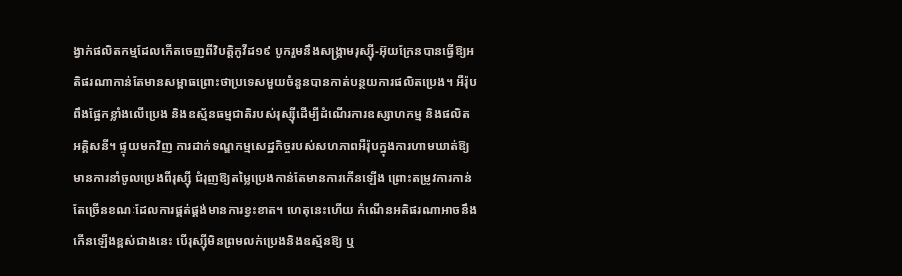ង្វាក់ផលិតកម្មដែលកើតចេញពីវិបត្តិកូវីដ១៩ បូករួមនឹងសង្គ្រាមរុស្ស៊ី-អ៊ុយក្រែនបានធ្វើឱ្យអតិផរណាកាន់តែមានសម្ពាធព្រោះថាប្រទេសមួយចំនួនបានកាត់បន្ថយការផលិតប្រេង។ អឺរ៉ុបពឹងផ្អែកខ្លាំងលើប្រេង និងឧស្ម័នធម្មជាតិរបស់រុស្ស៊ីដើម្បីដំណើរការឧស្សាហកម្ម និងផលិតអគ្គិសនី។ ផ្ទុយមកវិញ ការដាក់ទណ្ឌកម្មសេដ្ឋកិច្ចរបស់សហភាពអឺរ៉ុបក្នុងការហាមឃាត់ឱ្យមានការនាំចូលប្រេងពីរុស្ស៊ី ជំរុញឱ្យតម្លៃប្រេងកាន់តែមានការកើនឡើង ព្រោះតម្រូវការកាន់តែច្រើនខណៈដែលការផ្គត់ផ្គង់មានការខ្វះខាត។ ហេតុនេះហើយ កំណើនអតិផរណាអាចនឹងកើនឡើងខ្ពស់ជាងនេះ បើរុស្ស៊ីមិនព្រមលក់ប្រេងនិងឧស្ម័នឱ្យ ឬ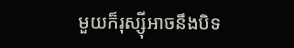មួយក៏រុស្ស៊ីអាចនឹងបិទ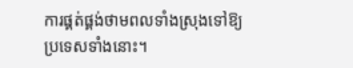ការផ្គត់ផ្គង់ថាមពលទាំងស្រុងទៅឱ្យប្រទេសទាំងនោះ។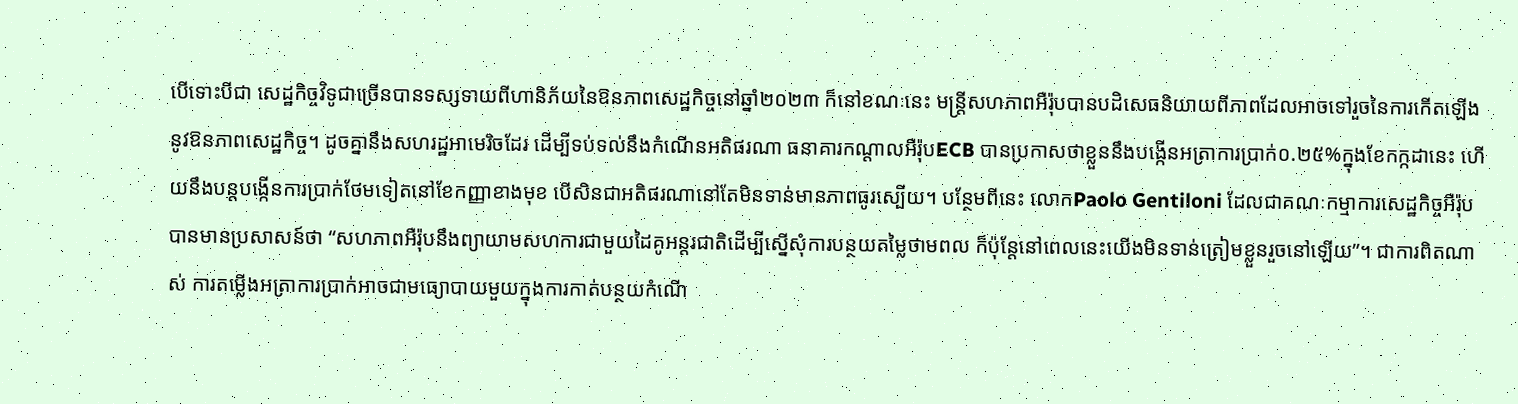បើទោះបីជា សេដ្ឋកិច្ចវិទូជាច្រើនបានទស្សទាយពីហានិភ័យនៃឱនភាពសេដ្ឋកិច្ចនៅឆ្នាំ២០២៣ ក៏នៅខណៈនេះ មន្ត្រីសហភាពអឺរ៉ុបបានបដិសេធនិយាយពីភាពដែលអាចទៅរួចនៃការកើតឡើងនូវឱនភាពសេដ្ឋកិច្ច។ ដូចគ្នានឹងសហរដ្ឋអាមេរិចដែរ ដើម្បីទប់ទល់នឹងកំណើនអតិផរណា ធនាគារកណ្តាលអឺរ៉ុបECB បានប្រកាសថាខ្លួននឹងបង្កើនអត្រាការប្រាក់០.២៥%ក្នុងខែកក្កដានេះ ហើយនឹងបន្តបង្កើនការប្រាក់ថែមទៀតនៅខែកញ្ញាខាងមុខ បើសិនជាអតិផរណានៅតែមិនទាន់មានភាពធូរស្បើយ។ បន្ថែមពីនេះ លោកPaolo Gentiloni ដែលជាគណៈកម្មាការសេដ្ឋកិច្ចអឺរ៉ុបបានមានប្រសាសន៍ថា “សហភាពអឺរ៉ុបនឹងព្យាយាមសហការជាមួយដៃគូអន្តរជាតិដើម្បីស្នើសុំការបន្ថយតម្លៃថាមពល ក៏ប៉ុន្តែនៅពេលនេះយើងមិនទាន់ត្រៀមខ្លួនរួចនៅឡើយ”។ ជាការពិតណាស់ ការតម្លើងអត្រាការប្រាក់អាចជាមធ្យោបាយមួយក្នុងការកាត់បន្ថយកំណើ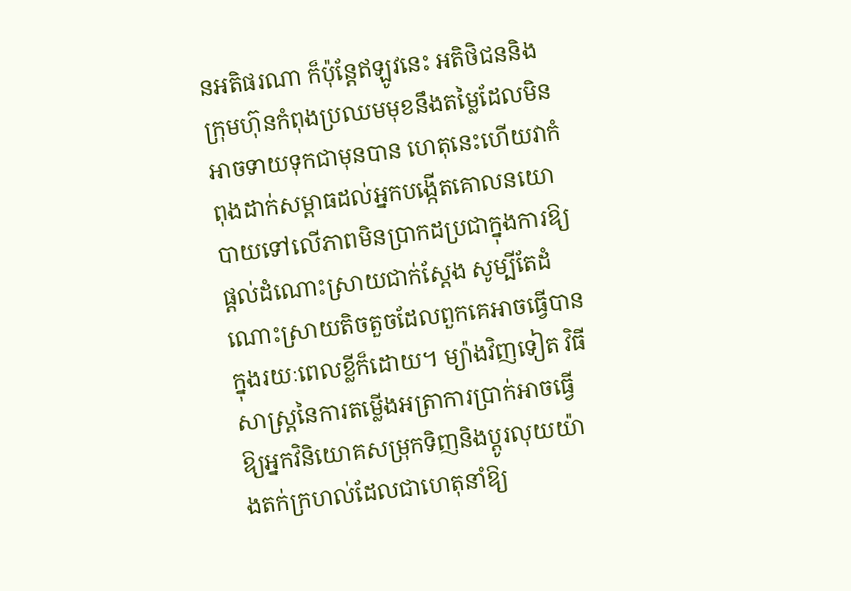នអតិផរណា ក៏ប៉ុន្តែឥឡូវនេះ អតិថិជននិងក្រុមហ៊ុនកំពុងប្រឈមមុខនឹងតម្លៃដែលមិនអាចទាយទុកជាមុនបាន ហេតុនេះហើយវាកំពុងដាក់សម្ពាធដល់អ្នកបង្កើតគោលនយោបាយទៅលើភាពមិនប្រាកដប្រជាក្នុងការឱ្យផ្តល់ដំណោះស្រាយជាក់ស្តែង សូម្បីតែដំណោះស្រាយតិចតួចដែលពួកគេអាចធ្វើបានក្នុងរយៈពេលខ្លីក៏ដោយ។ ម្យ៉ាងវិញទៀត វិធីសាស្ត្រនៃការតម្លើងអត្រាការប្រាក់អាចធ្វើឱ្យអ្នកវិនិយោគសម្រុកទិញនិងប្តូរលុយយ៉ាងតក់ក្រហល់ដែលជាហេតុនាំឱ្យ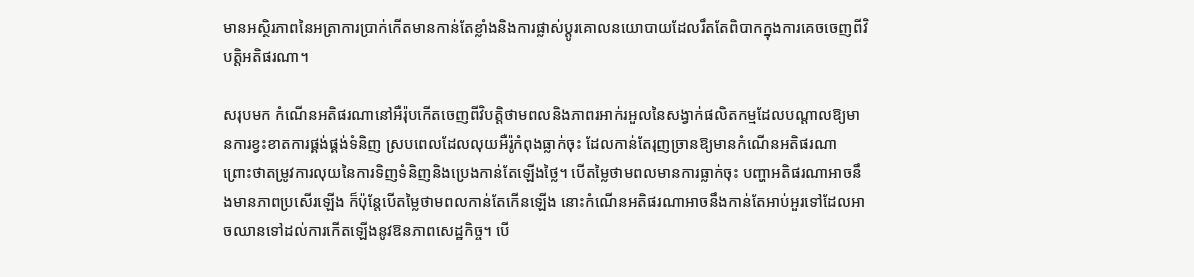មានអស្ថិរភាពនៃអត្រាការប្រាក់កើតមានកាន់តែខ្លាំងនិងការផ្លាស់ប្តូរគោលនយោបាយដែលរឹតតែពិបាកក្នុងការគេចចេញពីវិបត្តិអតិផរណា។

សរុបមក កំណើនអតិផរណានៅអឺរ៉ុបកើតចេញពីវិបត្តិថាមពលនិងភាពរអាក់រអួលនៃសង្វាក់ផលិតកម្មដែលបណ្តាលឱ្យមានការខ្វះខាតការផ្គង់ផ្គង់ទំនិញ ស្របពេលដែលលុយអឺរ៉ូកំពុងធ្លាក់ចុះ ដែលកាន់តែរុញច្រានឱ្យមានកំណើនអតិផរណា ព្រោះថាតម្រូវការលុយនៃការទិញទំនិញនិងប្រេងកាន់តែឡើងថ្លៃ។ បើតម្លៃថាមពលមានការធ្លាក់ចុះ បញ្ហាអតិផរណាអាចនឹងមានភាពប្រសើរឡើង ក៏ប៉ុន្តែបើតម្លៃថាមពលកាន់តែកើនឡើង នោះកំណើនអតិផរណាអាចនឹងកាន់តែអាប់អួរទៅដែលអាចឈានទៅដល់ការកើតឡើងនូវឱនភាពសេដ្ឋកិច្ច។ បើ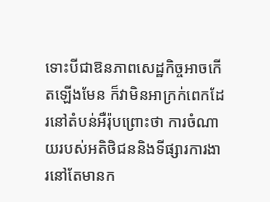ទោះបីជាឱនភាពសេដ្ឋកិច្ចអាចកើតឡើងមែន ក៏វាមិនអាក្រក់ពេកដែរនៅតំបន់អឺរ៉ុបព្រោះថា ការចំណាយរបស់អតិថិជននិងទីផ្សារការងារនៅតែមានក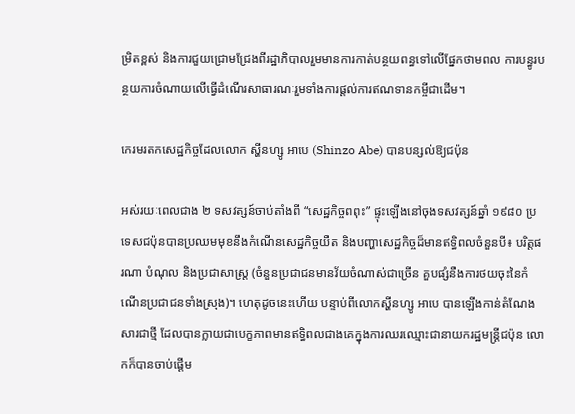ម្រិតខ្ពស់ និងការជួយជ្រោមជ្រែងពីរដ្ឋាភិបាលរួមមានការកាត់បន្ថយពន្ធទៅលើផ្នែកថាមពល ការបន្ធូរបន្ថយការចំណាយលើធ្វើដំណើរសាធារណៈរួមទាំងការផ្តល់ការឥណទានកម្ចីជាដើម។

កេរមរតកសេដ្ឋកិច្ចដែលលោក ស្ហីនហ្សូ អាបេ (Shinzo Abe) បានបន្សល់ឱ្យជប៉ុន

អស់រយៈពេលជាង ២ ទសវត្សន៍ចាប់តាំងពី “សេដ្ឋកិច្ចពពុះ” ផ្ទុះឡើងនៅចុងទសវត្សន៍ឆ្នាំ ១៩៨០ ប្រទេសជប៉ុនបានប្រឈមមុខនឹងកំណើនសេដ្ឋកិច្ចយឺត និងបញ្ហាសេដ្ឋកិច្ចដ៏មានឥទ្ធិពលចំនួនបី៖ បរិត្តផរណា បំណុល និងប្រជាសាស្រ្ត (ចំនួនប្រជាជនមានវ័យចំណាស់ជាច្រើន គួបផ្សំនឺងការថយចុះនៃកំណើនប្រជាជនទាំងស្រុង)។ ហេតុដូចនេះហើយ បន្ទាប់ពីលោកស្ហីនហ្សូ អាបេ បានឡើងកាន់តំណែងសារជាថ្មី ដែលបានក្លាយជាបេក្ខភាពមានឥទ្ធិពលជាងគេក្នុងការឈរឈ្មោះជានាយករដ្ឋមន្ត្រីជប៉ុន លោកក៏បានចាប់ផ្តើម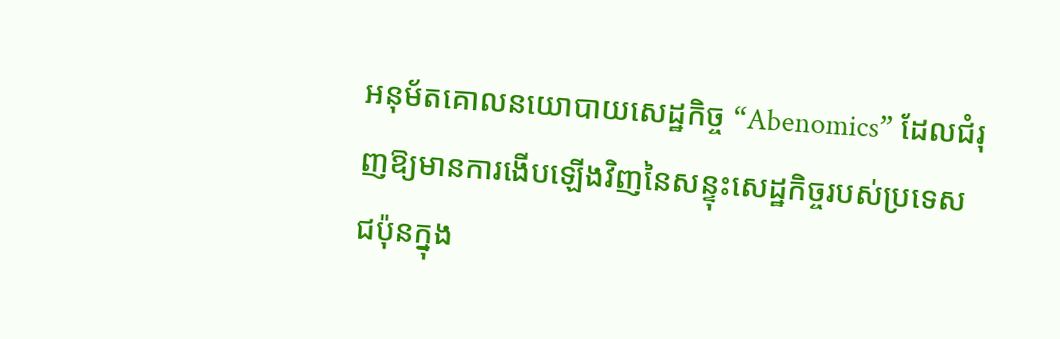អនុម័តគោលនយោបាយសេដ្ឋកិច្ច “Abenomics” ដែលជំរុញឱ្យមានការងើបឡើងវិញនៃសន្ទុះសេដ្ឋកិច្ចរបស់ប្រទេសជប៉ុនក្នុង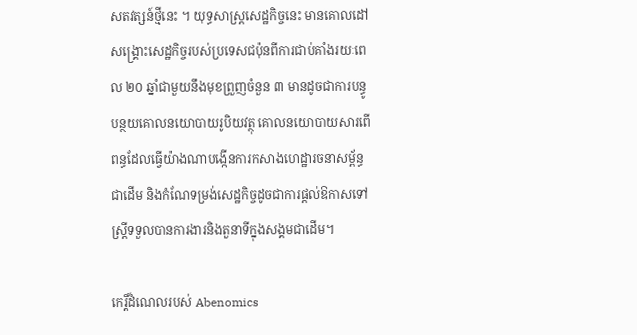សតវត្សន៍ថ្មីនេះ ។ យុទ្ធសាស្ត្រសេដ្ឋកិច្ចនេះ មានគោលដៅសង្គ្រោះសេដ្ឋកិច្ចរបស់ប្រទេសជប៉ុនពីការជាប់គាំងរយៈពេល ២០ ឆ្នាំជាមួយនឹងមុខព្រួញចំនួន ៣ មានដូចជាការបន្ធូបន្ថយគោលនយោបាយរូបិយវត្ថុ គោលនយោបាយសារពើពន្ធដែលធ្វើយ៉ាងណាបង្កើនការកសាងហេដ្ឋារចនាសម្ព័ន្ធជាដើម និងកំណែទម្រង់សេដ្ឋកិច្ចដូចជាការផ្ដល់ឱកាសទៅស្ត្រីទទួលបានការងារនិងតួនាទីក្នុងសង្គមជាដើម។

កេរ្តិ៍ដំណេលរបស់ Abenomics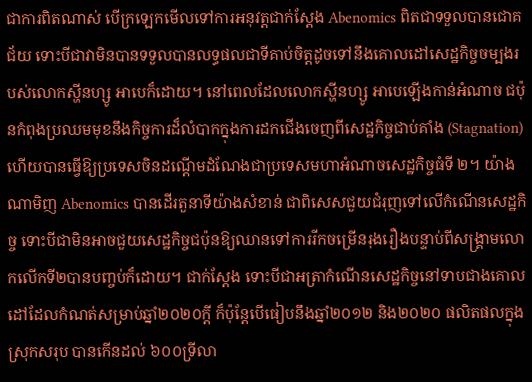ជាការពិតណាស់ បើក្រឡេកមើលទៅការអនុវត្តជាក់ស្តែង Abenomics ពិតជាទទួលបានជោគជ័យ ទោះបីជាវាមិនបានទទួលបានលទ្ធផលជាទីគាប់ចិត្តដូចទៅនឹងគោលដៅសេដ្ឋកិច្ចចម្បងរបស់លោកស្ហីនហ្សូ អាបេក៏ដោយ។ នៅពេលដែលលោកស្ហីនហ្សូ អាបេឡើងកាន់អំណាច ជប៉ុនកំពុងប្រឈមមុខនឹងកិច្ចការដ៏លំបាកក្នុងការដកជើងចេញពីសេដ្ឋកិច្ចជាប់គាំង (Stagnation) ហើយបានធ្វើឱ្យប្រទេសចិនដណ្ដើមដំណែងជាប្រទេសមហាអំណាចសេដ្ឋកិច្ចធំទី ២។ យ៉ាងណាមិញ Abenomics បានដើរតួនាទីយ៉ាងសំខាន់ ជាពិសេសជួយជំរុញទៅលើកំណើនសេដ្ឋកិច្ច ទោះបីជាមិនអាចជួយសេដ្ឋកិច្ចជប៉ុនឱ្យឈានទៅការរីកចម្រើនរុងរឿងបន្ទាប់ពីសង្គ្រាមលោកលើកទី២បានបញ្ចប់ក៏ដោយ។ ជាក់ស្ដែង ទោះបីជាអត្រាកំណើនសេដ្ឋកិច្ចនៅទាបជាងគោលដៅដែលកំណត់សម្រាប់ឆ្នាំ២០២០ក្តី ក៏ប៉ុន្តែបើធៀបនឹងឆ្នាំ២០១២ និង២០២០ ផលិតផលក្នុងស្រុកសរុប បានកើនដល់ ៦០០ទ្រីលា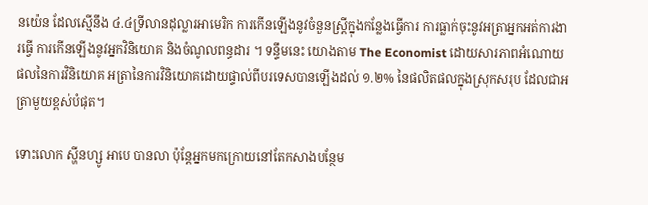នយ៉េន ដែលស្មើនឹង ៤.៤ទ្រីលានដុល្លារអាមេរិក ការកើនឡើងនូវចំនួនស្ត្រីក្នុងកន្លែងធ្វើការ ការធ្លាក់ចុះនូវអត្រាអ្នកអត់ការងារធ្វើ ការកើនឡើងនូវអ្នកវិនិយោគ និងចំណូលពន្ធដារ ។ ទន្ទឹមនេះ យោងតាម The Economist ដោយសារភាពអំណោយផលនៃការវិនិយោគ អត្រានៃការវិនិយោគដោយផ្ទាល់ពីបរទេសបានឡើងដល់ ១.២% នៃផលិតផលក្នុងស្រុកសរុប ដែលជាអត្រាមួយខ្ពស់បំផុត។

ទោះលោក ស្ហីនហ្សូ អាបេ បានលា ប៉ុន្តែអ្នកមកក្រោយនៅតែកសាងបន្ថែម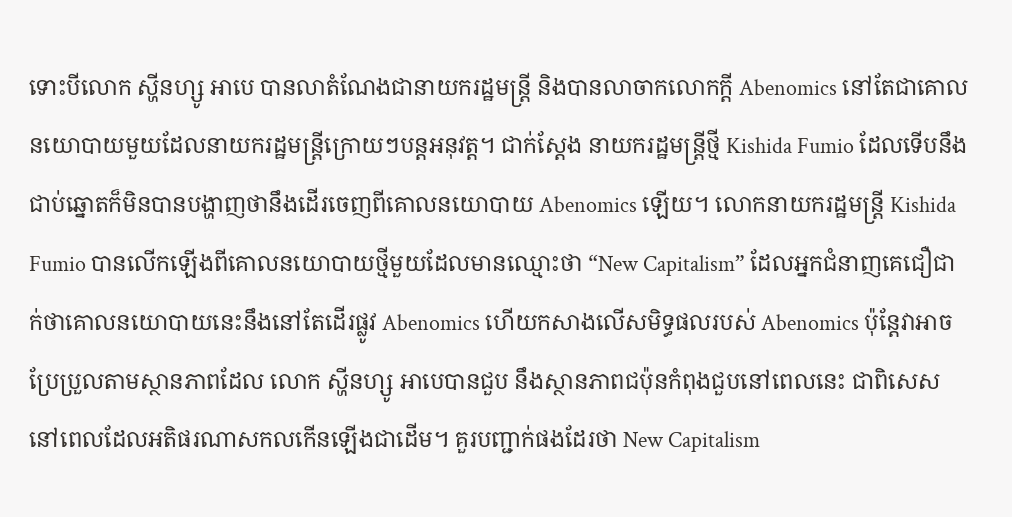ទោះបីលោក ស្ហីនហ្សូ អាបេ បានលាតំណែងជានាយករដ្ឋមន្ត្រី និងបានលាចាកលោកក្ដី Abenomics នៅតែជាគោលនយោបាយមួយដែលនាយករដ្ឋមន្ត្រីក្រោយៗបន្តអនុវត្ដ។ ជាក់ស្ដែង នាយករដ្ឋមន្ត្រីថ្មី Kishida Fumio ដែលទើបនឹងជាប់ឆ្នោតក៏មិនបានបង្ហាញថានឹងដើរចេញពីគោលនយោបាយ Abenomics ឡើយ។ លោកនាយករដ្ឋមន្ត្រី Kishida Fumio បានលើកឡើងពីគោលនយោបាយថ្មីមួយដែលមានឈ្មោះថា “New Capitalism” ដែលអ្នកជំនាញគេជឿជាក់ថាគោលនយោបាយនេះនឹងនៅតែដើរផ្លូវ Abenomics ហើយកសាងលើសមិទ្ធផលរបស់ Abenomics ប៉ុន្តែវាអាចប្រែប្រួលតាមស្ថានភាពដែល លោក ស្ហីនហ្សូ អាបេបានជួប នឹងស្ថានភាពជប៉ុនកំពុងជួបនៅពេលនេះ ជាពិសេសនៅពេលដែលអតិផរណាសកលកើនឡើងជាដើម។ គួរបញ្ជាក់ផងដែរថា New Capitalism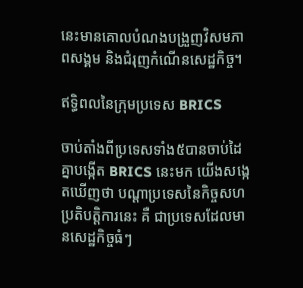នេះមានគោលបំណងបង្រួញវិសមភាពសង្គម និងជំរុញកំណើនសេដ្ឋកិច្ច។

ឥទ្ធិពលនៃក្រុមប្រទេស BRICS

ចាប់តាំងពីប្រទេសទាំង៥បានចាប់ដៃគ្នាបង្កើត BRICS នេះមក យើងសង្កេតឃើញថា បណ្តាប្រទេសនៃកិច្ចសហប្រតិបត្តិការនេះ គឺ ជាប្រទេសដែលមានសេដ្ឋកិច្ចធំៗ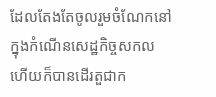ដែលតែងតែចូលរួមចំណែកនៅក្នុងកំណើនសេដ្ឋកិច្ចសកល ហើយក៏បានដើរតួជាក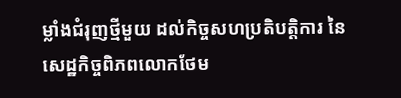ម្លាំងជំរុញថ្មីមួយ ដល់កិច្ចសហប្រតិបត្តិការ នៃសេដ្ឋកិច្ចពិភពលោកថែម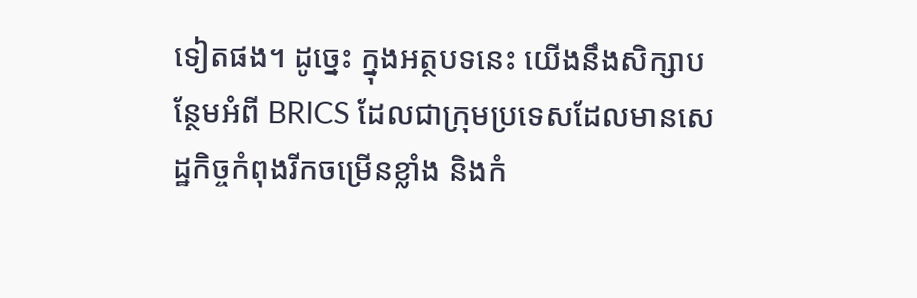ទៀតផង។ ដូច្នេះ ក្នុងអត្ថបទនេះ យើងនឹងសិក្សាបន្ថែមអំពី BRICS ដែលជាក្រុមប្រទេសដែលមានសេដ្ឋកិច្ចកំពុងរីកចម្រើនខ្លាំង និងកំ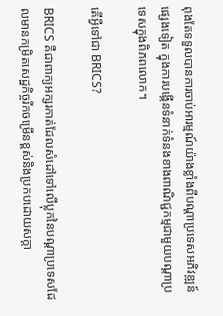ពុងតែទទួលបានការចាប់អារម្មណ៍យ៉ាងខ្លាំងពីបណ្ដាប្រទេសអភិវឌ្ឍន៍ផ្សេងទៀត ក្នុងការបង្កើនទំនាក់ទំនងខាងពាណិជ្ជកម្មជាមួយបណ្ដាប្រទេសក្នុងពិភពលោក។

តើអ្វីទៅជា BRICS?

BRICS គឺជាពាក្យអក្សរកាត់ដែលសំដៅទៅលើប្លុកនៃបណ្ដាប្រទេសដែលមានកម្រិតសេដ្ឋកិច្ចរីកចម្រើនខ្ពស់និងប្រកបដោយសក្តា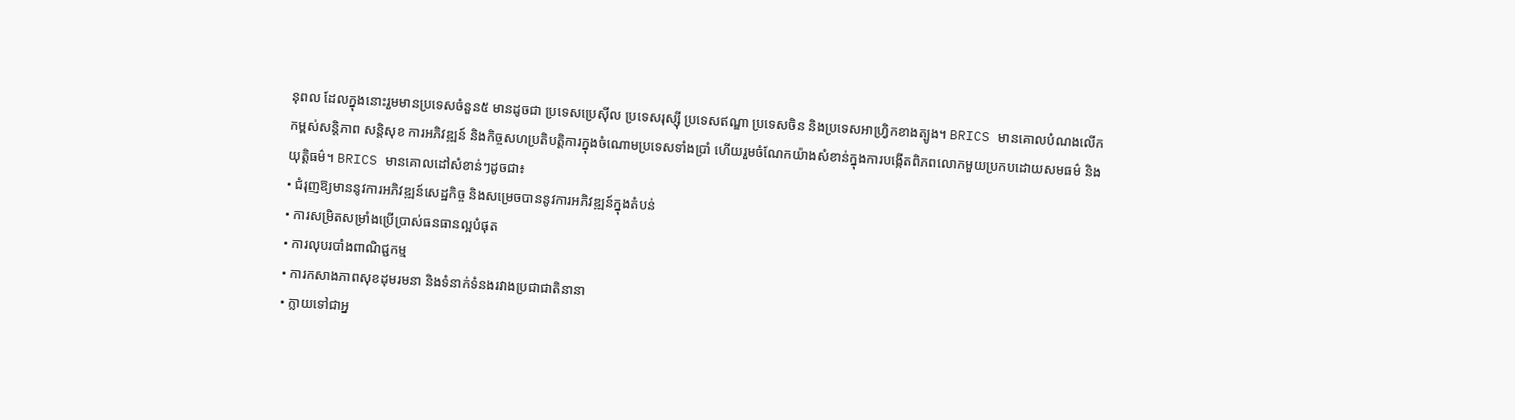នុពល ដែលក្នុងនោះរួមមានប្រទេសចំនួន៥ មានដូចជា ប្រទេសប្រេស៊ីល ប្រទេសរុស្ស៊ី ប្រទេសឥណ្ឌា ប្រទេសចិន និងប្រទេសអាហ្វ្រិកខាងត្បូង។ BRICS មានគោលបំណងលើកកម្ពស់សន្តិភាព សន្តិសុខ ការអភិវឌ្ឍន៍ និងកិច្ចសហប្រតិបត្តិការក្នុងចំណោមប្រទេសទាំងប្រាំ ហើយរួមចំណែកយ៉ាងសំខាន់ក្នុងការបង្កើតពិភពលោកមួយប្រកបដោយសមធម៌ និងយុត្តិធម៌។ BRICS មានគោលដៅសំខាន់ៗដូចជា៖
• ជំរុញឱ្យមាននូវការអភិវឌ្ឍន៍សេដ្ឋកិច្ច និងសម្រេចបាននូវការអភិវឌ្ឍន៍ក្នុងតំបន់
• ការសម្រិតសម្រាំងប្រើប្រាស់ធនធានល្អបំផុត
• ការលុបរបាំងពាណិជ្ជកម្ម
• ការកសាងភាពសុខដុមរមនា និងទំនាក់ទំនងរវាងប្រជាជាតិនានា
• ក្លាយទៅជាអ្ន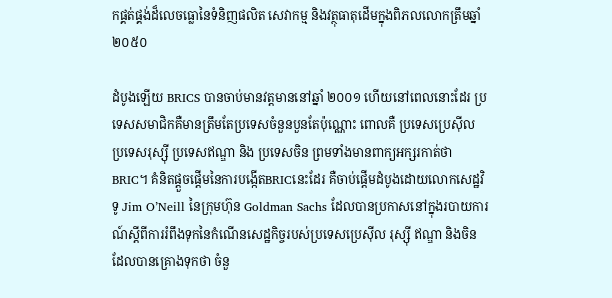កផ្គត់ផ្គង់ដ៏លេចធ្លោនៃទំនិញផលិត សេវាកម្ម និងវត្ថុធាតុដើមក្នុងពិភលលោកត្រឹមឆ្នាំ ២០៥០

ដំបូងឡើយ BRICS បានចាប់មានវត្តមាននៅឆ្នាំ ២០០១ ហើយនៅពេលនោះដែរ ប្រទេសសមាជិកគឺមានត្រឹមតែប្រទេសចំនួនបួនតែប៉ុណ្ណោះ ពោលគឺ ប្រទេសប្រេស៊ីល ប្រទេសរុស្ស៊ី ប្រទេសឥណ្ឌា និង ប្រទេសចិន ព្រមទាំងមានពាក្យអក្សរកាត់ថា BRIC។ គំនិតផ្ដួចផ្ដើមនៃការបង្កើតBRICនេះដែរ គឺចាប់ផ្ដើមដំបូងដោយលោកសេដ្ឋវិទូ Jim O’Neill នៃក្រុមហ៊ុន Goldman Sachs ដែលបានប្រកាសនៅក្នុងរបាយការណ៍ស្តីពីការរំពឹងទុកនៃកំណើនសេដ្ឋកិច្ចរបស់ប្រទេសប្រេស៊ីល រុស្ស៊ី ឥណ្ឌា និងចិន ដែលបានគ្រោងទុកថា ចំនួ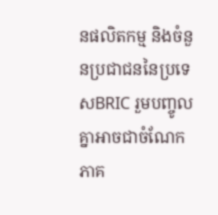នផលិតកម្ម និងចំនួនប្រជាជននៃប្រទេសBRIC រួមបញ្ចូលគ្នាអាចជាចំណែកភាគ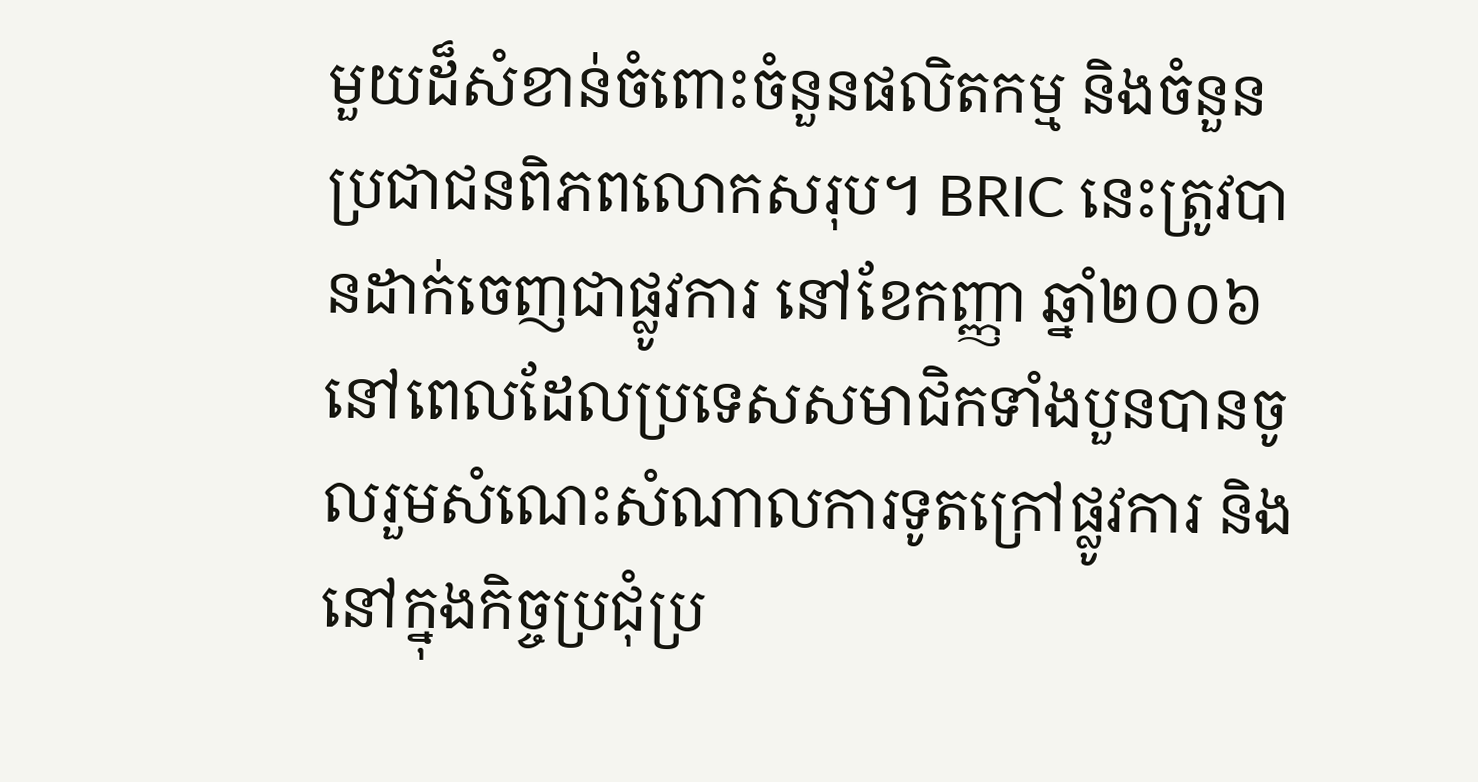មួយដ៏សំខាន់ចំពោះចំនួនផលិតកម្ម និងចំនួនប្រជាជនពិភពលោកសរុប។ BRIC នេះត្រូវបានដាក់ចេញជាផ្លូវការ នៅខែកញ្ញា ឆ្នាំ២០០៦ នៅពេលដែលប្រទេសសមាជិកទាំងបួនបានចូលរួមសំណេះសំណាលការទូតក្រៅផ្លូវការ និងនៅក្នុងកិច្ចប្រជុំប្រ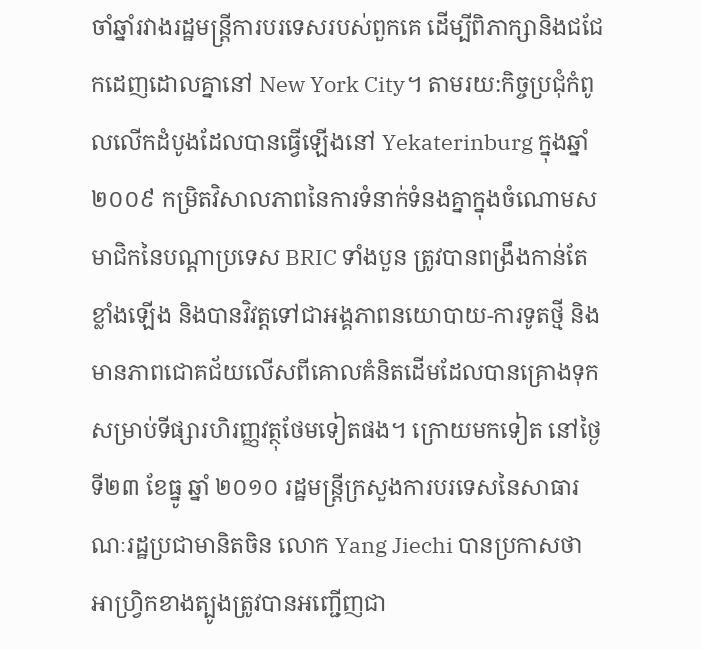ចាំឆ្នាំរវាងរដ្ឋមន្រ្តីការបរទេសរបស់ពួកគេ ដើម្បីពិភាក្សានិងជជែកដេញដោលគ្នានៅ New York City។ តាមរយ:កិច្ចប្រជុំកំពូលលើកដំបូងដែលបានធ្វើឡើងនៅ Yekaterinburg ក្នុងឆ្នាំ ២០០៩ កម្រិតវិសាលភាពនៃការទំនាក់ទំនងគ្នាក្នុងចំណោមសមាជិកនៃបណ្តាប្រទេស BRIC ទាំងបួន ត្រូវបានពង្រឹងកាន់តែខ្លាំងឡើង និងបានវិវត្តទៅជាអង្គភាពនយោបាយ-ការទូតថ្មី និងមានភាពជោគជ័យលើសពីគោលគំនិតដើមដែលបានគ្រោងទុកសម្រាប់ទីផ្សារហិរញ្ញវត្ថុថែមទៀតផង។ ក្រោយមកទៀត នៅថ្ងៃទី២៣ ខែធ្នូ ឆ្នាំ ២០១០ រដ្ឋមន្ត្រីក្រសួងការបរទេសនៃសាធារណៈរដ្ឋប្រជាមានិតចិន លោក Yang Jiechi បានប្រកាសថា អាហ្វ្រិកខាងត្បូងត្រូវបានអញ្ជើញជា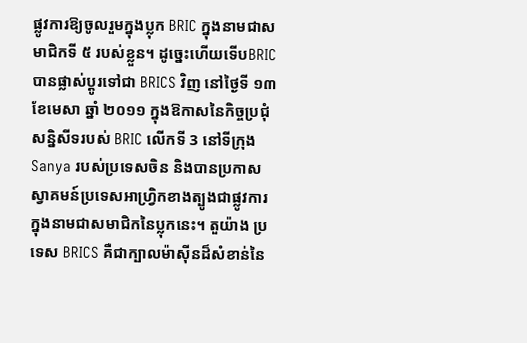ផ្លូវការឱ្យចូលរួមក្នុងប្លុក BRIC ក្នុងនាមជាសមាជិកទី ៥ របស់ខ្លួន។ ដូច្នេះហើយទើបBRIC បានផ្លាស់ប្ដូរទៅជា BRICS វិញ នៅថ្ងៃទី ១៣ ខែមេសា ឆ្នាំ ២០១១ ក្នុងឱកាសនៃកិច្ចប្រជុំសន្និសីទរបស់ BRIC លើកទី 3 នៅទីក្រុង Sanya របស់ប្រទេសចិន និងបានប្រកាសស្វាគមន៍ប្រទេសអាហ្វ្រិកខាងត្បូងជាផ្លូវការក្នុងនាមជាសមាជិកនៃប្លុកនេះ។ តួយ៉ាង ប្រទេស BRICS គឺជាក្បាលម៉ាស៊ីនដ៏សំខាន់នៃ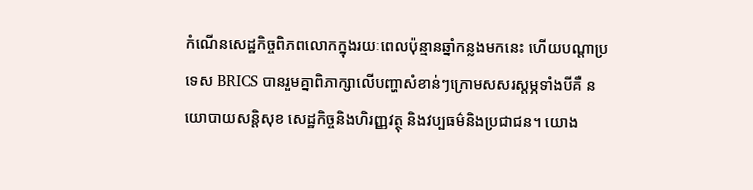កំណើនសេដ្ឋកិច្ចពិភពលោកក្នុងរយៈពេលប៉ុន្មានឆ្នាំកន្លងមកនេះ ហើយបណ្តាប្រទេស BRICS បានរួមគ្នាពិភាក្សាលើបញ្ហាសំខាន់ៗក្រោមសសរស្តម្ភទាំងបីគឺ នយោបាយសន្តិសុខ សេដ្ឋកិច្ចនិងហិរញ្ញវត្ថុ និងវប្បធម៌និងប្រជាជន។ យោង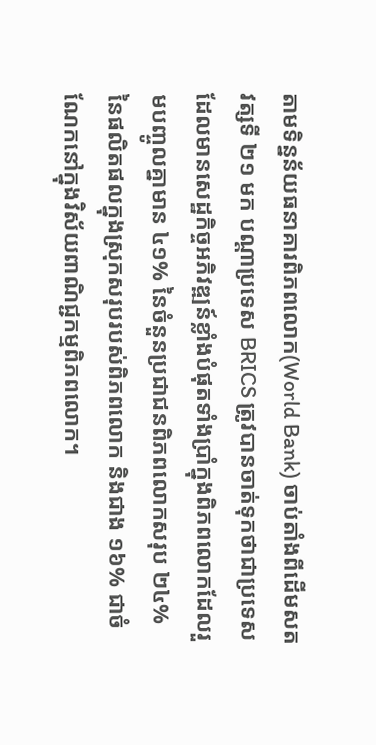តាមទិន្នន័យធនាគារពិភពលោក(World Bank) ចាប់តាំងពីដើមសតវត្សទី ២១ មក បណ្តាប្រទេស BRICS ត្រូវបានចាត់ទុកថាជាប្រទេសដែលមានសេដ្ឋកិច្ចអភិវឌ្ឍន៍ខ្លាំងបំផុតទាំងប្រាំក្នុងពិភពលោកដែលរួមបញ្ចូលគ្នាមាន ៤១% នៃចំនួនប្រជាជនពិភពលោកសរុប ២៤% នៃផលិតផលក្នុងស្រុកសរុបរបស់ពិភពលោក និងជាង ១៦% ជាចំណែកនៅក្នុងវិស័យពាណិជ្ជកម្មពិភពលោក។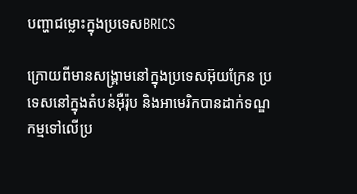បញ្ហាជម្លោះក្នុងប្រទេសBRICS

ក្រោយពីមានសង្រ្គាមនៅក្នុងប្រទេសអ៊ុយក្រែន ប្រទេសនៅក្នុងតំបន់អ៊ឺរ៉ុប និងអាមេរិកបានដាក់ទណ្ឌកម្មទៅលើប្រ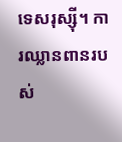ទេសរុស្ស៊ី។ ការឈ្លានពានរបស់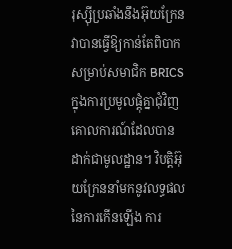រុស្ស៊ីប្រឆាំងនឹងអ៊ុយក្រែន វាបានធ្វើឱ្យកាន់តែពិបាកសម្រាប់សមាជិក BRICS ក្នុងការប្រមូលផ្តុំគ្នាជុំវិញគោលការណ៍ដែលបានដាក់ជាមូលដ្ឋាន។ វិបត្តិអ៊ុយក្រែននាំមកនូវលទ្ធផលនៃការកើនឡើង ការ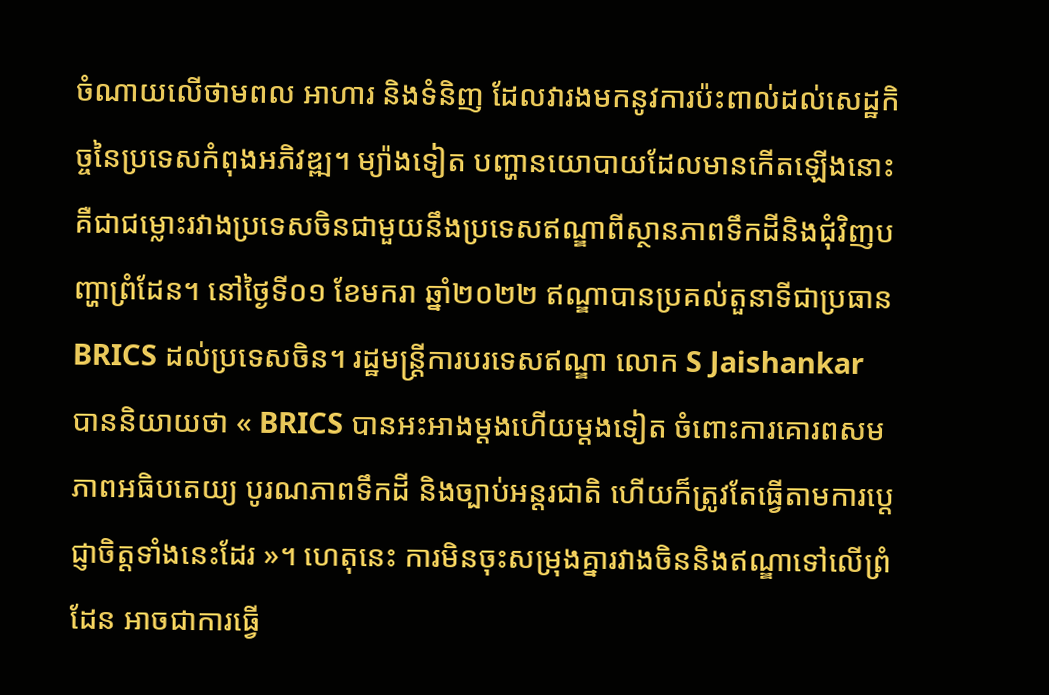ចំណាយលើថាមពល អាហារ និងទំនិញ ដែលវារងមកនូវការប៉ះពាល់ដល់សេដ្ឋកិច្ចនៃប្រទេសកំពុងអភិវឌ្ឍ។ ម្យ៉ាងទៀត បញ្ហានយោបាយដែលមានកើតឡើងនោះគឺជាជម្លោះរវាងប្រទេសចិនជាមួយនឹងប្រទេសឥណ្ឌាពីស្ថានភាពទឹកដីនិងជុំវិញបញ្ហាព្រំដែន។ នៅថ្ងៃទី០១ ខែមករា ឆ្នាំ២០២២ ឥណ្ឌាបានប្រគល់តួនាទីជាប្រធាន BRICS ដល់ប្រទេសចិន។ រដ្ឋមន្ត្រីការបរទេសឥណ្ឌា លោក S Jaishankar បាននិយាយថា « BRICS បានអះអាងម្តងហើយម្តងទៀត ចំពោះការគោរពសមភាពអធិបតេយ្យ បូរណភាពទឹកដី និងច្បាប់អន្តរជាតិ ហើយក៏ត្រូវតែធ្វើតាមការប្តេជ្ញាចិត្តទាំងនេះដែរ »។ ហេតុនេះ ការមិនចុះសម្រុងគ្នារវាងចិននិងឥណ្ឌាទៅលើព្រំដែន អាចជាការធ្វើ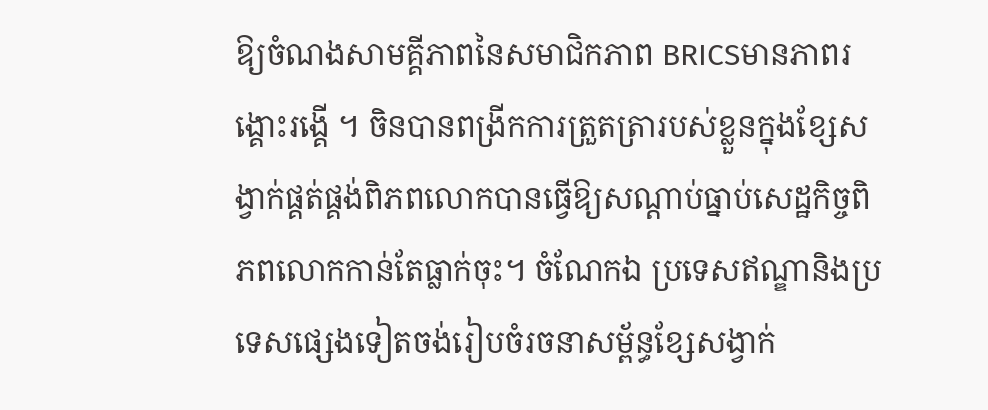ឱ្យចំណងសាមគ្គីភាពនៃសមាជិកភាព BRICSមានភាពរង្គោះរង្គើ ។ ចិនបានពង្រីកការត្រួតត្រារបស់ខ្លួនក្នុងខ្សែសង្វាក់ផ្គត់ផ្គង់ពិភពលោកបានធ្វើឱ្យសណ្តាប់ធ្នាប់សេដ្ឋកិច្ចពិភពលោកកាន់តែធ្លាក់ចុះ។ ចំណែកឯ ប្រទេសឥណ្ឌានិងប្រទេសផ្សេងទៀតចង់រៀបចំរចនាសម្ព័ន្ធខ្សែសង្វាក់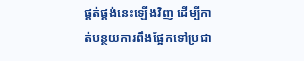ផ្គត់ផ្គង់នេះឡើងវិញ ដើម្បីកាត់បន្ថយការពឹងផ្អែកទៅប្រជា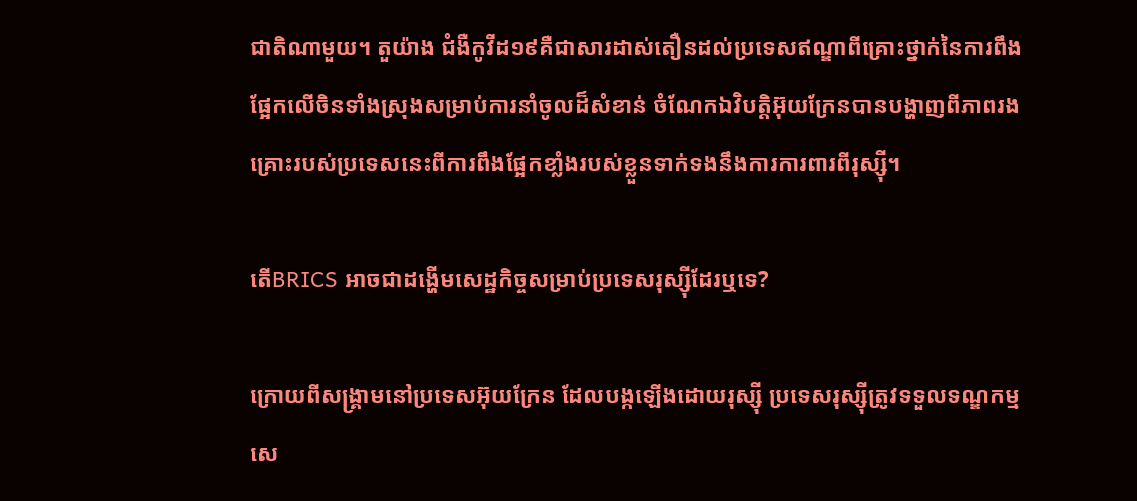ជាតិណាមួយ។ តួយ៉ាង ជំងឺកូវីដ១៩គឺជាសារដាស់តឿនដល់ប្រទេសឥណ្ឌាពីគ្រោះថ្នាក់នៃការពឹងផ្អែកលើចិនទាំងស្រុងសម្រាប់ការនាំចូលដ៏សំខាន់ ចំណែកឯវិបត្តិអ៊ុយក្រែនបានបង្ហាញពីភាពរងគ្រោះរបស់ប្រទេសនេះពីការពឹងផ្អែកខាំ្លងរបស់ខ្លួនទាក់ទងនឹងការការពារពីរុស្ស៊ី។

តើBRICS អាចជាដង្ហើមសេដ្ឋកិច្ចសម្រាប់ប្រទេសរុស្ស៊ីដែរឬទេ?

ក្រោយពីសង្គ្រាមនៅប្រទេសអ៊ុយក្រែន ដែលបង្កឡើងដោយរុស្ស៊ី ប្រទេសរុស្ស៊ីត្រូវទទួលទណ្ឌកម្មសេ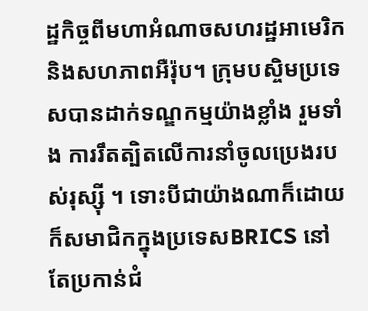ដ្ឋកិច្ចពីមហាអំណាចសហរដ្ឋអាមេរិក និងសហភាពអឺរ៉ុប។ ក្រុមបស្ចិមប្រទេសបានដាក់ទណ្ឌកម្មយ៉ាងខ្លាំង រួមទាំង ការរឹតត្បិតលើការនាំចូលប្រេងរបស់រុស្ស៊ី ។ ទោះបីជាយ៉ាងណាក៏ដោយ ក៏សមាជិកក្នុងប្រទេសBRICS នៅតែប្រកាន់ជំ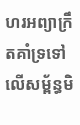ហរអព្យាក្រឹតគាំទ្រទៅលើសម្ព័ន្ធមិ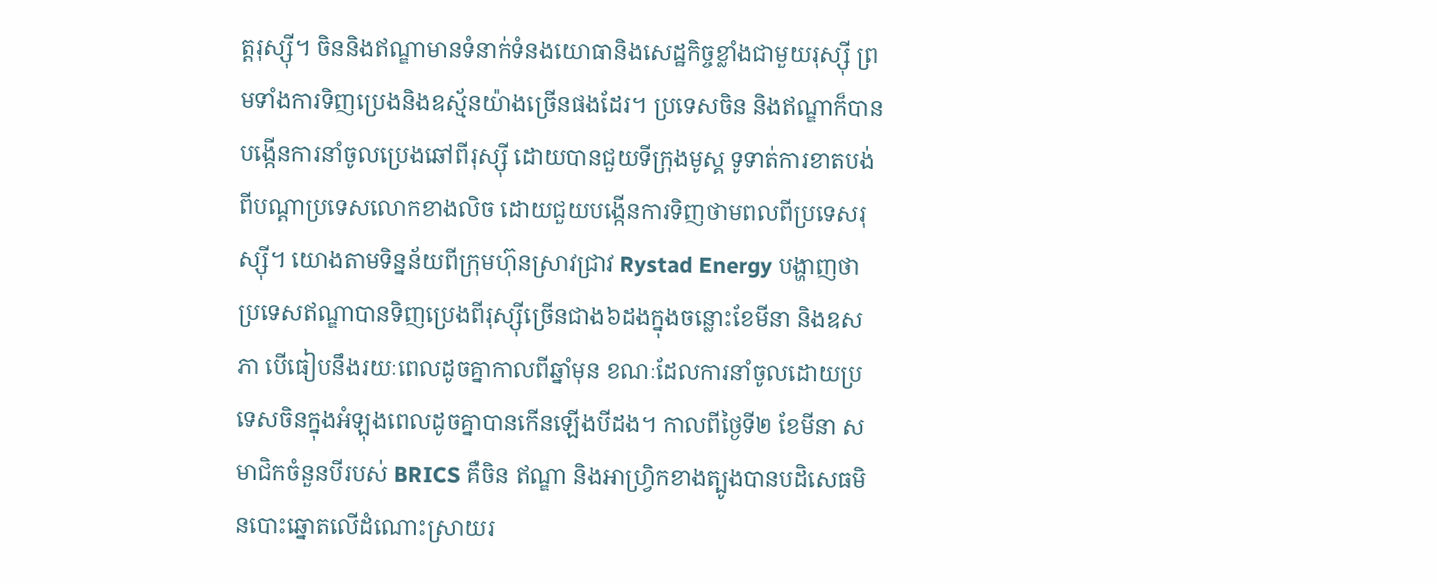ត្តរុស្ស៊ី។ ចិននិងឥណ្ឌាមានទំនាក់ទំនងយោធានិងសេដ្ឋកិច្ចខ្លាំងជាមួយរុស្ស៊ី ព្រមទាំងការទិញប្រេងនិងឧស្ម័នយ៉ាងច្រើនផងដែរ។ ប្រទេសចិន និងឥណ្ឌាក៏បានបង្កើនការនាំចូលប្រេងឆៅពីរុស្ស៊ី ដោយបានជួយទីក្រុងមូស្គ ទូទាត់ការខាតបង់ពីបណ្តាប្រទេសលោកខាងលិច ដោយជួយបង្កើនការទិញថាមពលពីប្រទេសរុស្ស៊ី។ យោងតាមទិន្នន័យពីក្រុមហ៊ុនស្រាវជ្រាវ Rystad Energy បង្ហាញថាប្រទេសឥណ្ឌាបានទិញប្រេងពីរុស្ស៊ីច្រើនជាង៦ដងក្នុងចន្លោះខែមីនា និងឧសភា បើធៀបនឹងរយៈពេលដូចគ្នាកាលពីឆ្នាំមុន ខណៈដែលការនាំចូលដោយប្រទេសចិនក្នុងអំឡុងពេលដូចគ្នាបានកើនឡើងបីដង។ កាលពីថ្ងៃទី២ ខែមីនា សមាជិកចំនួនបីរបស់ BRICS គឺចិន ឥណ្ឌា និងអាហ្រ្វិកខាងត្បូងបានបដិសេធមិនបោះឆ្នោតលើដំណោះស្រាយរ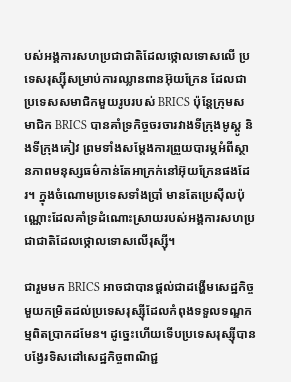បស់អង្គការសហប្រជាជាតិដែលថ្កោលទោសលើ ប្រទេសរុស្ស៊ីសម្រាប់ការឈ្លានពានអ៊ុយក្រែន ដែលជាប្រទេសសមាជិកមួយរូបរបស់ BRICS ប៉ុន្តែក្រុមសមាជិក BRICS បានគាំទ្រកិច្ចចរចារវាងទីក្រុងមូស្គូ និងទីក្រុងគៀវ ព្រមទាំងសម្តែងការព្រួយបារម្ភអំពីស្ថានភាពមនុស្សធម៌កាន់តែអាក្រក់នៅអ៊ុយក្រែនផងដែរ។ ក្នុងចំណោមប្រទេសទាំងប្រាំ មានតែប្រេស៊ីលប៉ុណ្ណោះដែលគាំទ្រដំណោះស្រាយរបស់អង្គការសហប្រជាជាតិដែលថ្កោលទោសលើរុស្ស៊ី។

ជារួមមក BRICS អាចជាបានផ្តល់ជាដង្ហើមសេដ្ឋកិច្ចមួយកម្រិតដល់ប្រទេសរុស្ស៊ីដែលកំពុងទទួលទណ្ឌកម្មពិតប្រាកដមែន។ ដូច្នេះហើយទើបប្រទេសរុស្ស៊ីបានបង្វែរទិសដៅសេដ្ឋកិច្ចពាណិជ្ជ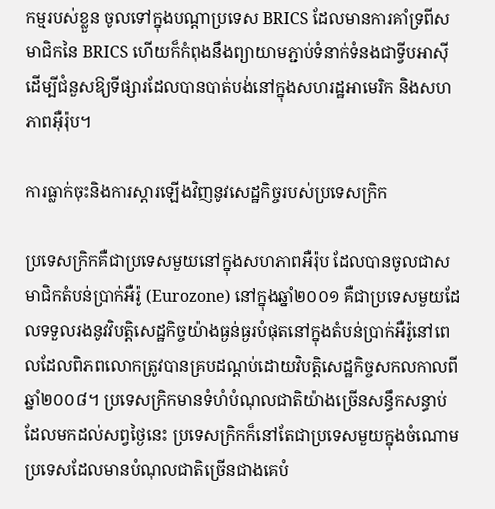កម្មរបស់ខ្លួន ចូលទៅក្នុងបណ្តាប្រទេស BRICS ដែលមានការគាំទ្រពីសមាជិកនៃ BRICS ហើយក៏កំពុងនឹងព្យាយាមភ្ជាប់ទំនាក់ទំនងជាទ្វីបអាស៊ីដើម្បីជំនួសឱ្យទីផ្សារដែលបានបាត់បង់នៅក្នុងសហរដ្ឋអាមេរិក និងសហភាពអ៊ឺរ៉ុប។

ការធ្លាក់ចុះនិងការស្តារឡើងវិញនូវសេដ្ឋកិច្ចរបស់ប្រទេសក្រិក

ប្រទេសក្រិកគឺជាប្រទេសមួយនៅក្នុងសហភាពអឺរ៉ុប ដែលបានចូលជាសមាជិកតំបន់ប្រាក់អឺរ៉ូ (Eurozone) នៅក្នុងឆ្នាំ២០០១ គឺជាប្រទេសមួយដែលទទួលរងនូវវិបត្តិសេដ្ឋកិច្ចយ៉ាងធ្ងន់ធ្ងរបំផុតនៅក្នុងតំបន់ប្រាក់អឺរ៉ូនៅពេលដែលពិភពលោកត្រូវបានគ្របដណ្តប់ដោយវិបត្តិសេដ្ឋកិច្ចសកលកាលពីឆ្នាំ២០០៨។ ប្រទេសក្រិកមានទំហំបំណុលជាតិយ៉ាងច្រើនសន្ធឹកសន្ធាប់ ដែលមកដល់សព្វថ្ងៃនេះ ប្រទេសក្រិកក៏នៅតែជាប្រទេសមួយក្នុងចំណោមប្រទេសដែលមានបំណុលជាតិច្រើនជាងគេបំ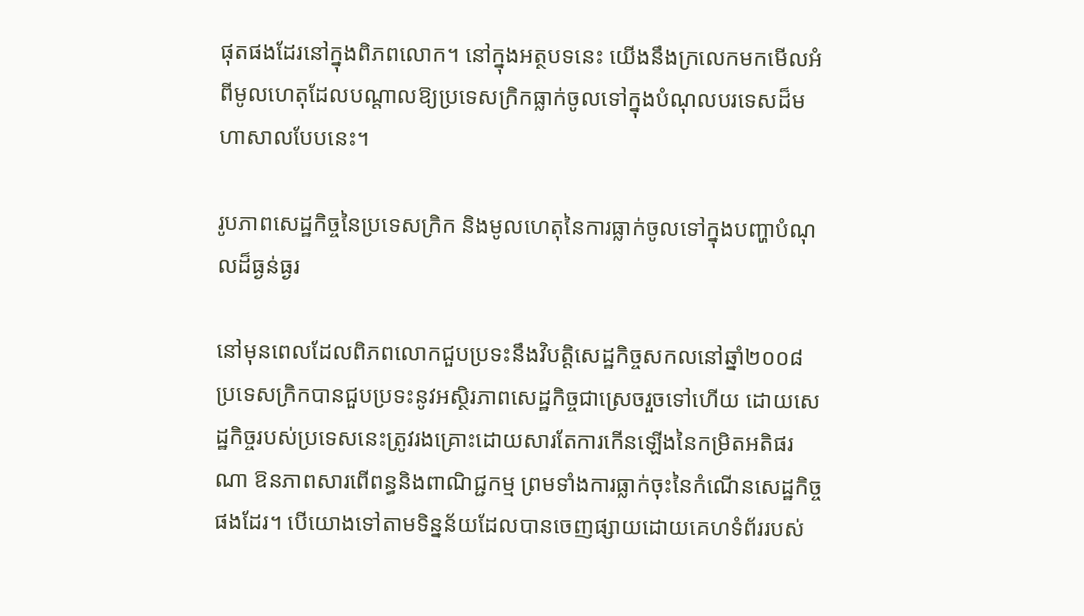ផុតផងដែរនៅក្នុងពិភពលោក។ នៅក្នុងអត្ថបទនេះ យើងនឹងក្រលេកមកមើលអំពីមូលហេតុដែលបណ្តាលឱ្យប្រទេសក្រិកធ្លាក់ចូលទៅក្នុងបំណុលបរទេសដ៏មហាសាលបែបនេះ។

រូបភាពសេដ្ឋកិច្ចនៃប្រទេសក្រិក និងមូលហេតុនៃការធ្លាក់ចូលទៅក្នុងបញ្ហាបំណុលដ៏ធ្ងន់ធ្ងរ

នៅមុនពេលដែលពិភពលោកជួបប្រទះនឹងវិបត្តិសេដ្ឋកិច្ចសកលនៅឆ្នាំ២០០៨ ប្រទេសក្រិកបានជួបប្រទះនូវអស្ថិរភាពសេដ្ឋកិច្ចជាស្រេចរួចទៅហើយ ដោយសេដ្ឋកិច្ចរបស់ប្រទេសនេះត្រូវរងគ្រោះដោយសារតែការកើនឡើងនៃកម្រិតអតិផរណា ឱនភាពសារពើពន្ធនិងពាណិជ្ជកម្ម ព្រមទាំងការធ្លាក់ចុះនៃកំណើនសេដ្ឋកិច្ចផងដែរ។ បើយោងទៅតាមទិន្នន័យដែលបានចេញផ្សាយដោយគេហទំព័ររបស់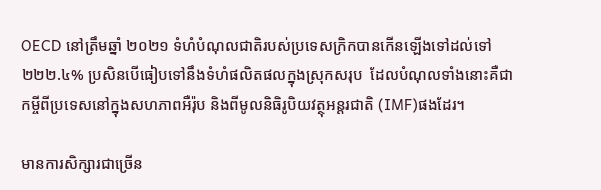OECD នៅត្រឹមឆ្នាំ ២០២១ ទំហំបំណុលជាតិរបស់ប្រទេសក្រិកបានកើនឡើងទៅដល់ទៅ ២២២.៤% ប្រសិនបើធៀបទៅនឹងទំហំផលិតផលក្នុងស្រុកសរុប  ដែលបំណុលទាំងនោះគឺជាកម្ចីពីប្រទេសនៅក្នុងសហភាពអឺរ៉ុប និងពីមូលនិធិរូបិយវត្ថុអន្តរជាតិ (IMF)ផងដែរ។

មានការសិក្សារជាច្រើន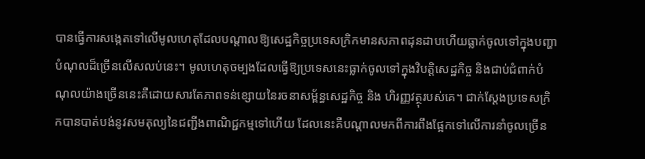បានធ្វើការសង្កេតទៅលើមូលហេតុដែលបណ្តាលឱ្យសេដ្ឋកិច្ចប្រទេសក្រិកមានសភាពដុនដាបហើយធ្លាក់ចូលទៅក្នុងបញ្ហាបំណុលដ៏ច្រើនលើសលប់នេះ។ មូលហេតុចម្បងដែលធ្វើឱ្យប្រទេសនេះធ្លាក់ចូលទៅក្នុងវិបត្តិសេដ្ឋកិច្ច និងជាប់ជំពាក់បំណុលយ៉ាងច្រើននេះគឺដោយសារតែភាពទន់ខ្សោយនៃរចនាសម្ព័ន្ធសេដ្ឋកិច្ច និង ហិរញ្ញវត្ថុរបស់គេ។ ជាក់ស្តែងប្រទេសក្រិកបានបាត់បង់នូវសមតុល្យនៃជញ្ជីងពាណិជ្ជកម្មទៅហើយ ដែលនេះគឺបណ្តាលមកពីការពឹងផ្អែកទៅលើការនាំចូលច្រើន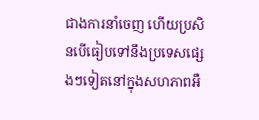ជាងការនាំចេញ ហើយប្រសិនបើធៀបទៅនឹងប្រទេសផ្សេងៗទៀតនៅក្នុងសហភាពអឺ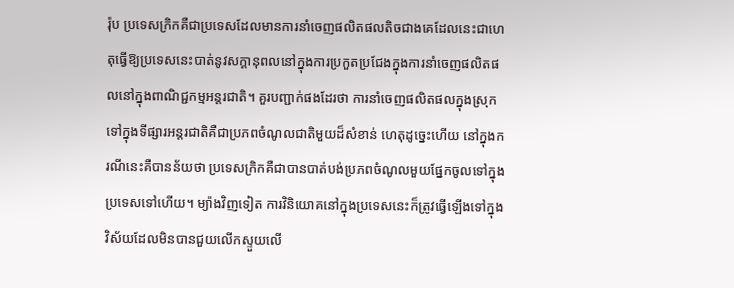រ៉ុប ប្រទេសក្រិកគឺជាប្រទេសដែលមានការនាំចេញផលិតផលតិចជាងគេដែលនេះជាហេតុធ្វើឱ្យប្រទេសនេះបាត់នូវសក្តានុពលនៅក្នុងការប្រកួតប្រជែងក្នុងការនាំចេញផលិតផលនៅក្នុងពាណិជ្ជកម្មអន្តរជាតិ។ គួរបញ្ជាក់ផងដែរថា ការនាំចេញផលិតផលក្នុងស្រុកទៅក្នុងទីផ្សារអន្តរជាតិគឺជាប្រភពចំណូលជាតិមួយដ៏សំខាន់ ហេតុដូច្នេះហើយ នៅក្នុងករណីនេះគឺបានន័យថា ប្រទេសក្រិកគឺជាបានបាត់បង់ប្រភពចំណូលមួយផ្នែកចូលទៅក្នុងប្រទេសទៅហើយ។ ម្យ៉ាងវិញទៀត ការវិនិយោគនៅក្នុងប្រទេសនេះក៏ត្រូវធ្វើឡើងទៅក្នុងវិស័យដែលមិនបានជួយលើកស្ទួយលើ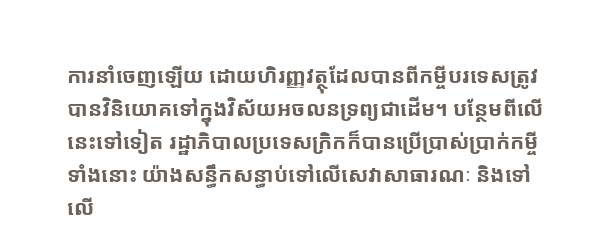ការនាំចេញឡើយ ដោយហិរញ្ញវត្ថុដែលបានពីកម្ចីបរទេសត្រូវបានវិនិយោគទៅក្នុងវិស័យអចលនទ្រព្យជាដើម។ បន្ថែមពីលើនេះទៅទៀត រដ្ឋាភិបាលប្រទេសក្រិកក៏បានប្រើប្រាស់ប្រាក់កម្ចីទាំងនោះ យ៉ាងសន្ធឹកសន្ធាប់ទៅលើសេវាសាធារណៈ និងទៅលើ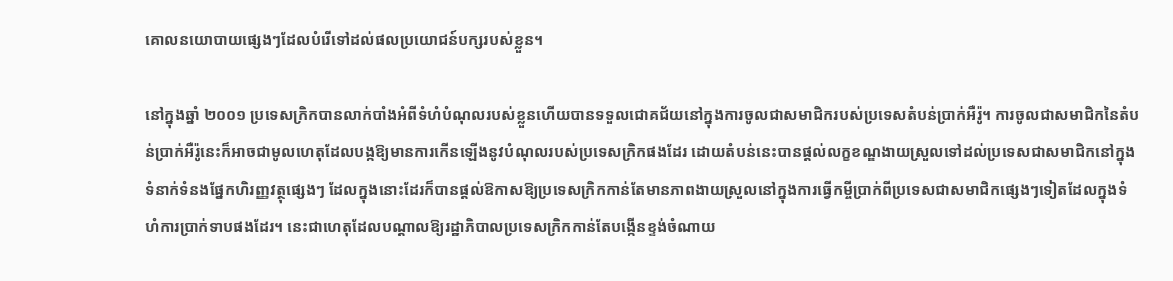គោលនយោបាយផ្សេងៗដែលបំរើទៅដល់ផលប្រយោជន៍បក្សរបស់ខ្លួន។

នៅក្នុងឆ្នាំ ២០០១ ប្រទេសក្រិកបានលាក់បាំងអំពីទំហំបំណុលរបស់ខ្លួនហើយបានទទួលជោគជ័យនៅក្នុងការចូលជាសមាជិករបស់ប្រទេសតំបន់ប្រាក់អឺរ៉ូ។ ការចូលជាសមាជិកនៃតំបន់ប្រាក់អឺរ៉ូនេះក៏អាចជាមូលហេតុដែលបង្កឱ្យមានការកើនឡើងនូវបំណុលរបស់ប្រទេសក្រិកផងដែរ ដោយតំបន់នេះបានផ្តល់លក្ខខណ្ឌងាយស្រួលទៅដល់ប្រទេសជាសមាជិកនៅក្នុងទំនាក់ទំនងផ្នែកហិរញ្ញវត្ថុផ្សេងៗ ដែលក្នុងនោះដែរក៏បានផ្តល់ឱកាសឱ្យប្រទេសក្រិកកាន់តែមានភាពងាយស្រួលនៅក្នុងការធ្វើកម្ចីប្រាក់ពីប្រទេសជាសមាជិកផ្សេងៗទៀតដែលក្នុងទំហំការប្រាក់ទាបផងដែរ។ នេះជាហេតុដែលបណ្តាលឱ្យរដ្ឋាភិបាលប្រទេសក្រិកកាន់តែបង្កើនខ្ទង់ចំណាយ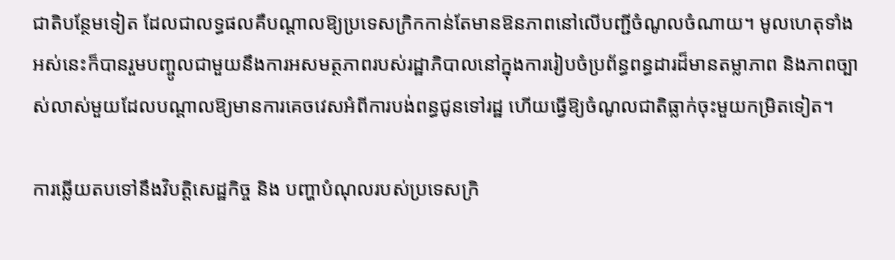ជាតិបន្ថែមទៀត ដែលជាលទ្ធផលគឺបណ្តាលឱ្យប្រទេសក្រិកកាន់តែមានឱនភាពនៅលើបញ្ជីចំណូលចំណាយ។ មូលហេតុទាំងអស់នេះក៏បានរួមបញ្ចូលជាមួយនឹងការអសមត្ថភាពរបស់រដ្ឋាភិបាលនៅក្នុងការរៀបចំប្រព័ន្ធពន្ធដារដ៏មានតម្លាភាព និងភាពច្បាស់លាស់មួយដែលបណ្តាលឱ្យមានការគេចវេសអំពីការបង់ពន្ធជូនទៅរដ្ឋ ហើយធ្វើឱ្យចំណូលជាតិធ្លាក់ចុះមួយកម្រិតទៀត។

ការឆ្លើយតបទៅនឹងវិបត្តិសេដ្ឋកិច្ច និង បញ្ហាបំណុលរបស់ប្រទេសក្រិ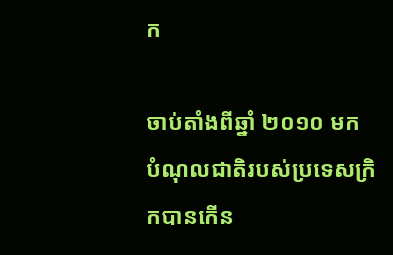ក

ចាប់តាំងពីឆ្នាំ ២០១០ មក បំណុលជាតិរបស់ប្រទេសក្រិកបានកើន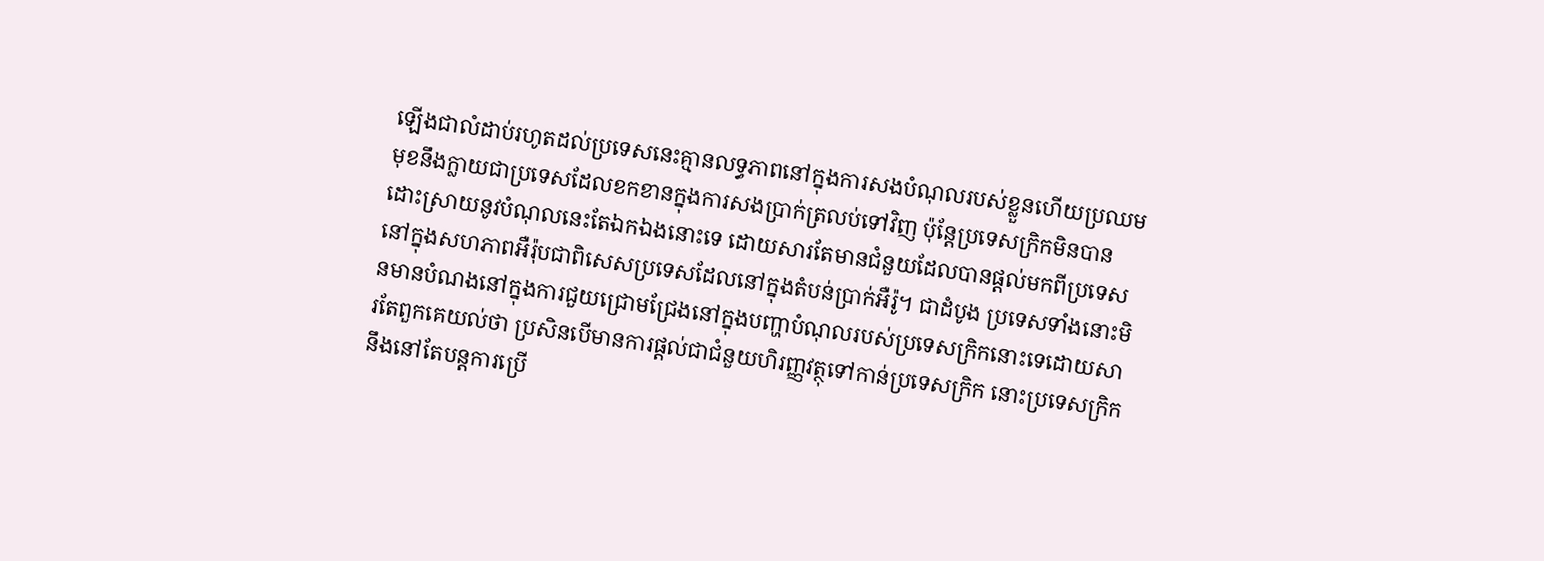ឡើងជាលំដាប់រហូតដល់ប្រទេសនេះគ្មានលទ្ធភាពនៅក្នុងការសងបំណុលរបស់ខ្លួនហើយប្រឈមមុខនឹងក្លាយជាប្រទេសដែលខកខានក្នុងការសងប្រាក់ត្រលប់ទៅវិញ ប៉ុន្តែប្រទេសក្រិកមិនបានដោះស្រាយនូវបំណុលនេះតែឯកឯងនោះទេ ដោយសារតែមានជំនួយដែលបានផ្តល់មកពីប្រទេសនៅក្នុងសហភាពអឺរ៉ុបជាពិសេសប្រទេសដែលនៅក្នុងតំបន់ប្រាក់អឺរ៉ូ។ ជាដំបូង ប្រទេសទាំងនោះមិនមានបំណងនៅក្នុងការជួយជ្រោមជ្រែងនៅក្នុងបញ្ហាបំណុលរបស់ប្រទេសក្រិកនោះទេដោយសារតែពួកគេយល់ថា ប្រសិនបើមានការផ្តល់ជាជំនួយហិរញ្ញវត្ថុទៅកាន់ប្រទេសក្រិក នោះប្រទេសក្រិកនឹងនៅតែបន្តការប្រើ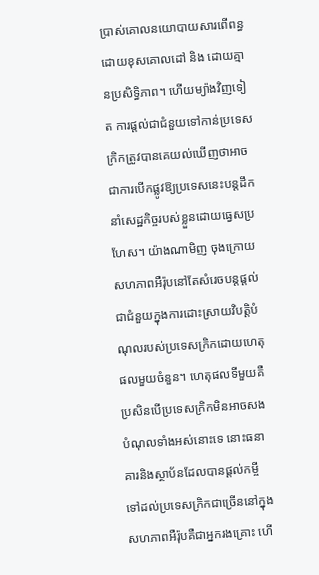ប្រាស់គោលនយោបាយសារពើពន្ធដោយខុសគោលដៅ និង ដោយគ្មានប្រសិទ្ធិភាព។ ហើយម្យ៉ាងវិញទៀត ការផ្តល់ជាជំនួយទៅកាន់ប្រទេសក្រិកត្រូវបានគេយល់ឃើញថាអាចជាការបើកផ្លូវឱ្យប្រទេសនេះបន្តដឹកនាំសេដ្ឋកិច្ចរបស់ខ្លួនដោយធ្វេសប្រហែស។ យ៉ាងណាមិញ ចុងក្រោយ សហភាពអឺរ៉ុបនៅតែសំរេចបន្តផ្តល់ជាជំនួយក្នុងការដោះស្រាយវិបត្តិបំណុលរបស់ប្រទេសក្រិកដោយហេតុផលមួយចំនួន។ ហេតុផលទីមួយគឺ ប្រសិនបើប្រទេសក្រិកមិនអាចសងបំណុលទាំងអស់នោះទេ នោះធនាគារនិងស្ថាប័នដែលបានផ្តល់កម្ចីទៅដល់ប្រទេសក្រិកជាច្រើននៅក្នុងសហភាពអឺរ៉ុបគឺជាអ្នករងគ្រោះ ហើ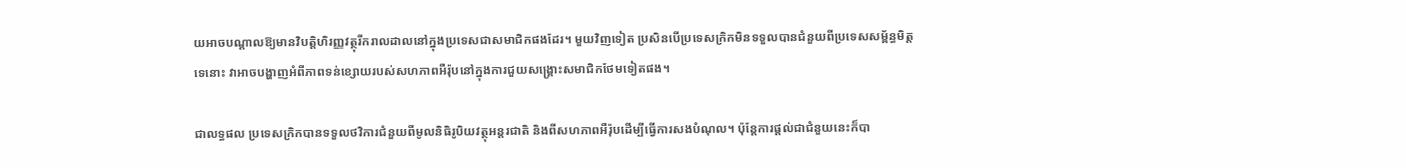យអាចបណ្តាលឱ្យមានវិបត្តិហិរញ្ញវត្ថុរីករាលដាលនៅក្នុងប្រទេសជាសមាជិកផងដែរ។ មួយវិញទៀត ប្រសិនបើប្រទេសក្រិកមិនទទួលបានជំនួយពីប្រទេសសម្ព័ន្ធមិត្តទេនោះ វាអាចបង្ហាញអំពីភាពទន់ខ្សោយរបស់សហភាពអឺរ៉ុបនៅក្នុងការជួយសង្គ្រោះសមាជិកថែមទៀតផង។

ជាលទ្ធផល ប្រទេសក្រិកបានទទួលថវិការជំនួយពីមូលនិធិរូបិយវត្ថុអន្តរជាតិ និងពីសហភាពអឺរ៉ុបដើម្បីធ្វើការសងបំណុល។ ប៉ុន្តែការផ្តល់ជាជំនួយនេះក៏បា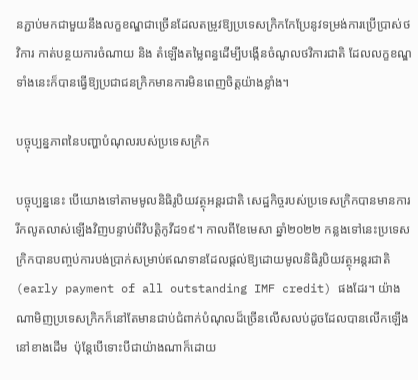នភ្ជាប់មកជាមួយនឹងលក្ខខណ្ឌជាច្រើនដែលតម្រូវឱ្យប្រទេសក្រិកកែប្រែនូវទម្រង់ការប្រើប្រាស់ថវិការ កាត់បន្ថយការចំណាយ និង តំឡើងតម្លៃពន្ធដើម្បីបង្កើនចំណូលថវិការជាតិ ដែលលក្ខខណ្ឌទាំងនេះក៏បានធ្វើឱ្យប្រជាជនក្រិកមានការមិនពេញចិត្តយ៉ាងខ្លាំង។

បច្ចុប្បន្នភាពនៃបញ្ហាបំណុលរបស់ប្រទេសក្រិក

បច្ចុប្បន្ននេះ បើយោងទៅតាមមូលនិធិរូបិយវត្ថុអន្តរជាតិ សេដ្ឋកិច្ចរបស់ប្រទេសក្រិកបានមានការរីកលូតលាស់ឡើងវិញបន្ទាប់ពីវិបត្តិកូវីដ១៩។ កាលពីខែមេសា ឆ្នាំ២០២២ កន្លងទៅនេះប្រទេសក្រិកបានបញ្ចប់ការបង់ប្រាក់សម្រាប់ឥណទានដែលផ្តល់ឱ្យដោយមូលនិធិរូបិយវត្ថុអន្តរជាតិ (early payment of all outstanding IMF credit) ផងដែរ។ យ៉ាងណាមិញប្រទេសក្រិកក៏នៅតែមានជាប់ជំពាក់បំណុលដ៏ច្រើនលើសលប់ដូចដែលបានលើកឡើងនៅខាងដើម  ប៉ុន្តែបើទោះបីជាយ៉ាងណាក៏ដោយ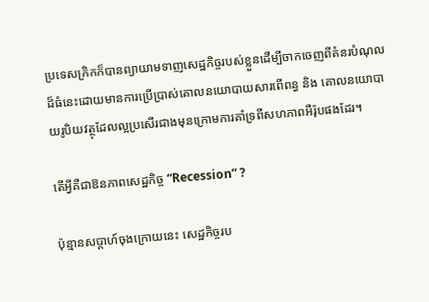ប្រទេសក្រិកក៏បានព្យាយាមទាញសេដ្ឋកិច្ចរបស់ខ្លួនដើម្បីចាកចេញពីគំនរបំណុលដ៏ធំនេះដោយមានការប្រើប្រាស់គោលនយោបាយសារពើពន្ធ និង គោលនយោបាយរូបិយវត្ថុដែលល្អប្រសើរជាងមុនក្រោមការគាំទ្រពីសហភាពអឺរ៉ុបផងដែរ។

តើអ្វីគឺជាឱនភាពសេដ្ឋកិច្ច “Recession” ?

ប៉ុន្មានសប្ដាហ៍ចុងក្រោយនេះ សេដ្ឋកិច្ចរប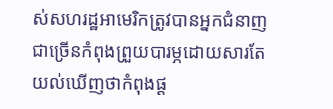ស់សហរដ្ឋអាមេរិកត្រូវបានអ្នកជំនាញជាច្រើនកំពុងព្រួយបារម្ភដោយសារតែយល់ឃើញថាកំពុងផ្ដ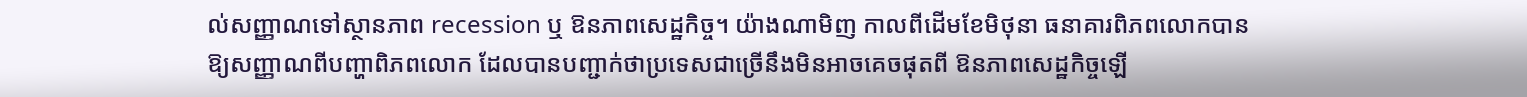ល់សញ្ញាណទៅស្ថានភាព recession ឬ ឱនភាពសេដ្ឋកិច្ច។ យ៉ាងណាមិញ កាលពីដើមខែមិថុនា ធនាគារពិភពលោកបានឱ្យសញ្ញាណពីបញ្ហាពិភពលោក ដែលបានបញ្ជាក់ថាប្រទេសជាច្រើនឹងមិនអាចគេចផុតពី ឱនភាពសេដ្ឋកិច្ចឡើ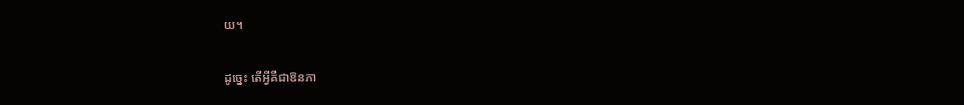យ។

ដូច្នេះ តើអ្វីគឺជាឱនភា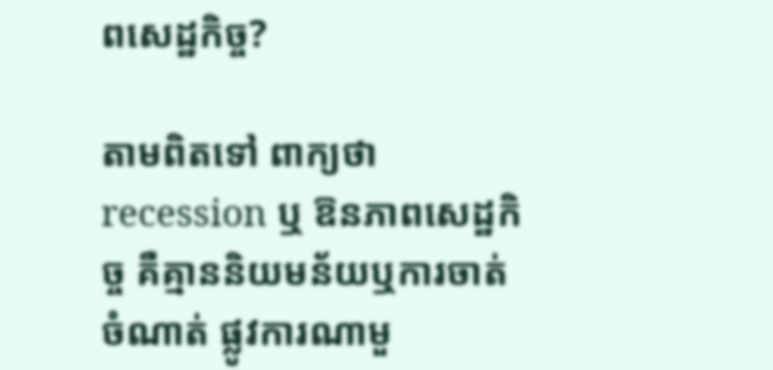ពសេដ្ឋកិច្ច?

តាមពិតទៅ ពាក្យថា recession ឬ ឱនភាពសេដ្ឋកិច្ច គឺគ្មាននិយមន័យឬការចាត់ចំណាត់ ផ្លូវការណាមួ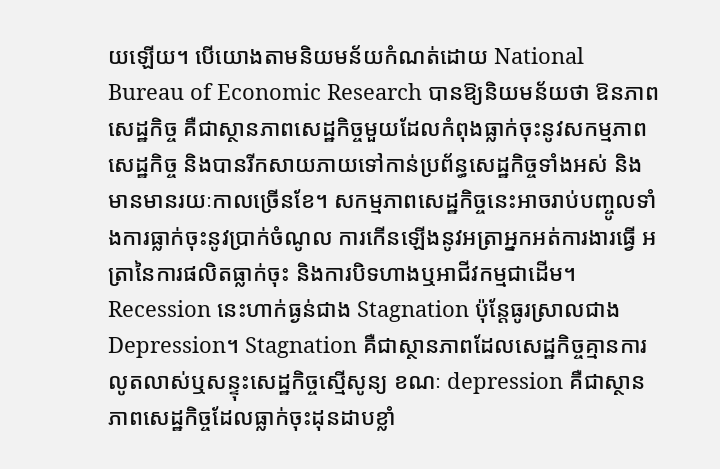យឡើយ។ បើយោងតាមនិយមន័យកំណត់ដោយ National Bureau of Economic Research បានឱ្យនិយមន័យថា ឱនភាពសេដ្ឋកិច្ច គឺជាស្ថានភាពសេដ្ឋកិច្ចមួយដែលកំពុងធ្លាក់ចុះនូវសកម្មភាពសេដ្ឋកិច្ច និងបានរីកសាយភាយទៅកាន់ប្រព័ន្ធសេដ្ឋកិច្ចទាំងអស់ និងមានមានរយៈកាលច្រើនខែ។ សកម្មភាពសេដ្ឋកិច្ចនេះអាចរាប់បញ្ចូលទាំងការធ្លាក់ចុះនូវប្រាក់ចំណូល ការកើនឡើងនូវអត្រាអ្នកអត់ការងារធ្វើ អត្រានៃការផលិតធ្លាក់ចុះ និងការបិទហាងឬអាជីវកម្មជាដើម។ Recession នេះហាក់ធ្ងន់ជាង Stagnation ប៉ុន្តែធូរស្រាលជាង Depression។ Stagnation គឺជាស្ថានភាពដែលសេដ្ឋកិច្ចគ្មានការលូតលាស់ឬសន្ទុះសេដ្ឋកិច្ចស្មើសូន្យ ខណៈ depression គឺជាស្ថានភាពសេដ្ឋកិច្ចដែលធ្លាក់ចុះដុនដាបខ្លាំ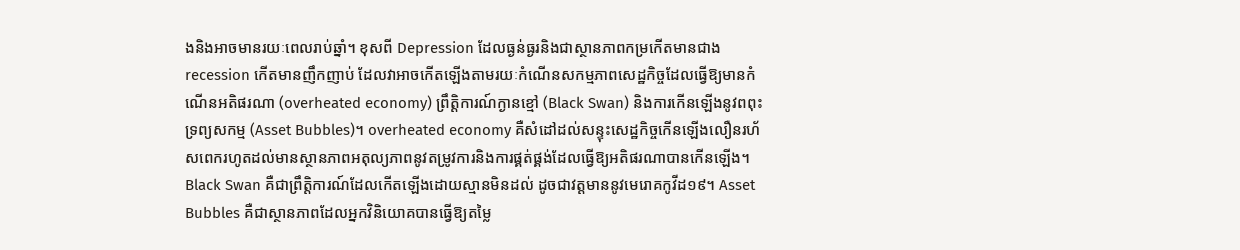ងនិងអាចមានរយៈពេលរាប់ឆ្នាំ។ ខុសពី Depression ដែលធ្ងន់ធ្ងរនិងជាស្ថានភាពកម្រកើតមានជាង recession កើតមានញឹកញាប់ ដែលវាអាចកើតឡើងតាមរយៈកំណើនសកម្មភាពសេដ្ឋកិច្ចដែលធ្វើឱ្យមានកំណើនអតិផរណា (overheated economy) ព្រឹត្ដិការណ៍ក្ងានខ្មៅ (Black Swan) និងការកើនឡើងនូវពពុះទ្រព្យសកម្ម (Asset Bubbles)។ overheated economy គឺសំដៅដល់សន្ទុះសេដ្ឋកិច្ចកើនឡើងលឿនរហ័សពេករហូតដល់មានស្ថានភាពអតុល្យភាពនូវតម្រូវការនិងការផ្គត់ផ្គង់ដែលធ្វើឱ្យអតិផរណាបានកើនឡើង។ Black Swan គឺជាព្រឹត្តិការណ៍ដែលកើតឡើងដោយស្មានមិនដល់ ដូចជាវត្ដមាននូវមេរោគកូវីដ១៩។ Asset Bubbles គឺជាស្ថានភាពដែលអ្នកវិនិយោគបានធ្វើឱ្យតម្លៃ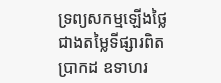ទ្រព្យសកម្មឡើងថ្លៃជាងតម្លៃទីផ្សារពិតប្រាកដ ឧទាហរ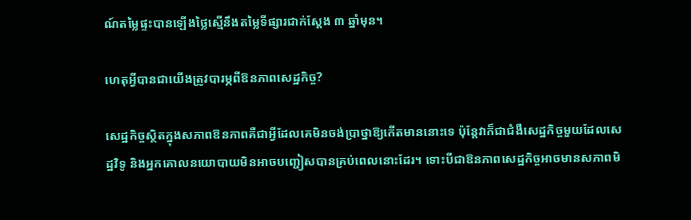ណ៍តម្លៃផ្ទះបានឡើងថ្លៃស្មើនឹងតម្លៃទីផ្សារជាក់ស្ដែង ៣ ឆ្នាំមុន។

ហេតុអ្វីបានជាយើងត្រូវបារម្ភពីឱនភាពសេដ្ឋកិច្ច?

សេដ្ឋកិច្ចស្ថិតក្នុងសភាពឱនភាពគឺជាអ្វីដែលគេមិនចង់ប្រាថ្នាឱ្យកើតមាននោះទេ ប៉ុន្តែវាក៏ជាជំងឺសេដ្ឋកិច្ចមួយដែលសេដ្ឋវិទូ និងអ្នកគោលនយោបាយមិនអាចបញ្ជៀសបានគ្រប់ពេលនោះដែរ។ ទោះបីជាឱនភាពសេដ្ឋកិច្ចអាចមានសភាពមិ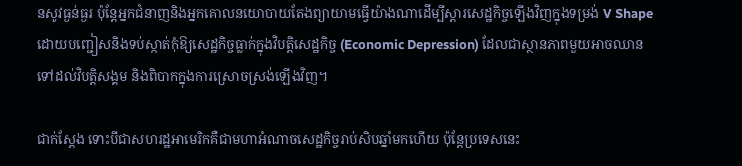នសូវធ្ងន់ធ្ងរ ប៉ុន្តែអ្នកជំនាញនិងអ្នកគោលនយោបាយតែងព្យាយាមធ្វើយ៉ាងណាដើម្បីស្ដារសេដ្ឋកិច្ចឡើងវិញក្នុងទម្រង់ V Shape ដោយបញ្ជៀសនិងទប់ស្កាត់កុំឱ្យសេដ្ឋកិច្ចធ្លាក់ក្នុងវិបត្ដិសេដ្ឋកិច្ច (Economic Depression) ដែលជាស្ថានភាពមួយអាចឈានទៅដល់វិបត្ដិសង្គម និងពិបាកក្នុងការស្រោចស្រង់ឡើងវិញ។

ជាក់ស្ដែង ទោះបីជាសហរដ្ឋអាមេរិកគឺជាមហាអំណាចសេដ្ឋកិច្ចរាប់សិបឆ្នាំមកហើយ ប៉ុន្តែប្រទេសនេះ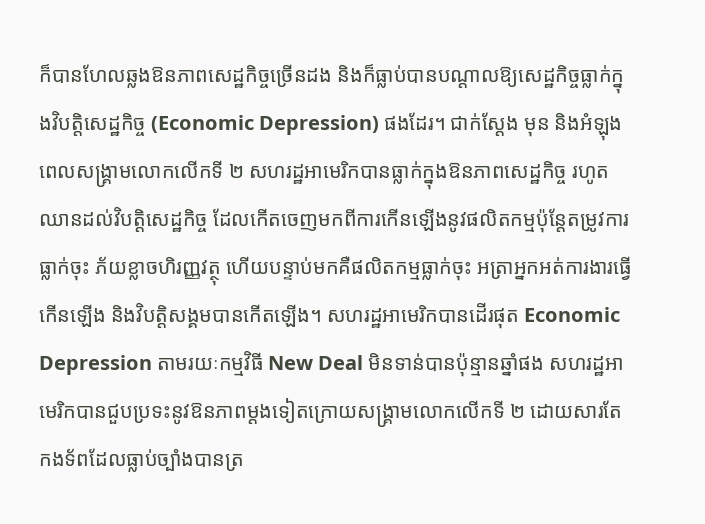ក៏បានហែលឆ្លងឱនភាពសេដ្ឋកិច្ចច្រើនដង និងក៏ធ្លាប់បានបណ្ដាលឱ្យសេដ្ឋកិច្ចធ្លាក់ក្នុងវិបត្ដិសេដ្ឋកិច្ច (Economic Depression) ផងដែរ។ ជាក់ស្ដែង មុន និងអំឡុងពេលសង្គ្រាមលោកលើកទី ២ សហរដ្ឋអាមេរិកបានធ្លាក់ក្នុងឱនភាពសេដ្ឋកិច្ច រហូតឈានដល់វិបត្ដិសេដ្ឋកិច្ច ដែលកើតចេញមកពីការកើនឡើងនូវផលិតកម្មប៉ុន្តែតម្រូវការធ្លាក់ចុះ ភ័យខ្លាចហិរញ្ញវត្ថុ ហើយបន្ទាប់មកគឺផលិតកម្មធ្លាក់ចុះ អត្រាអ្នកអត់ការងារធ្វើកើនឡើង និងវិបត្ដិសង្គមបានកើតឡើង។ សហរដ្ឋអាមេរិកបានដើរផុត Economic Depression តាមរយៈកម្មវិធី New Deal មិនទាន់បានប៉ុន្មានឆ្នាំផង សហរដ្ឋអាមេរិកបានជួបប្រទះនូវឱនភាពម្ដងទៀតក្រោយសង្គ្រាមលោកលើកទី ២ ដោយសារតែកងទ័ពដែលធ្លាប់ច្បាំងបានត្រ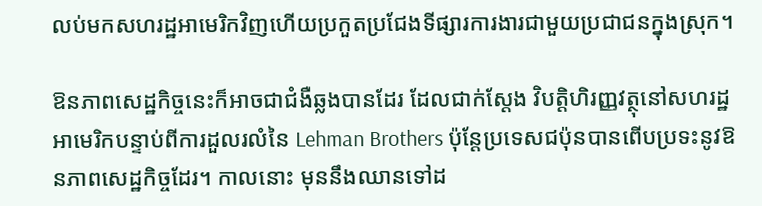លប់មកសហរដ្ឋអាមេរិកវិញហើយប្រកួតប្រជែងទីផ្សារការងារជាមួយប្រជាជនក្នុងស្រុក។

ឱនភាពសេដ្ឋកិច្ចនេះក៏អាចជាជំងឺឆ្លងបានដែរ ដែលជាក់ស្ដែង វិបត្ដិហិរញ្ញវត្ថុនៅសហរដ្ឋអាមេរិកបន្ទាប់ពីការដួលរលំនៃ Lehman Brothers ប៉ុន្តែប្រទេសជប៉ុនបានពើបប្រទះនូវឱនភាពសេដ្ឋកិច្ចដែរ។ កាលនោះ មុននឹងឈានទៅដ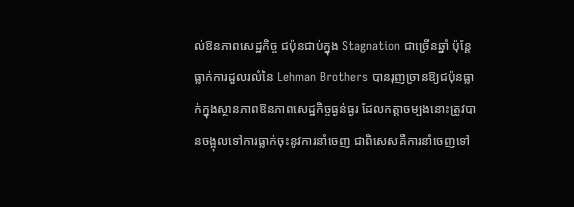ល់ឱនភាពសេដ្ឋកិច្ច ជប៉ុនជាប់ក្នុង Stagnation ជាច្រើនឆ្នាំ ប៉ុន្តែធ្លាក់ការដួលរលំនៃ Lehman Brothers បានរុញច្រានឱ្យជប៉ុនធ្លាក់ក្នុងស្ថានភាពឱនភាពសេដ្ឋកិច្ចធ្ងន់ធ្ងរ ដែលកត្តាចម្បងនោះត្រូវបានចង្អុលទៅការធ្លាក់ចុះនូវការនាំចេញ ជាពិសេសគឺការនាំចេញទៅ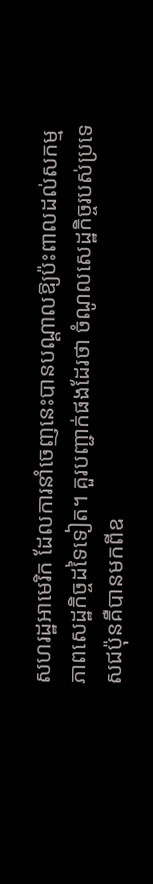សហរដ្ឋអាមេរិក ដែលការនាំចេញនេះបានបណ្ដាលឱ្យប៉ះពាលដល់សកម្មភាពសេដ្ឋកិច្ចដទៃទៀត។ គួរបញ្ជាក់ផងដែរថា ចំណូលសេដ្ឋកិច្ចរបស់ប្រទេសជប៉ុនគឺបានមកពីឧ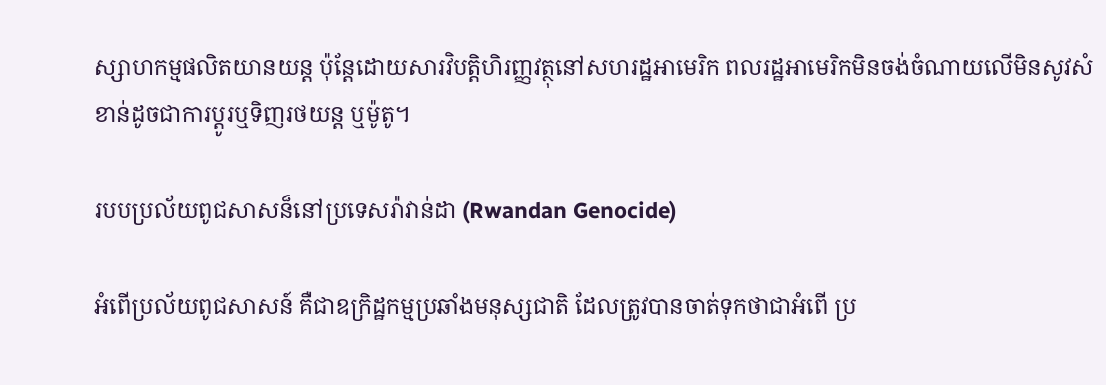ស្សាហកម្មផលិតយានយន្ដ ប៉ុន្តែដោយសារវិបត្ដិហិរញ្ញវត្ថុនៅសហរដ្ឋអាមេរិក ពលរដ្ឋអាមេរិកមិនចង់ចំណាយលើមិនសូវសំខាន់ដូចជាការប្ដូរឬទិញរថយន្ដ ឬម៉ូតូ។

របបប្រល័យពូជសាសន៏នៅប្រទេសរ៉ាវាន់ដា (Rwandan Genocide)

អំពើប្រល័យពូជសាសន៍ គឺជាឧក្រិដ្ឋកម្មប្រឆាំងមនុស្សជាតិ ដែលត្រូវបានចាត់ទុកថាជាអំពើ ប្រ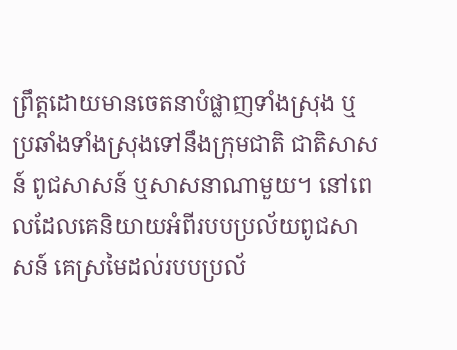ព្រឹត្តដោយមានចេតនាបំផ្លាញទាំងស្រុង ឬប្រឆាំងទាំងស្រុងទៅនឹងក្រុមជាតិ ជាតិសាសន៍ ពូជសាសន៍ ឬសាសនាណាមួយ។ នៅពេលដែលគេនិយាយអំពីរបបប្រល័យពូជសាសន៍ គេស្រមៃដល់របបប្រល័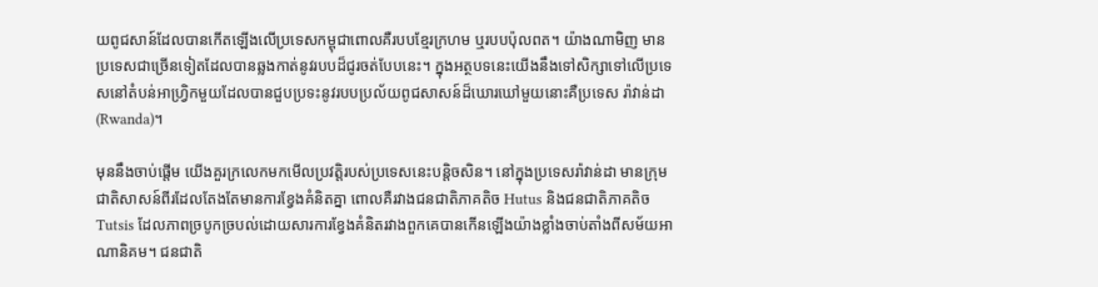យពូជសាន៍ដែលបានកើតឡើងលើប្រទេសកម្ពុជាពោលគឺរបបខ្មែរក្រហម ឬរបបប៉ុលពត។ យ៉ាងណាមិញ មានប្រទេសជាច្រើនទៀតដែលបានឆ្លងកាត់នូវរបបដ៏ជូរចត់បែបនេះ។ ក្នុងអត្ថបទនេះយើងនឹងទៅសិក្សាទៅលើប្រទេសនៅតំបន់អាហ្រ្វិកមួយដែលបានជួបប្រទះនូវរបបប្រល័យពូជសាសន៍ដ៏ឃោរឃៅមួយនោះគឺប្រទេស រ៉ាវាន់ដា (Rwanda)។

មុននឹងចាប់ផ្តើម យើងគួរក្រលេកមកមើលប្រវត្តិរបស់ប្រទេសនេះបន្តិចសិន។ នៅក្នុងប្រទេសរ៉ាវាន់ដា មានក្រុមជាតិសាសន៍ពីរដែលតែងតែមានការខ្វែងគំនិតគ្នា ពោលគឺរវាងជនជាតិភាគតិច Hutus និងជនជាតិភាគតិច Tutsis ដែលភាពច្របូកច្របល់ដោយសារការខ្វែងគំនិតរវាងពួកគេបានកើនឡើងយ៉ាងខ្លាំងចាប់តាំងពីសម័យអាណានិគម។ ជនជាតិ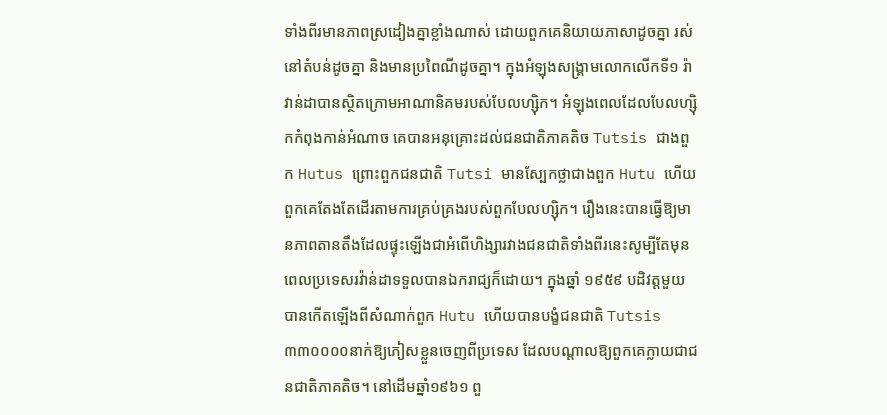ទាំងពីរមានភាពស្រដៀងគ្នាខ្លាំងណាស់ ដោយពួកគេនិយាយភាសាដូចគ្នា រស់នៅតំបន់ដូចគ្នា និងមានប្រពៃណីដូចគ្នា។ ក្នុងអំឡុងសង្គ្រាមលោកលើកទី១ រ៉ាវាន់ដាបានស្ថិតក្រោមអាណានិគមរបស់បែលហ្ស៊ិក។ អំឡុងពេលដែលបែលហ្ស៊ិកកំពុងកាន់អំណាច គេបានអនុគ្រោះដល់ជនជាតិភាគតិច Tutsis ជាងពួក Hutus ព្រោះពួកជនជាតិ Tutsi មានស្បែកថ្លាជាងពួក Hutu ហើយពួកគេតែងតែដើរតាមការគ្រប់គ្រងរបស់ពួកបែលហ្ស៊ិក។ រឿងនេះបានធ្វើឱ្យមានភាពតានតឹងដែលផ្ទុះឡើងជាអំពើហិង្សារវាងជនជាតិទាំងពីរនេះសូម្បីតែមុនពេលប្រទេសរវ៉ាន់ដាទទួលបានឯករាជ្យក៏ដោយ។ ក្នុងឆ្នាំ ១៩៥៩ បដិវត្តមួយបានកើតឡើងពីសំណាក់ពួក Hutu ហើយបានបង្ខំជនជាតិ Tutsis ៣៣០០០០នាក់ឱ្យភៀសខ្លួនចេញពីប្រទេស ដែលបណ្តាលឱ្យពួកគេក្លាយជាជនជាតិភាគតិច។ នៅដើមឆ្នាំ១៩៦១ ពួ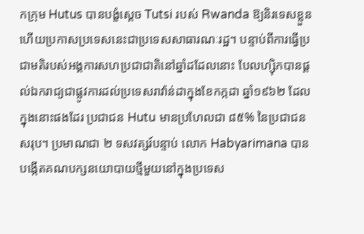កក្រុម Hutus បានបង្ខំស្តេច Tutsi របស់ Rwanda ឱ្យនិរទេសខ្លួន ហើយប្រកាសប្រទេសនេះជាប្រទេសសាធារណៈរដ្ឋ។ បន្ទាប់ពីការធ្វើប្រជាមតិរបស់អង្គការសហប្រជាជាតិនៅឆ្នាំដដែលនោះ បែលហ្ស៊ិកបានផ្តល់ឯករាជ្យជាផ្លូវការដល់ប្រទេសរាវ៉ាន់ដាក្នុងខែកក្កដា ឆ្នាំ១៩៦២ ដែលក្នុងនោះផងដែរ ប្រជាជន Hutu មានប្រហែលជា ៨៥% នៃប្រជាជនសរុប។ ប្រមាណជា ២ ទសវត្សរ៍បន្ទាប់ លោក Habyarimana បានបង្កើតគណបក្សនយោបាយថ្មីមួយនៅក្នុងប្រទេស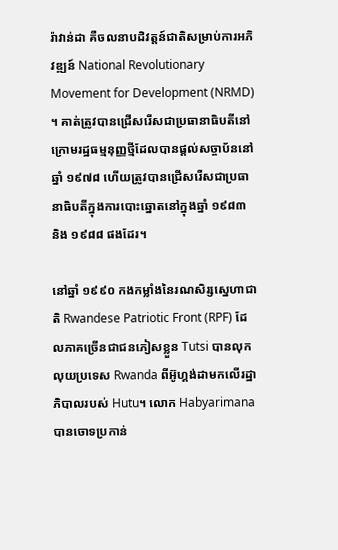រ៉ាវាន់ដា គឺចលនាបដិវត្តន៍ជាតិសម្រាប់ការអភិវឌ្ឍន៍ National Revolutionary Movement for Development (NRMD) ។ គាត់ត្រូវបានជ្រើសរើសជាប្រធានាធិបតីនៅក្រោមរដ្ឋធម្មនុញ្ញថ្មីដែលបានផ្តល់សច្ចាប័ននៅឆ្នាំ ១៩៧៨ ហើយត្រូវបានជ្រើសរើសជាប្រធានាធិបតីក្នុងការបោះឆ្នោតនៅក្នុងឆ្នាំ ១៩៨៣ និង ១៩៨៨ ផងដែរ។

នៅឆ្នាំ ១៩៩០ កងកម្លាំងនៃរណសិរ្សស្នេហាជាតិ Rwandese Patriotic Front (RPF) ដែលភាគច្រើនជាជនភៀសខ្លួន Tutsi បានលុកលុយប្រទេស Rwanda ពីអ៊ូហ្គង់ដាមកលើរដ្ឋាភិបាលរបស់ Hutu។ លោក Habyarimana បានចោទប្រកាន់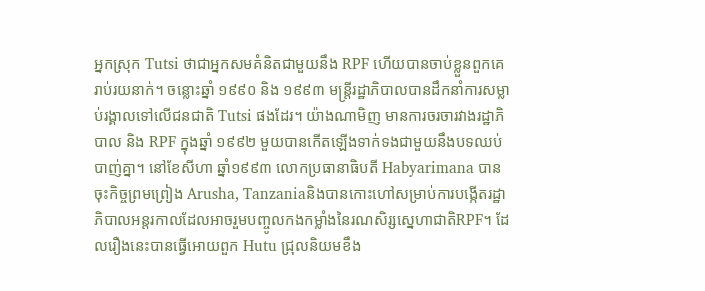អ្នកស្រុក Tutsi ថាជាអ្នកសមគំនិតជាមួយនឹង RPF ហើយបានចាប់ខ្លួនពួកគេរាប់រយនាក់។ ចន្លោះឆ្នាំ ១៩៩០ និង ១៩៩៣ មន្ត្រីរដ្ឋាភិបាលបានដឹកនាំការសម្លាប់រង្គាលទៅលើជនជាតិ Tutsi ផងដែរ។ យ៉ាងណាមិញ មានការចរចារវាងរដ្ឋាភិបាល និង RPF ក្នុងឆ្នាំ ១៩៩២ មួយបានកើតឡើងទាក់ទងជាមួយនឹងបទឈប់បាញ់គ្នា។ នៅខែសីហា ឆ្នាំ១៩៩៣ លោកប្រធានាធិបតី Habyarimana បានចុះកិច្ចព្រមព្រៀង Arusha, Tanzaniaនិងបានកោះហៅសម្រាប់ការបង្កើតរដ្ឋាភិបាលអន្តរកាលដែលអាចរួមបញ្ចូលកងកម្លាំងនៃរណសិរ្សស្នេហាជាតិRPF។ ដែលរឿងនេះបានធ្វើអោយពួក Hutu ជ្រុលនិយមខឹង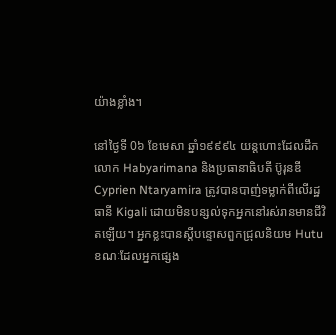យ៉ាងខ្លាំង។

នៅថ្ងៃទី 0៦ ខែមេសា ឆ្នាំ១៩៩៩៤ យន្តហោះដែលដឹកលោក Habyarimana និងប្រធានាធិបតី ប៊ូរុនឌី Cyprien Ntaryamira ត្រូវបានបាញ់ទម្លាក់ពីលើរដ្ឋធានី Kigali ដោយមិនបន្សល់ទុកអ្នកនៅរស់រានមានជីវិតឡើយ។ អ្នកខ្លះបានស្តីបន្ទោសពួកជ្រុលនិយម Hutu ខណៈដែលអ្នកផ្សេង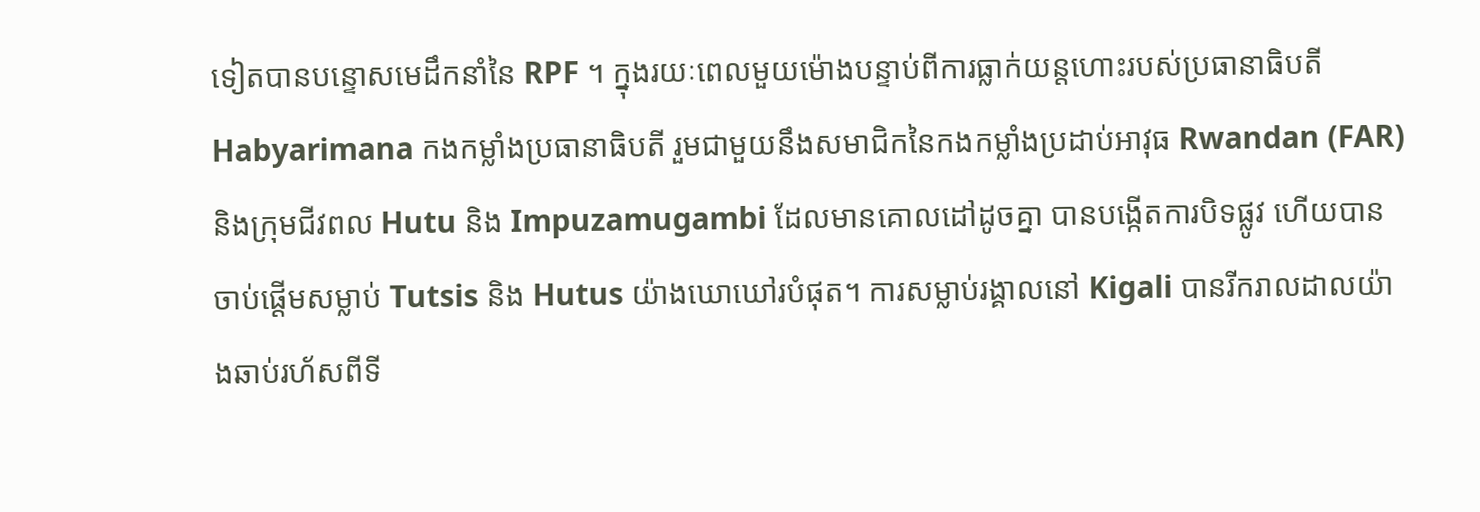ទៀតបានបន្ទោសមេដឹកនាំនៃ RPF ។ ក្នុងរយៈពេលមួយម៉ោងបន្ទាប់ពីការធ្លាក់យន្តហោះរបស់ប្រធានាធិបតី Habyarimana កងកម្លាំងប្រធានាធិបតី រួមជាមួយនឹងសមាជិកនៃកងកម្លាំងប្រដាប់អាវុធ Rwandan (FAR) និងក្រុមជីវពល Hutu និង Impuzamugambi ដែលមានគោលដៅដូចគ្នា បានបង្កើតការបិទផ្លូវ ហើយបានចាប់ផ្តើមសម្លាប់ Tutsis និង Hutus យ៉ាងឃោឃៅរបំផុត។ ការសម្លាប់រង្គាលនៅ Kigali បានរីករាលដាលយ៉ាងឆាប់រហ័សពីទី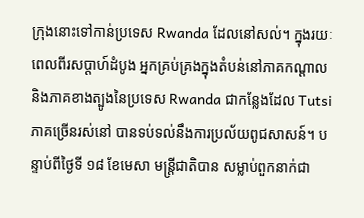ក្រុងនោះទៅកាន់ប្រទេស Rwanda ដែលនៅសល់។ ក្នុងរយៈពេលពីរសប្តាហ៍ដំបូង អ្នកគ្រប់គ្រងក្នុងតំបន់នៅភាគកណ្តាល និងភាគខាងត្បូងនៃប្រទេស Rwanda ជាកន្លែងដែល Tutsi ភាគច្រើនរស់នៅ បានទប់ទល់នឹងការប្រល័យពូជសាសន៍។ បន្ទាប់ពីថ្ងៃទី ១៨ ខែមេសា មន្ត្រីជាតិបាន សម្លាប់ពួកនាក់ជា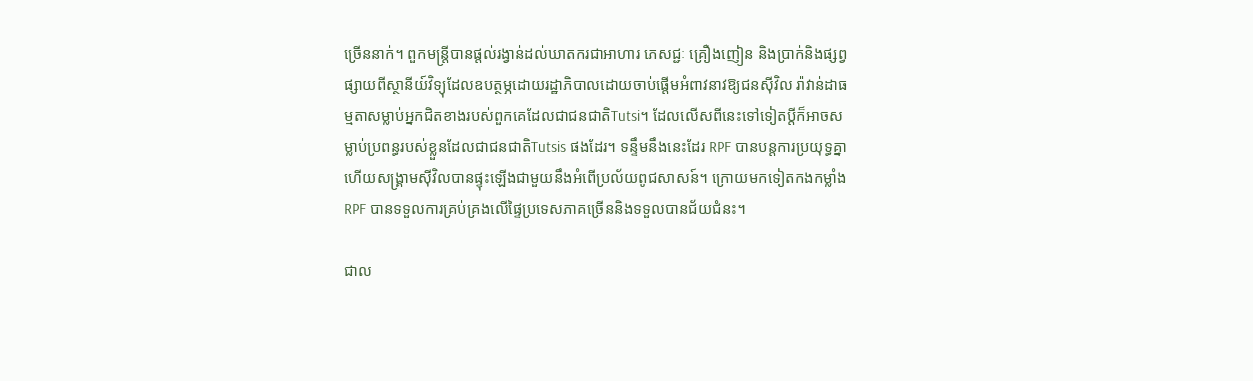ច្រើននាក់។ ពួកមន្ត្រីបានផ្តល់រង្វាន់ដល់ឃាតករជាអាហារ ភេសជ្ជៈ គ្រឿងញៀន និងប្រាក់និងផ្សព្វផ្សាយពីស្ថានីយ៍វិទ្យុដែលឧបត្ថម្ភដោយរដ្ឋាភិបាលដោយចាប់ផ្តើមអំពាវនាវឱ្យជនស៊ីវិល រ៉ាវាន់ដាធម្មតាសម្លាប់អ្នកជិតខាងរបស់ពួកគេដែលជាជនជាតិTutsi។ ដែលលើសពីនេះទៅទៀតប្តីក៏អាចសម្លាប់ប្រពន្ធរបស់ខ្លួនដែលជាជនជាតិTutsis ផងដែរ។ ទន្ទឹមនឹងនេះដែរ RPF បានបន្តការប្រយុទ្ធគ្នា ហើយសង្រ្គាមស៊ីវិលបានផ្ទុះឡើងជាមួយនឹងអំពើប្រល័យពូជសាសន៍។ ក្រោយមកទៀតកងកម្លាំង RPF បានទទួលការគ្រប់គ្រងលើផ្ទៃប្រទេសភាគច្រើននិងទទួលបានជ័យជំនះ។

ជាល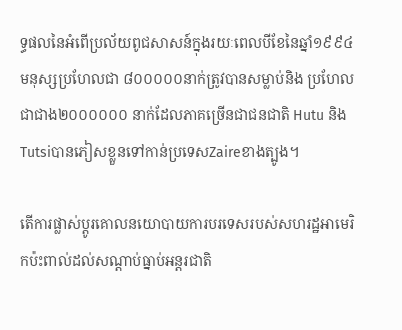ទ្ធផលនៃអំពើប្រល័យពូជសាសន៍ក្នុងរយៈពេលបីខែនៃឆ្នាំ១៩៩៤ មនុស្សប្រហែលជា ៨០០០០០នាក់ត្រូវបានសម្លាប់និង ប្រហែលជាជាង២០០០០០០ នាក់ដែលភាគច្រើនជាជនជាតិ Hutu និង Tutsiបានភៀសខ្លួនទៅកាន់ប្រទេសZaireខាងត្បូង។

តើការផ្លាស់ប្តូរគោលនយោបាយការបរទេសរបស់សហរដ្ឋអាមេរិកប៉ះពាល់ដល់សណ្តាប់ធ្នាប់អន្តរជាតិ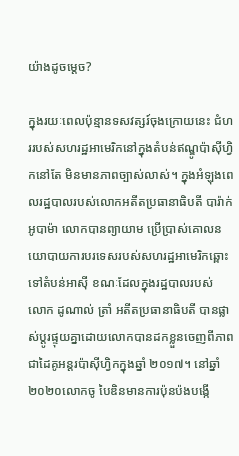យ៉ាងដូចម្តេច?

ក្នុងរយៈពេលប៉ុន្មានទសវត្សរ៍ចុងក្រោយនេះ ជំហររបស់សហរដ្ឋអាមេរិកនៅក្នុងតំបន់ឥណ្ឌូប៉ាស៊ីហ្វិកនៅតែ មិនមានភាពច្បាស់លាស់។ ក្នុងអំឡុងពេលរដ្ឋបាលរបស់លោកអតីតប្រធានាធិបតី បារ៉ាក់ អូបាម៉ា លោកបានព្យាយាម ប្រើប្រាស់គោលនយោបាយការបរទេសរបស់សហរដ្ឋអាមេរិកឆ្ពោះទៅតំបន់អាស៊ី ខណៈដែលក្នុងរដ្ឋបាលរបស់ លោក ដូណាល់ ត្រាំ អតីតប្រធានាធិបតី បានផ្លាស់ប្តូរផ្ទុយគ្នាដោយលោកបានដកខ្លួនចេញពីភាពជាដៃគូអន្តរប៉ាស៊ីហ្វិកក្នុងឆ្នាំ ២០១៧។ នៅឆ្នាំ២០២០លោកចូ បៃឌិនមានការប៉ុនប៉ងបង្កើ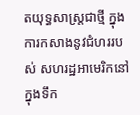តយុទ្ធសាស្ត្រជាថ្មី ក្នុងការកសាងនូវជំហររបស់ សហរដ្ឋអាមេរិកនៅក្នុងទឹក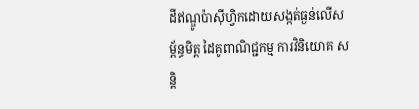ដីឥណ្ឌូប៉ាស៊ីហ្វិកដោយសង្កត់ធ្ងន់លើសម្ព័ន្ធមិត្ត ដៃគូពាណិជ្ជកម្ម ការវិនិយោគ សន្តិ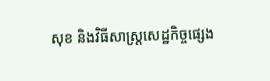សុខ និងវិធីសាស្រ្តសេដ្ឋកិច្ចផ្សេង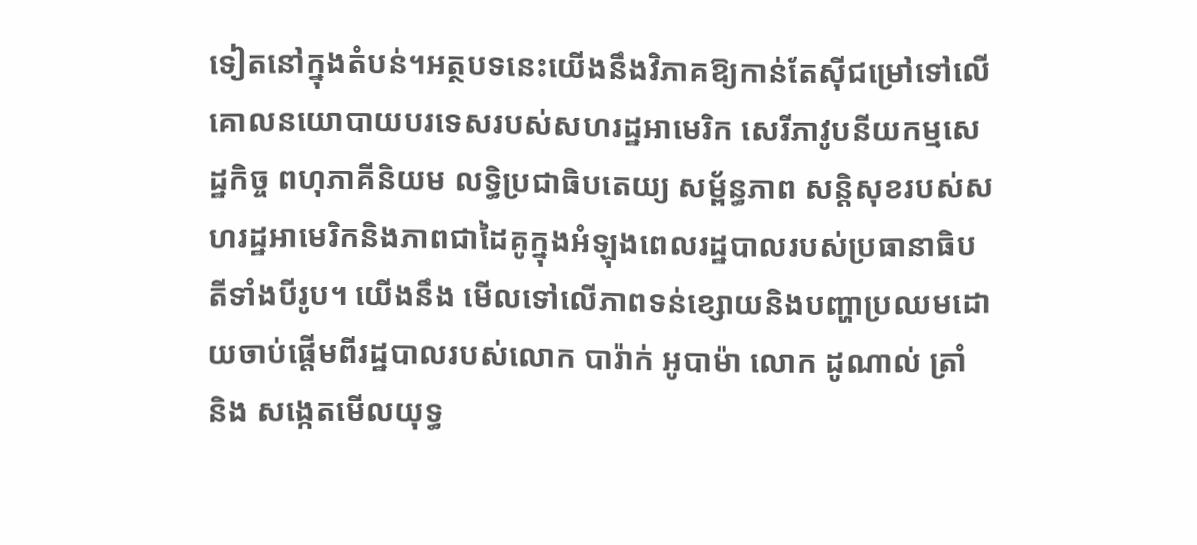ទៀតនៅក្នុងតំបន់។អត្ថបទនេះយើងនឹងវិភាគឱ្យកាន់តែស៊ីជម្រៅទៅលើគោលនយោបាយបរទេសរបស់សហរដ្ឋអាមេរិក សេរីភាវូបនីយកម្មសេដ្ឋកិច្ច ពហុភាគីនិយម លទ្ធិប្រជាធិបតេយ្យ សម្ព័ន្ធភាព សន្តិសុខរបស់សហរដ្ឋអាមេរិកនិងភាពជាដៃគូក្នុងអំឡុងពេលរដ្ឋបាលរបស់ប្រធានាធិបតីទាំងបីរូប។ យើងនឹង មើលទៅលើភាពទន់ខ្សោយនិងបញ្ហាប្រឈមដោយចាប់ផ្តើមពីរដ្ឋបាលរបស់លោក បារ៉ាក់ អូបាម៉ា លោក ដូណាល់ ត្រាំ និង សង្កេតមើលយុទ្ធ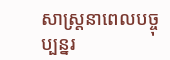សាស្ត្រនាពេលបច្ចុប្បន្នរ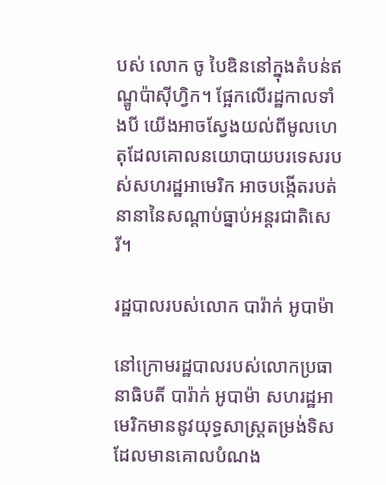បស់ លោក ចូ បៃឌិននៅក្នុងតំបន់ឥណ្ឌូប៉ាស៊ីហ្វិក។ ផ្អែកលើរដ្ឋកាលទាំងបី យើងអាចស្វែងយល់ពីមូលហេតុដែលគោលនយោបាយបរទេសរបស់សហរដ្ឋអាមេរិក អាចបង្កើតរបត់នានានៃសណ្តាប់ធ្នាប់អន្តរជាតិសេរី។

រដ្ឋបាលរបស់លោក បារ៉ាក់ អូបាម៉ា

នៅក្រោមរដ្ឋបាលរបស់លោកប្រធានាធិបតី បារ៉ាក់ អូបាម៉ា សហរដ្ឋអាមេរិកមាននូវយុទ្ធសាស្រ្តតម្រង់ទិស ដែលមានគោលបំណង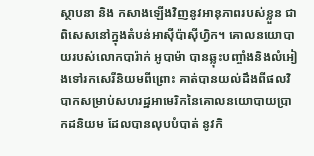ស្ថាបនា និង កសាងឡើងវិញនូវអានុភាពរបស់ខ្លួន ជាពិសេសនៅក្នុងតំបន់អាស៊ីប៉ាស៊ីហ្វិក។ គោលនយោបាយរបស់លោកបារ៉ាក់ អូបាម៉ា បានឆ្លុះបញ្ចាំងនិងលំអៀងទៅរកសេរីនិយមពីព្រោះ គាត់បានយល់ដឹងពីផលវិបាកសម្រាប់សហរដ្ឋអាមេរិកនៃគោលនយោបាយប្រាកដនិយម ដែលបានលុបបំបាត់ នូវកិ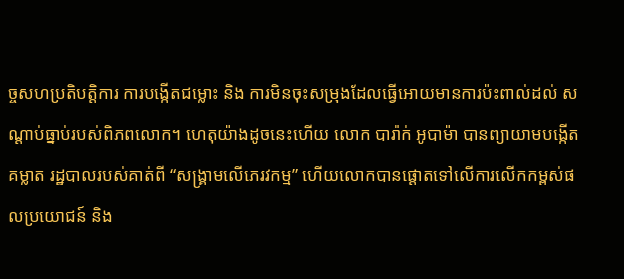ច្ចសហប្រតិបត្តិការ ការបង្កើតជម្លោះ និង ការមិនចុះសម្រុងដែលធ្វើអោយមានការប៉ះពាល់ដល់ សណ្តាប់ធ្នាប់របស់ពិភពលោក។ ហេតុយ៉ាងដូចនេះហើយ លោក បារ៉ាក់ អូបាម៉ា បានព្យាយាមបង្កើតគម្លាត រដ្ឋបាលរបស់គាត់ពី “សង្គ្រាមលើភេរវកម្ម” ហើយលោកបានផ្តោតទៅលើការលើកកម្ពស់ផលប្រយោជន៍ និង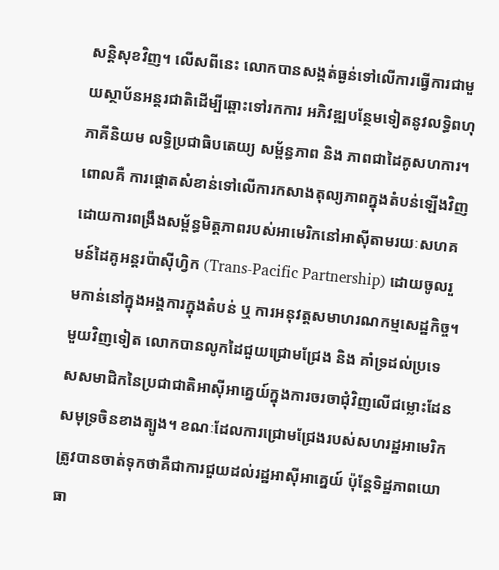សន្តិសុខវិញ។ លើសពីនេះ លោកបានសង្កត់ធ្ងន់ទៅលើការធ្វើការជាមួយស្ថាប័នអន្តរជាតិដើម្បីឆ្ពោះទៅរកការ អភិវឌ្ឍបន្ថែមទៀតនូវលទ្ធិពហុភាគីនិយម លទ្ធិប្រជាធិបតេយ្យ សម្ព័ន្ធភាព និង ភាពជាដៃគូសហការ។ ពោលគឺ ការផ្ដោតសំខាន់ទៅលើការកសាងតុល្យភាពក្នុងតំបន់ឡើងវិញដោយការពង្រឹងសម្ព័ន្ធមិត្តភាពរបស់អាមេរិកនៅអាស៊ីតាមរយៈសហគមន៍ដៃគូអន្តរប៉ាស៊ីហ្វិក (Trans-Pacific Partnership) ដោយចូលរួមកាន់នៅក្នុងអង្គការក្នុងតំបន់ ឬ ការអនុវត្តសមាហរណកម្មសេដ្ឋកិច្ច។ មួយវិញទៀត លោកបានលូកដៃជួយជ្រោមជ្រែង និង គាំទ្រដល់ប្រទេសសមាជិកនៃប្រជាជាតិអាស៊ីអាគ្នេយ៍ក្នុងការចរចាជុំវិញលើជម្លោះដែនសមុទ្រចិនខាងត្បូង។ ខណៈដែលការជ្រោមជ្រែងរបស់សហរដ្ឋអាមេរិកត្រូវបានចាត់ទុកថាគឺជាការជួយដល់រដ្ឋអាស៊ីអាគ្នេយ៍ ប៉ុន្តែទិដ្ឋភាពយោធា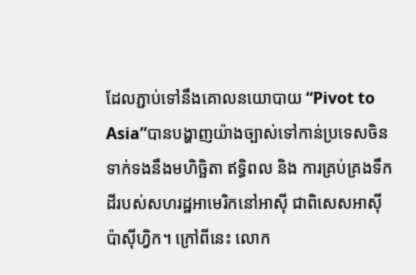ដែលភ្ជាប់ទៅនឹងគោលនយោបាយ “Pivot to Asia”បានបង្ហាញយ៉ាងច្បាស់ទៅកាន់ប្រទេសចិនទាក់ទងនឹងមហិច្ឆិតា ឥទ្ធិពល និង ការគ្រប់គ្រងទឹកដីរបស់សហរដ្ឋអាមេរិកនៅអាស៊ី ជាពិសេសអាស៊ីប៉ាស៊ីហ្វិក។ ក្រៅពីនេះ លោក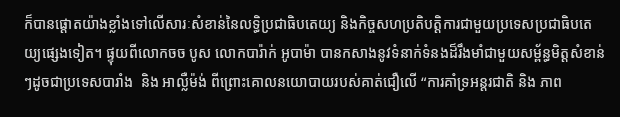ក៏បានផ្តោតយ៉ាងខ្លាំងទៅលើសារៈសំខាន់នៃលទ្ធិប្រជាធិបតេយ្យ និងកិច្ចសហប្រតិបត្តិការជាមួយប្រទេសប្រជាធិបតេយ្យផ្សេងទៀត។ ផ្ទុយពីលោកចច បូស លោកបារ៉ាក់ អូបាម៉ា បានកសាងនូវទំនាក់ទំនងដ៏រឹងមាំជាមួយសម្ព័ន្ធមិត្តសំខាន់ៗដូចជាប្រទេសបារាំង  និង អាល្លឺម៉ង់ ពីព្រោះគោលនយោបាយរបស់គាត់ជឿលើ “ការគាំទ្រអន្តរជាតិ និង ភាព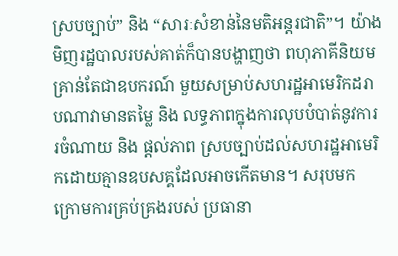ស្របច្បាប់” និង “សារៈសំខាន់នៃមតិអន្តរជាតិ”។ យ៉ាងមិញរដ្ឋបាលរបស់គាត់ក៏បានបង្ហាញថា ពហុភាគីនិយមគ្រាន់តែជាឧបករណ៍ មួយសម្រាប់សហរដ្ឋអាមេរិកដរាបណាវាមានតម្លៃ និង លទ្ធភាពក្នុងការលុបបំបាត់នូវការរចំណាយ និង ផ្តល់ភាព ស្របច្បាប់ដល់សហរដ្ឋអាមេរិកដោយគ្មានឧបសគ្គដែលអាចកើតមាន។ សរុបមក ក្រោមការគ្រប់គ្រងរបស់ ប្រធានា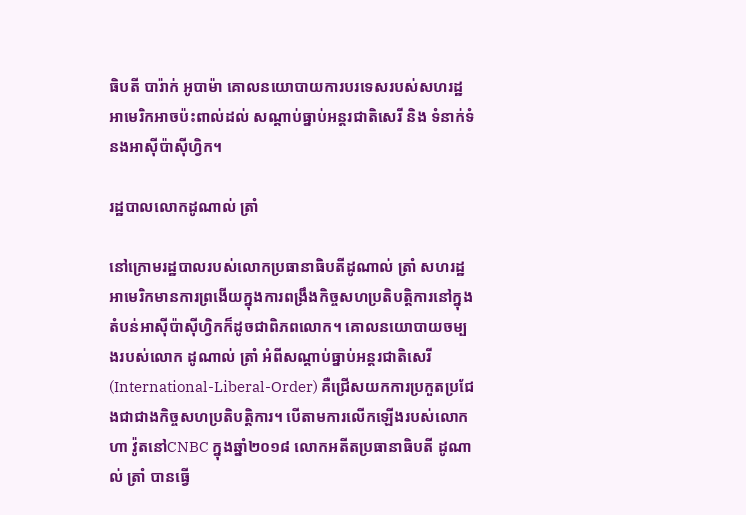ធិបតី បារ៉ាក់ អូបាម៉ា គោលនយោបាយការបរទេសរបស់សហរដ្ឋអាមេរិកអាចប៉ះពាល់ដល់ សណ្តាប់ធ្នាប់អន្តរជាតិសេរី និង ទំនាក់ទំនងអាស៊ីប៉ាស៊ីហ្វិក។

រដ្ឋបាលលោកដូណាល់ ត្រាំ

នៅក្រោមរដ្ឋបាលរបស់លោកប្រធានាធិបតីដូណាល់ ត្រាំ សហរដ្ឋអាមេរិកមានការព្រងើយក្នុងការពង្រឹងកិច្ចសហប្រតិបត្តិការនៅក្នុងតំបន់អាស៊ីប៉ាស៊ីហ្វិកក៏ដូចជាពិភពលោក។ គោលនយោបាយចម្បងរបស់លោក ដូណាល់ ត្រាំ អំពីសណ្តាប់ធ្នាប់អន្តរជាតិសេរី(International-Liberal-Order) គឺជ្រើសយកការប្រកួតប្រជែងជាជាងកិច្ចសហប្រតិបត្តិការ។ បើតាមការលើកឡើងរបស់លោកហា វ៉ូតនៅCNBC ក្នុងឆ្នាំ២០១៨ លោកអតីតប្រធានាធិបតី ដូណាល់ ត្រាំ បានធ្វើ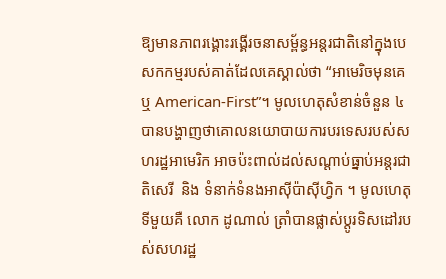ឱ្យមានភាពរង្គោះរង្គើរចនាសម្ព័ន្ធអន្តរជាតិនៅក្នុងបេសកកម្មរបស់គាត់ដែលគេស្គាល់ថា “អាមេរិចមុនគេ ឬ American-First”។ មូលហេតុសំខាន់ចំនួន ៤ បានបង្ហាញថាគោលនយោបាយការបរទេសរបស់សហរដ្ឋអាមេរិក អាចប៉ះពាល់ដល់សណ្តាប់ធ្នាប់អន្តរជាតិសេរី  និង ទំនាក់ទំនងអាស៊ីប៉ាស៊ីហ្វិក ។ មូលហេតុទីមួយគឺ លោក ដូណាល់ ត្រាំបានផ្លាស់ប្តូរទិសដៅរបស់សហរដ្ឋ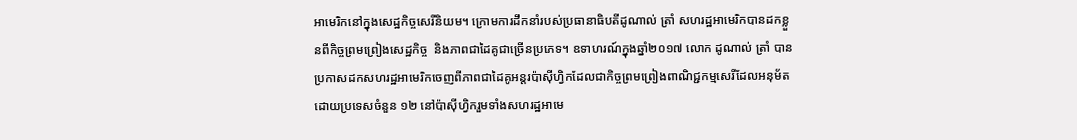អាមេរិកនៅក្នុងសេដ្ឋកិច្ចសេរីនិយម។ ក្រោមការដឹកនាំរបស់ប្រធានាធិបតីដូណាល់ ត្រាំ សហរដ្ឋអាមេរិកបានដកខ្លួនពីកិច្ចព្រមព្រៀងសេដ្ឋកិច្ច  និងភាពជាដៃគូជាច្រើនប្រភេទ។ ឧទាហរណ៍ក្នុងឆ្នាំ២០១៧ លោក ដូណាល់ ត្រាំ បានប្រកាសដកសហរដ្ឋអាមេរិកចេញពីភាពជាដៃគូអន្តរប៉ាស៊ីហ្វិកដែលជាកិច្ចព្រមព្រៀងពាណិជ្ជកម្មសេរីដែលអនុម័តដោយប្រទេសចំនួន ១២ នៅប៉ាស៊ីហ្វិករួមទាំងសហរដ្ឋអាមេ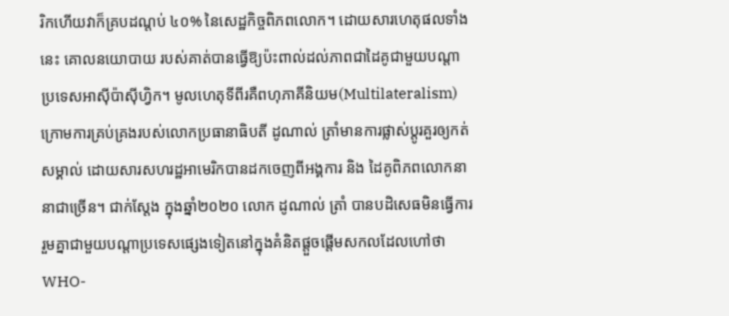រិកហើយវាក៏គ្របដណ្តប់ ៤០% នៃសេដ្ឋកិច្ចពិភពលោក។ ដោយសារហេតុផលទាំងនេះ គោលនយោបាយ របស់គាត់បានធ្វើឱ្យប៉ះពាល់ដល់ភាពជាដៃគូជាមួយបណ្តាប្រទេសអាស៊ីប៉ាស៊ីហ្វិក។ មូលហេតុទីពីរគឺពហុភាគីនិយម(Multilateralism) ក្រោមការគ្រប់គ្រងរបស់លោកប្រធានាធិបតី ដូណាល់ ត្រាំមានការផ្លាស់ប្តូរគួរឲ្យកត់សម្គាល់ ដោយសារសហរដ្ឋអាមេរិកបានដកចេញពីអង្គការ និង ដៃគូពិភពលោកនានាជាច្រើន។ ជាក់ស្ដែង ក្នុងឆ្នាំ២០២០ លោក ដូណាល់ ត្រាំ បានបដិសេធមិនធ្វើការរួមគ្នាជាមួយបណ្តាប្រទេសផ្សេងទៀតនៅក្នុងគំនិតផ្តួចផ្តើមសកលដែលហៅថាWHO-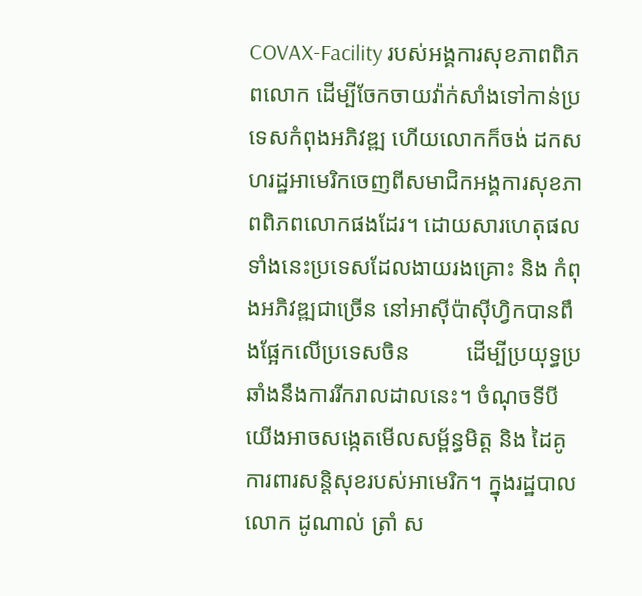COVAX-Facility របស់អង្គការសុខភាពពិភពលោក ដើម្បីចែកចាយវ៉ាក់សាំងទៅកាន់ប្រទេសកំពុងអភិវឌ្ឍ ហើយលោកក៏ចង់ ដកសហរដ្ឋអាមេរិកចេញពីសមាជិកអង្គការសុខភាពពិភពលោកផងដែរ។ ដោយសារហេតុផលទាំងនេះប្រទេសដែលងាយរងគ្រោះ និង កំពុងអភិវឌ្ឍជាច្រើន នៅអាស៊ីប៉ាស៊ីហ្វិកបានពឹងផ្អែកលើប្រទេសចិន          ដើម្បីប្រយុទ្ធប្រឆាំងនឹងការរីករាលដាលនេះ។ ចំណុចទីបី យើងអាចសង្កេតមើលសម្ព័ន្ធមិត្ត និង ដៃគូការពារសន្តិសុខរបស់អាមេរិក។ ក្នុងរដ្ឋបាលលោក ដូណាល់ ត្រាំ ស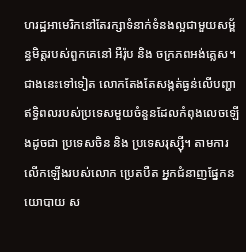ហរដ្ឋអាមេរិកនៅតែរក្សាទំនាក់ទំនងល្អជាមួយសម្ព័ន្ធមិត្តរបស់ពួកគេនៅ អឺរ៉ុប និង ចក្រភពអង់គ្លេស។ ជាងនេះទៅទៀត លោកតែងតែសង្កត់ធ្ងន់លើបញ្ហាឥទ្ធិពលរបស់ប្រទេសមួយចំនួនដែលកំពុងលេចឡើងដូចជា ប្រទេសចិន និង ប្រទេសរុស្ស៊ី។ តាមការលើកឡើងរបស់លោក ប្រេតបឺត អ្នកជំនាញផ្នែកនយោបាយ ស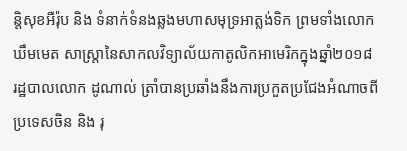ន្តិសុខអឺរ៉ុប និង ទំនាក់ទំនងឆ្លងមហាសមុទ្រអាត្លង់ទិក ព្រមទាំងលោក ឃឹមមេត សាស្រ្តានៃសាកលវិទ្យាល័យកាតូលិកអាមេរិកក្នុងឆ្នាំ២០១៨ រដ្ឋបាលលោក ដូណាល់ ត្រាំបានប្រឆាំងនឹងការប្រកួតប្រជែងអំណាចពីប្រទេសចិន និង រុ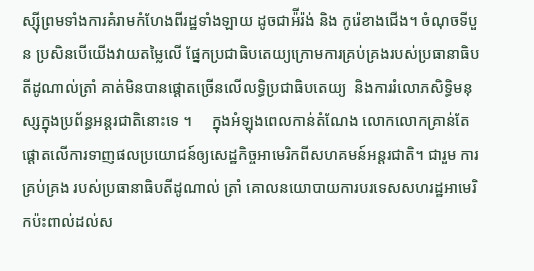ស្ស៊ីព្រមទាំងការគំរាមកំហែងពីរដ្ឋទាំងឡាយ ដូចជាអ៉ីរ៉ង់ និង កូរ៉េខាងជើង។ ចំណុចទីបួន ប្រសិនបើយើងវាយតម្លៃលើ ផ្នែកប្រជាធិបតេយ្យក្រោមការគ្រប់គ្រងរបស់ប្រធានាធិបតីដូណាល់ត្រាំ គាត់មិនបានផ្តោតច្រើនលើលទ្ធិប្រជាធិបតេយ្យ  និងការរំលោភសិទ្ធិមនុស្សក្នុងប្រព័ន្ធអន្តរជាតិនោះទេ ។     ក្នុងអំឡុងពេលកាន់តំណែង លោកលោកគ្រាន់តែផ្តោតលើការទាញផលប្រយោជន៍ឲ្យសេដ្ឋកិច្ចអាមេរិកពីសហគមន៍អន្តរជាតិ។ ជារួម ការគ្រប់គ្រង របស់ប្រធានាធិបតីដូណាល់ ត្រាំ គោលនយោបាយការបរទេសសហរដ្ឋអាមេរិកប៉ះពាល់ដល់ស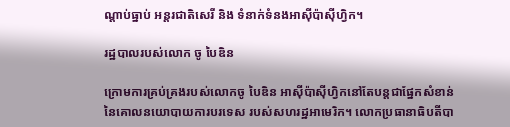ណ្តាប់ធ្នាប់ អន្តរជាតិសេរី និង ទំនាក់ទំនងអាស៊ីប៉ាស៊ីហ្វិក។

រដ្ឋបាលរបស់លោក ចូ បៃឌិន

ក្រោមការគ្រប់គ្រងរបស់លោកចូ បៃឌិន អាស៊ីប៉ាស៊ីហ្វិកនៅតែបន្តជាផ្នែកសំខាន់នៃគោលនយោបាយការបរទេស របស់សហរដ្ឋអាមេរិក។ លោកប្រធានាធិបតីបា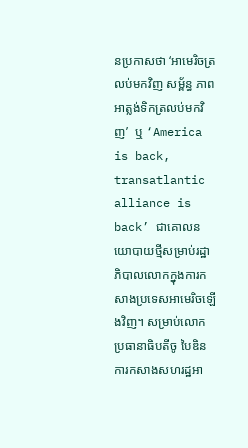នប្រកាសថា ‘អាមេរិចត្រលប់មកវិញ សម្ព័ន្ធ ភាពអាត្លង់ទិកត្រលប់មកវិញ’  ឬ ‘America is back, transatlantic alliance is back’ ជាគោលនយោបាយថ្មីសម្រាប់រដ្ឋាភិបាលលោកក្នុងការកសាងប្រទេសអាមេរិចឡើងវិញ។ សម្រាប់លោកប្រធានាធិបតីចូ បៃឌិន ការកសាងសហរដ្ឋអា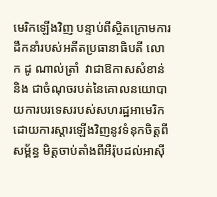មេរិកឡើងវិញ បន្ទាប់ពីស្ថិតក្រោមការដឹកនាំរបស់អតីតប្រធានាធិបតី លោក ដូ ណាល់ត្រាំ  វាជាឱកាសសំខាន់ និង ជាចំណុចរបត់នៃគោលនយោបាយការបរទេសរបស់សហរដ្ឋអាមេរិកដោយការស្ដារឡើងវិញនូវទំនុកចិត្តពីសម្ព័ន្ធ មិត្តចាប់តាំងពីអឺរ៉ុបដល់អាស៊ី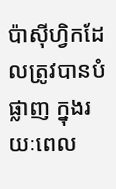ប៉ាស៊ីហ្វិកដែលត្រូវបានបំផ្លាញ ក្នុងរយៈពេល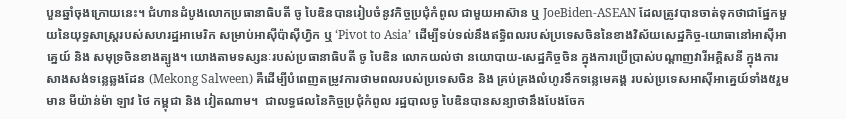បួនឆ្នាំចុងក្រោយនេះ។ ជំហានដំបូងលោកប្រធានាធិបតី ចូ បៃឌិនបានរៀបចំនូវកិច្ចប្រជុំកំពូល ជាមួយអាស៊ាន ឬ JoeBiden-ASEAN ដែលត្រូវបានចាត់ទុកថាជាផ្នែកមួយនៃយុទ្ធសាស្ត្ររបស់សហរដ្ឋអាមេរិក សម្រាប់អាស៊ីប៉ាស៊ីហ្វិក ឬ ‘Pivot to Asia’ ដើម្បីទប់ទល់នឹងឥទ្ធិពលរបស់ប្រទេសចិននៃខាងវិស័យសេដ្ឋកិច្ច-យោធានៅអាស៊ីអាគ្នេយ៍ និង សមុទ្រចិនខាងត្បូង។ យោងតាមទស្សនៈរបស់ប្រធានាធិបតី ចូ បៃឌិន លោកយល់ថា នយោបាយ-សេដ្ឋកិច្ចចិន ក្នុងការប្រើប្រាស់បណ្តាញវារីអគ្គិសនី ក្នុងការសាងសង់ទន្លេឆ្លងដែន (Mekong Salween) គឺដើម្បីបំពេញតម្រូវការថាមពលរបស់ប្រទេសចិន និង គ្រប់គ្រងលំហូរទឹកទន្លេមេគង្គ របស់ប្រទេសអាស៊ីអាគ្នេយ៍ទាំង៥រួមមាន មីយ៉ាន់ម៉ា ឡាវ ថៃ កម្ពុជា និង វៀតណាម។  ជាលទ្ធផលនៃកិច្ចប្រជុំកំពូល រដ្ឋបាលចូ បៃឌិនបានសន្យាថានឹងបែងចែក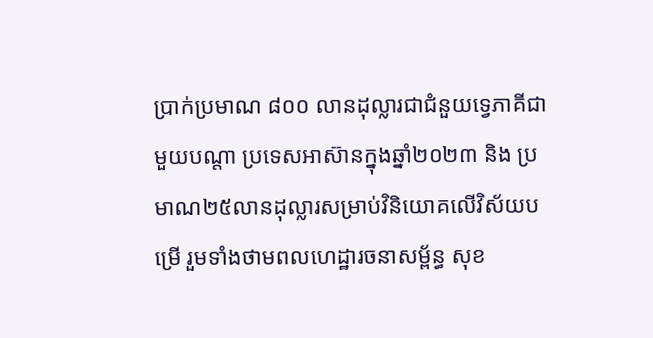ប្រាក់ប្រមាណ ៨០០ លានដុល្លារជាជំនួយទ្វេភាគីជាមួយបណ្តា ប្រទេសអាស៊ានក្នុងឆ្នាំ២០២៣ និង ប្រមាណ២៥លានដុល្លារសម្រាប់វិនិយោគលើវិស័យបម្រើ រួមទាំងថាមពលហេដ្ឋារចនាសម្ព័ន្ធ សុខ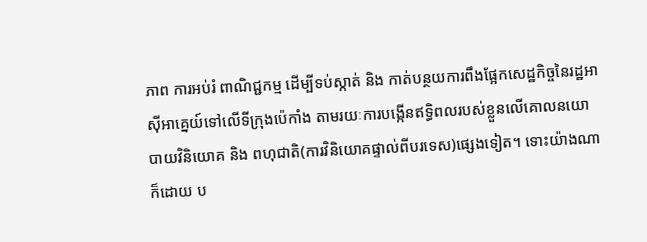ភាព ការអប់រំ ពាណិជ្ជកម្ម ដើម្បីទប់ស្កាត់ និង កាត់បន្ថយការពឹងផ្អែកសេដ្ឋកិច្ចនៃរដ្ឋអាស៊ីអាគ្នេយ៍ទៅលើទីក្រុងប៉េកាំង តាមរយៈការបង្កើនឥទ្ធិពលរបស់ខ្លួនលើគោលនយោបាយវិនិយោគ និង ពហុជាតិ(ការវិនិយោគផ្ទាល់ពីបរទេស)ផ្សេងទៀត។ ទោះយ៉ាងណាក៏ដោយ ប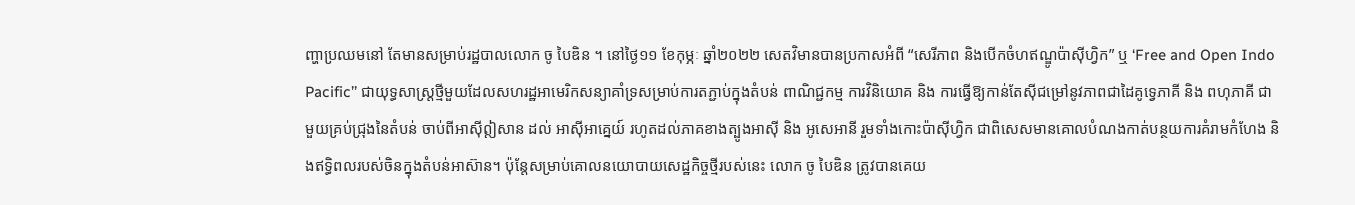ញ្ហាប្រឈមនៅ តែមានសម្រាប់រដ្ឋបាលលោក ចូ បៃឌិន ។ នៅថ្ងៃ១១ ខែកុម្ភៈ ឆ្នាំ២០២២ សេតវិមានបានប្រកាសអំពី “សេរីភាព និងបើកចំហឥណ្ឌូប៉ាស៊ីហ្វិក” ឬ ‘Free and Open Indo Pacific’’ ជាយុទ្ធសាស្ត្រថ្មីមួយដែលសហរដ្ឋអាមេរិកសន្យាគាំទ្រសម្រាប់ការតភ្ជាប់ក្នុងតំបន់ ពាណិជ្ជកម្ម ការវិនិយោគ និង ការធ្វើឱ្យកាន់តែស៊ីជម្រៅនូវភាពជាដៃគូទ្វេភាគី និង ពហុភាគី ជាមួយគ្រប់ជ្រុងនៃតំបន់ ចាប់ពីអាស៊ីឦសាន ដល់ អាស៊ីអាគ្នេយ៍ រហូតដល់ភាគខាងត្បូងអាស៊ី និង អូសេអានី រួមទាំងកោះប៉ាស៊ីហ្វិក ជាពិសេសមានគោលបំណងកាត់បន្ថយការគំរាមកំហែង និងឥទ្ធិពលរបស់ចិនក្នុងតំបន់អាស៊ាន។ ប៉ុន្តែសម្រាប់គោលនយោបាយសេដ្ឋកិច្ចថ្មីរបស់នេះ លោក ចូ បៃឌិន ត្រូវបានគេយ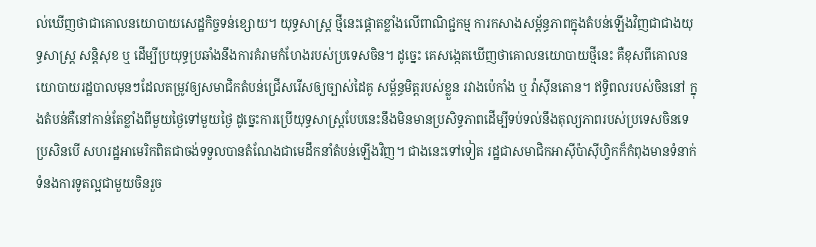ល់ឃើញថាជាគោលនយោបាយសេដ្ឋកិច្ចទន់ខ្សោយ។ យុទ្ធសាស្ត្រ ថ្មីនេះផ្តោតខ្លាំងលើពាណិជ្ជកម្ម ការកសាងសម្ព័ន្ធភាពក្នុងតំបន់ឡើងវិញជាជាងយុទ្ធសាស្រ្ត សន្តិសុខ ឬ ដើម្បីប្រយុទ្ធប្រឆាំងនឹងការគំរាមកំហែងរបស់ប្រទេសចិន។ ដូច្នេះ គេសង្កេតឃើញថាគោលនយោបាយថ្មីនេះ គឺខុសពីគោលនយោបាយរដ្ឋបាលមុនៗដែលតម្រូវឲ្យសមាជិកតំបន់ជ្រើសរើសឲ្យច្បាស់ដៃគូ សម្ព័ន្ធមិត្តរបស់ខ្លួន រវាងប៉េកាំង ឬ វ៉ាស៊ីនតោន។ ឥទ្ធិពលរបស់ចិននៅ ក្នុងតំបន់គឺនៅកាន់តែខ្លាំងពីមួយថ្ងៃទៅមួយថ្ងៃ ដូច្នេះការប្រើយុទ្ធសាស្ត្របែបនេះនឹងមិនមានប្រសិទ្ធភាពដើម្បីទប់ទល់នឹងតុល្យភាពរបស់ប្រទេសចិនទេ ប្រសិនបើ សហរដ្ឋអាមេរិកពិតជាចង់ទទួលបានតំណែងជាមេដឹកនាំតំបន់ឡើងវិញ។ ជាងនេះទៅទៀត រដ្ឋជាសមាជិកអាស៊ីប៉ាស៊ីហ្វិកក៏កំពុងមានទំនាក់ទំនងការទូតល្អជាមួយចិនរួច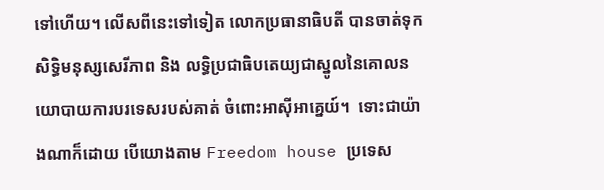ទៅហើយ។ លើសពីនេះទៅទៀត លោកប្រធានាធិបតី បានចាត់ទុក សិទ្ធិមនុស្សសេរីភាព និង លទ្ធិប្រជាធិបតេយ្យជាស្នូលនៃគោលនយោបាយការបរទេសរបស់គាត់ ចំពោះអាស៊ីអាគ្នេយ៍។  ទោះជាយ៉ាងណាក៏ដោយ បើយោងតាម Freedom house ប្រទេស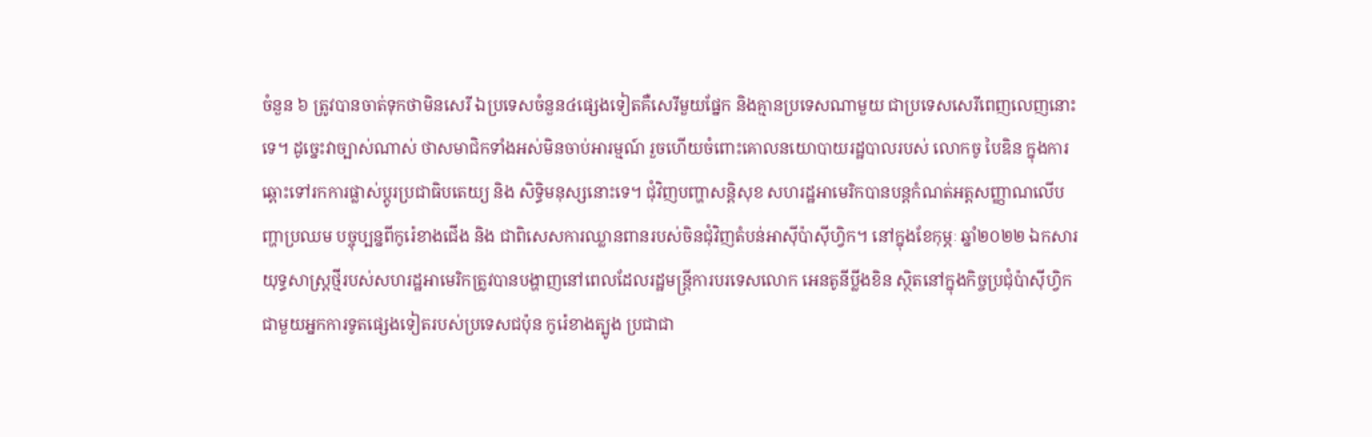ចំនួន ៦ ត្រូវបានចាត់ទុកថាមិនសេរី ឯប្រទេសចំនួន៤ផ្សេងទៀតគឺសេរីមួយផ្នែក និងគ្មានប្រទេសណាមួយ ជាប្រទេសសេរីពេញលេញនោះទេ។ ដូច្នេះវាច្បាស់ណាស់ ថាសមាជិកទាំងអស់មិនចាប់អារម្មណ៍ រួចហើយចំពោះគោលនយោបាយរដ្ឋបាលរបស់ លោកចូ បៃឌិន ក្នុងការឆ្ពោះទៅរកការផ្លាស់ប្តូរប្រជាធិបតេយ្យ និង សិទ្ធិមនុស្សនោះទេ។ ជុំវិញបញ្ហាសន្តិសុខ សហរដ្ឋអាមេរិកបានបន្តកំណត់អត្តសញ្ញាណលើបញ្ហាប្រឈម បច្ចុប្បន្នពីកូរ៉េខាងជើង និង ជាពិសេសការឈ្លានពានរបស់ចិនជុំវិញតំបន់អាស៊ីប៉ាស៊ីហ្វិក។ នៅក្នុងខែកុម្ភៈ ឆ្នាំ២០២២ ឯកសារយុទ្ធសាស្ត្រថ្មីរបស់សហរដ្ឋអាមេរិកត្រូវបានបង្ហាញនៅពេលដែលរដ្ឋមន្ត្រីការបរទេសលោក អេនតូនីប្លីងខិន ស្ថិតនៅក្នុងកិច្ចប្រជុំប៉ាស៊ីហ្វិកជាមួយអ្នកការទូតផ្សេងទៀតរបស់ប្រទេសជប៉ុន កូរ៉េខាងត្បូង ប្រជាជា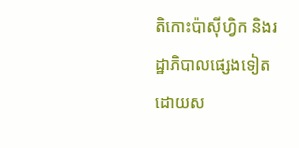តិកោះប៉ាស៊ីហ្វិក និងរដ្ឋាភិបាលផ្សេងទៀតដោយស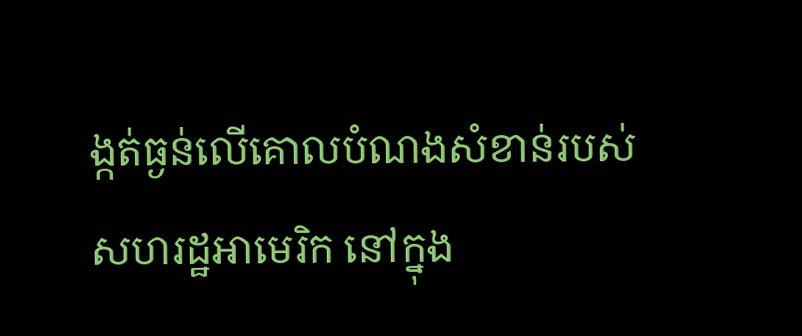ង្កត់ធ្ងន់លើគោលបំណងសំខាន់របស់សហរដ្ឋអាមេរិក នៅក្នុង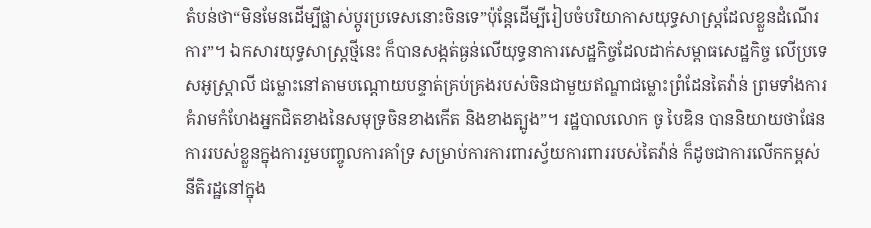តំបន់ថា“មិនមែនដើម្បីផ្លាស់ប្តូរប្រទេសនោះចិនទេ”ប៉ុន្តែដើម្បីរៀបចំបរិយាកាសយុទ្ធសាស្ត្រដែលខ្លួនដំណើរការ”។ ឯកសារយុទ្ធសាស្ត្រថ្មីនេះ ក៏បានសង្កត់ធ្ងន់លើយុទ្ធនាការសេដ្ឋកិច្ចដែលដាក់សម្ពាធសេដ្ឋកិច្ច លើប្រទេសអូស្ត្រាលី ជម្លោះនៅតាមបណ្តោយបន្ទាត់គ្រប់គ្រងរបស់ចិនជាមួយឥណ្ឌាជម្លោះព្រំដែនតៃវ៉ាន់ ព្រមទាំងការគំរាមកំហែងអ្នកជិតខាងនៃសមុទ្រចិនខាងកើត និងខាងត្បូង”។ រដ្ឋបាលលោក ចូ បៃឌិន បាននិយាយថាផែនការរបស់ខ្លួនក្នុងការរួមបញ្ចូលការគាំទ្រ សម្រាប់ការការពារស្វ័យការពាររបស់តៃវ៉ាន់ ក៏ដូចជាការលើកកម្ពស់នីតិរដ្ឋនៅក្នុង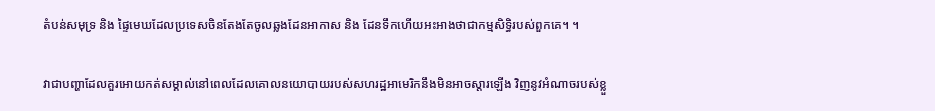តំបន់សមុទ្រ និង ផ្ទៃមេឃដែលប្រទេសចិនតែងតែចូលឆ្លងដែនអាកាស និង ដែនទឹកហើយអះអាងថាជាកម្មសិទ្ធិរបស់ពួកគេ។ ។

វាជាបញ្ហាដែលគួរអោយកត់សម្គាល់នៅពេលដែលគោលនយោបាយរបស់សហរដ្ឋអាមេរិកនឹងមិនអាចស្ដារឡើង វិញនូវអំណាចរបស់ខ្លួ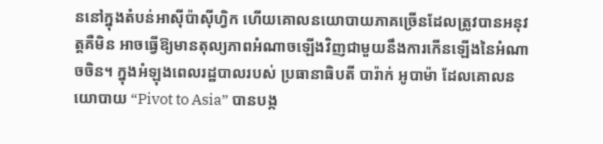ននៅក្នុងតំបន់អាស៊ីប៉ាស៊ីហ្វិក ហើយគោលនយោបាយភាគច្រើនដែលត្រូវបានអនុវត្តគឺមិន អាចធ្វើឱ្យមានតុល្យភាពអំណាចឡើងវិញជាមួយនឹងការកើនឡើងនៃអំណាចចិន។ ក្នុងអំឡុងពេលរដ្ឋបាលរបស់ ប្រធានាធិបតី បារ៉ាក់ អូបាម៉ា ដែលគោលនយោបាយ “Pivot to Asia” បានបង្ក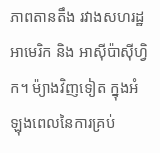ភាពតានតឹង រវាងសហរដ្ឋអាមេរិក និង អាស៊ីប៉ាស៊ីហ្វិក។ ម៉្យាងវិញទៀត ក្នុងអំឡុងពេលនៃការគ្រប់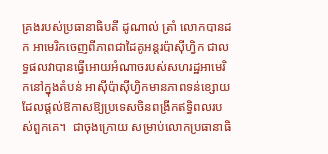គ្រងរបស់ប្រធានាធិបតី ដូណាល់ ត្រាំ លោកបានដក អាមេរិកចេញពីភាពជាដៃគូអន្តរប៉ាស៊ីហ្វិក ជាលទ្ធផលវាបានធ្វើអោយអំណាចរបស់សហរដ្ឋអាមេរិកនៅក្នុងតំបន់ អាស៊ីប៉ាស៊ីហ្វិកមានភាពទន់ខ្សោយដែលផ្តល់ឱកាសឱ្យប្រទេសចិនពង្រីកឥទ្ធិពលរបស់ពួកគេ។  ជាចុងក្រោយ សម្រាប់លោកប្រធានាធិ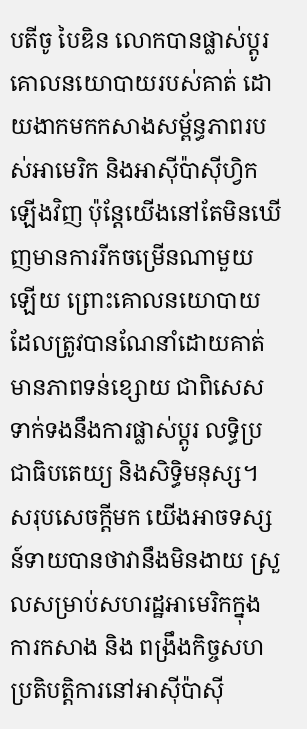បតីចូ បៃឌិន លោកបានផ្លាស់ប្តូរគោលនយោបាយរបស់គាត់ ដោយងាកមកកសាងសម្ព័ន្ធភាពរបស់អាមេរិក និងអាស៊ីប៉ាស៊ីហ្វិកឡើងវិញ ប៉ុន្តែយើងនៅតែមិនឃើញមានការរីកចម្រើនណាមួយឡើយ ព្រោះគោលនយោបាយដែលត្រូវបានណែនាំដោយគាត់មានភាពទន់ខ្សោយ ជាពិសេសទាក់ទងនឹងការផ្លាស់ប្តូរ លទ្ធិប្រជាធិបតេយ្យ និងសិទ្ធិមនុស្ស។ សរុបសេចក្តីមក យើងអាចទស្សន៍ទាយបានថាវានឹងមិនងាយ ស្រួលសម្រាប់សហរដ្ឋអាមេរិកក្នុងការកសាង និង ពង្រឹងកិច្ចសហប្រតិបត្តិការនៅអាស៊ីប៉ាស៊ី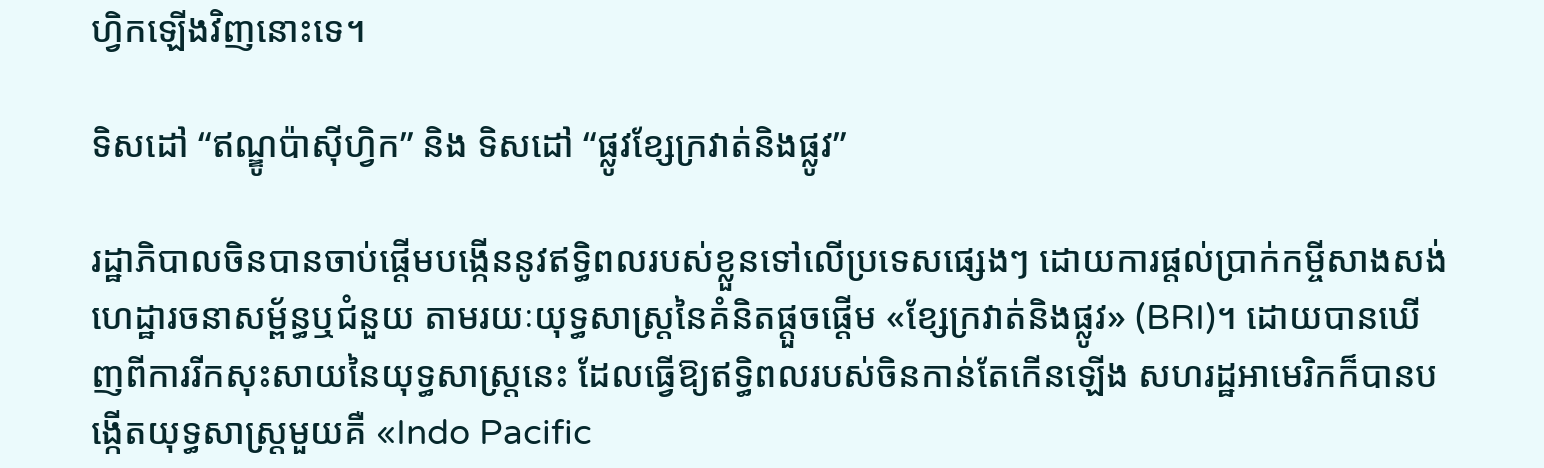ហ្វិកឡើងវិញនោះទេ។

ទិសដៅ “ឥណ្ឌូប៉ាស៊ីហ្វិក” និង ទិសដៅ “ផ្លូវខ្សែក្រវាត់និងផ្លូវ”

រដ្ឋាភិបាលចិនបានចាប់ផ្តើមបង្កើននូវឥទ្ធិពលរបស់ខ្លួនទៅលើប្រទេសផ្សេងៗ ដោយការផ្តល់ប្រាក់កម្ចីសាងសង់ហេដ្ឋារចនាសម្ព័ន្ធឬជំនួយ តាមរយៈយុទ្ធសាស្រ្តនៃគំនិតផ្ដួចផ្ដើម «ខ្សែក្រវាត់និងផ្លូវ» (BRI)។ ដោយបានឃើញពីការរីកសុះសាយនៃយុទ្ធសាស្រ្តនេះ ដែលធ្វើឱ្យឥទ្ធិពលរបស់ចិនកាន់តែកើនឡើង សហរដ្ឋអាមេរិកក៏បានបង្កើតយុទ្ធសាស្ត្រមួយគឺ «Indo Pacific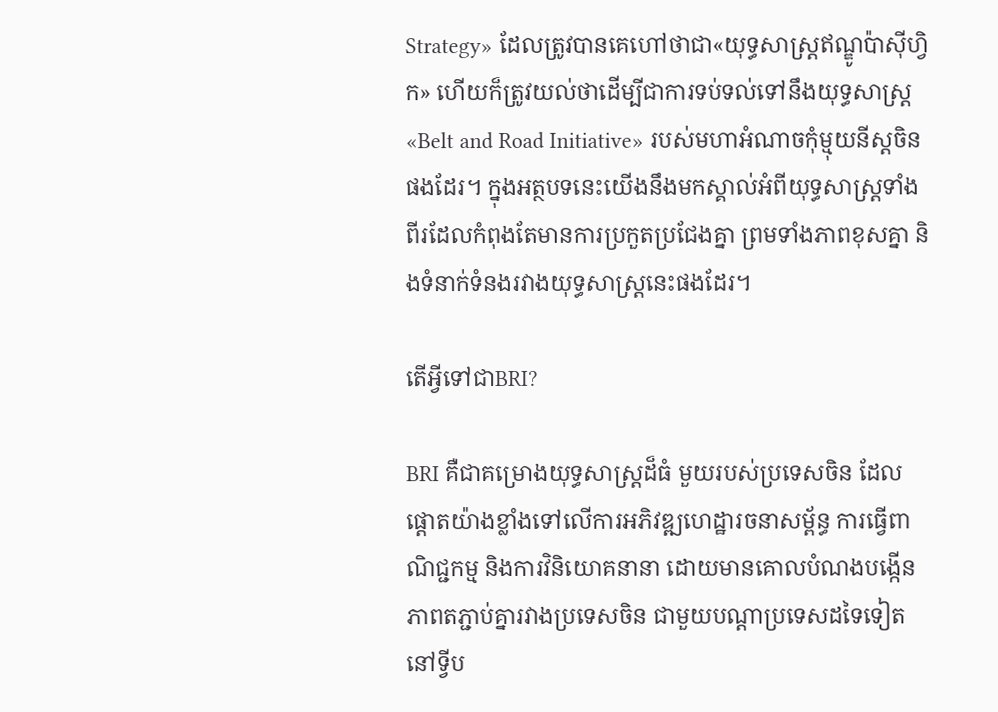Strategy» ដែលត្រូវបានគេហៅថាជា«យុទ្ធសាស្ត្រឥណ្ឌូប៉ាស៊ីហ្វិក» ហើយក៏ត្រូវយល់ថាដើម្បីជាការទប់ទល់ទៅនឹងយុទ្ធសាស្ត្រ «Belt and Road Initiative» របស់មហាអំណាចកុំម្មុយនីស្តចិនផងដែរ។ ក្នុងអត្ថបទនេះយើងនឹងមកស្គាល់អំពីយុទ្ធសាស្ត្រទាំងពីរដែលកំពុងតែមានការប្រកួតប្រជែងគ្នា ព្រមទាំងភាពខុសគ្នា និងទំនាក់ទំនងរវាងយុទ្ធសាស្ត្រនេះផងដែរ។

តើអ្វីទៅជាBRI?

BRI គឺជាគម្រោងយុទ្ធសាស្ត្រដ៏ធំ មួយរបស់ប្រទេសចិន ដែលផ្ដោតយ៉ាងខ្លាំងទៅលើការអភិវឌ្ឍហេដ្ឋារចនាសម្ព័ន្ធ ការធ្វើពាណិជ្ជកម្ម និងការវិនិយោគនានា ដោយមានគោលបំណងបង្កើនភាពតភ្ជាប់គ្នារវាងប្រទេសចិន ជាមួយបណ្ដាប្រទេសដទៃទៀតនៅទ្វីប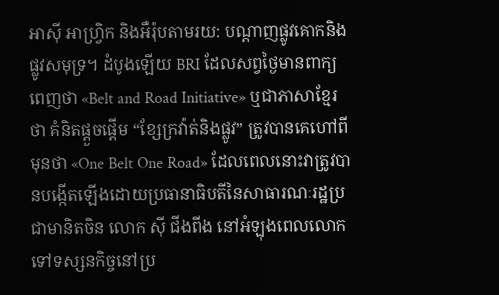អាស៊ី អាហ្រ្វិក និងអឺរ៉ុបតាមរយ: បណ្ដាញផ្លូវគោកនិងផ្លូវសមុទ្រ។ ដំបូងឡើយ BRI ដែលសព្វថ្ងៃមានពាក្យពេញថា «Belt and Road Initiative» ឬជាភាសាខ្មែរថា គំនិតផ្ដួចផ្ដើម “ខ្សែក្រវ៉ាត់និងផ្លូវ” ត្រូវបានគេហៅពីមុនថា «One Belt One Road» ដែលពេលនោះវាត្រូវបានបង្កើតឡើងដោយប្រធានាធិបតីនៃសាធារណៈរដ្ឋប្រជាមានិតចិន លោក ស៊ី ជីងពីង នៅអំឡុងពេលលោកទៅទស្សនកិច្ចនៅប្រ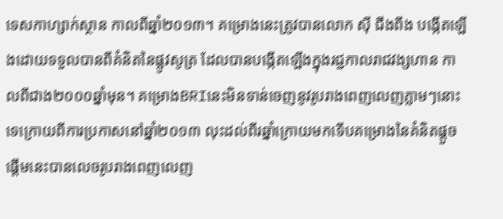ទេសកាហ្សាក់ស្ថាន កាលពីឆ្នាំ២០១៣។ គម្រោងនេះត្រូវបានលោក ស៊ី ជីងពីង បង្កើតឡើងដោយទទួលបានពីគំនិតនៃផ្លូវសូត្រ ដែលបានបង្កើតឡើងក្នុងរជ្ជកាលរាជវង្សហាន កាលពីជាង២០០០ឆ្នាំមុន។ គម្រោងBRIនេះមិនទាន់ចេញនូវរូបរាងពេញលេញភ្លាមៗនោះទេក្រោយពីការប្រកាសនៅឆ្នាំ២០១៣ លុះដល់ពីរឆ្នាំក្រោយមកទើបគម្រោងនៃគំនិតផ្ដួចផ្ដើមនេះបានលេចរូបរាងពេញលេញ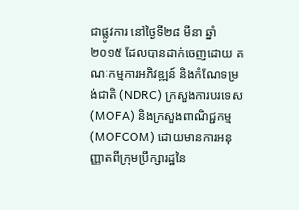ជាផ្លូវការ នៅថ្ងៃទី២៨ មីនា ឆ្នាំ២០១៥ ដែលបានដាក់ចេញដោយ គណៈកម្មការអភិវឌ្ឍន៍ និងកំណែទម្រង់ជាតិ (NDRC) ក្រសួងការបរទេស (MOFA) និងក្រសួងពាណិជ្ជកម្ម (MOFCOM) ដោយមានការអនុញ្ញាតពីក្រុមប្រឹក្សារដ្ឋនៃ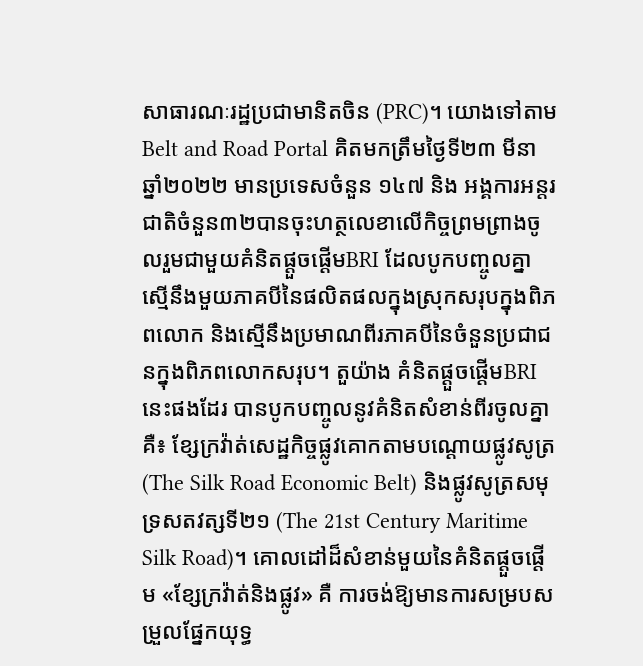សាធារណៈរដ្ឋប្រជាមានិតចិន (PRC)។ យោងទៅតាម Belt and Road Portal គិតមកត្រឹមថ្ងៃទី២៣ មីនា ឆ្នាំ២០២២ មានប្រទេសចំនួន ១៤៧ និង អង្គការអន្តរជាតិចំនួន៣២បានចុះហត្ថលេខាលើកិច្ចព្រមព្រាងចូលរួមជាមួយគំនិតផ្ដួចផ្ដើមBRI ដែលបូកបញ្ចូលគ្នាស្មើនឹងមួយភាគបីនៃផលិតផលក្នុងស្រុកសរុបក្នុងពិភពលោក និងស្មើនឹងប្រមាណពីរភាគបីនៃចំនួនប្រជាជនក្នុងពិភពលោកសរុប។ តួយ៉ាង គំនិតផ្ដួចផ្ដើមBRIនេះផងដែរ បានបូកបញ្ចូលនូវគំនិតសំខាន់ពីរចូលគ្នាគឺ៖ ខ្សែក្រវ៉ាត់សេដ្ឋកិច្ចផ្លូវគោកតាមបណ្ដោយផ្លូវសូត្រ (The Silk Road Economic Belt) និងផ្លូវសូត្រសមុទ្រសតវត្សទី២១ (The 21st Century Maritime Silk Road)។ គោលដៅដ៏សំខាន់មួយនៃគំនិតផ្ដួចផ្ដើម «ខ្សែក្រវ៉ាត់និងផ្លូវ» គឺ ការចង់ឱ្យមានការសម្របសម្រួលផ្នែកយុទ្ធ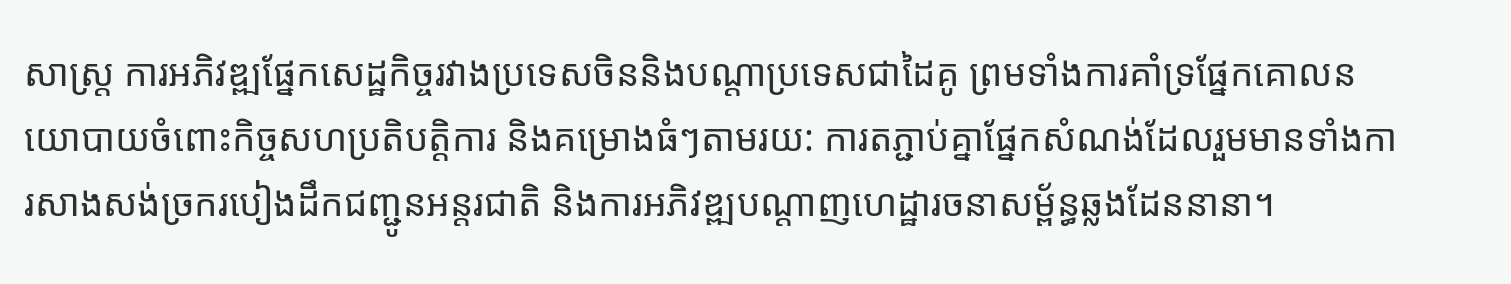សាស្រ្ត ការអភិវឌ្ឍផ្នែកសេដ្ឋកិច្ចរវាងប្រទេសចិននិងបណ្ដាប្រទេសជាដៃគូ ព្រមទាំងការគាំទ្រផ្នែកគោលនយោបាយចំពោះកិច្ចសហប្រតិបត្តិការ និងគម្រោងធំៗតាមរយ: ការតភ្ជាប់គ្នាផ្នែកសំណង់ដែលរួមមានទាំងការសាងសង់ច្រករបៀងដឹកជញ្ជូនអន្តរជាតិ និងការអភិវឌ្ឍបណ្ដាញហេដ្ឋារចនាសម្ព័ន្ធឆ្លងដែននានា។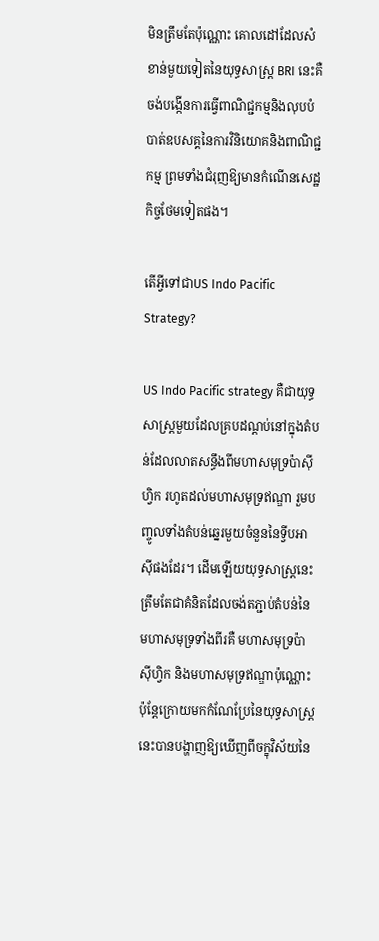មិនត្រឹមតែប៉ុណ្ណោះ គោលដៅដែលសំខាន់មួយទៀតនៃយុទ្ធសាស្ត្រ BRI នេះគឺ ចង់បង្កើនការធ្វើពាណិជ្ជកម្មនិងលុបបំបាត់ឧបសគ្គនៃការវិនិយោគនិងពាណិជ្ជកម្ម ព្រមទាំងជំរុញឱ្យមានកំណើនសេដ្ឋកិច្ចថែមទៀតផង។

តើអ្វីទៅជាUS Indo Pacific Strategy?

US Indo Pacific strategy គឺជាយុទ្ធសាស្ត្រមួយដែលគ្របដណ្តប់នៅក្នុងតំបន់ដែលលាតសន្ធឹងពីមហាសមុទ្រប៉ាស៊ីហ្វិក រហូតដល់មហាសមុទ្រឥណ្ឌា រួមបញ្ចូលទាំងតំបន់ឆ្នេរមួយចំនួននៃទ្វីបអាស៊ីផងដែរ។ ដើមឡើយយុទ្ធសាស្ត្រនេះត្រឹមតែជាគំនិតដែលចង់តភ្ជាប់តំបន់នៃមហាសមុទ្រទាំងពីរគឺ មហាសមុទ្រប៉ាស៊ីហ្វិក និងមហាសមុទ្រឥណ្ឌាប៉ុណ្ណោះ ប៉ុន្តែក្រោយមកកំណែប្រែនៃយុទ្ធសាស្រ្តនេះបានបង្ហាញឱ្យឃើញពីចក្ខុវិស័យនៃ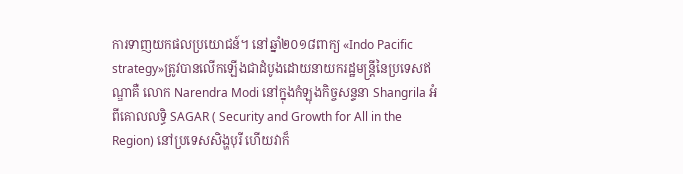ការទាញយកផលប្រយោជន៍។ នៅឆ្នាំ២០១៨ពាក្យ «Indo Pacific strategy»ត្រូវបានលើកឡើងជាដំបូងដោយនាយករដ្ឋមន្ត្រីនៃប្រទេសឥណ្ឌាគឺ លោក Narendra Modi នៅក្នុងកំឡុងកិច្ចសន្ទនា Shangrila អំពីគោលលទ្ធិ SAGAR ( Security and Growth for All in the Region) នៅប្រទេសសិង្ហបុរី ហើយវាក៏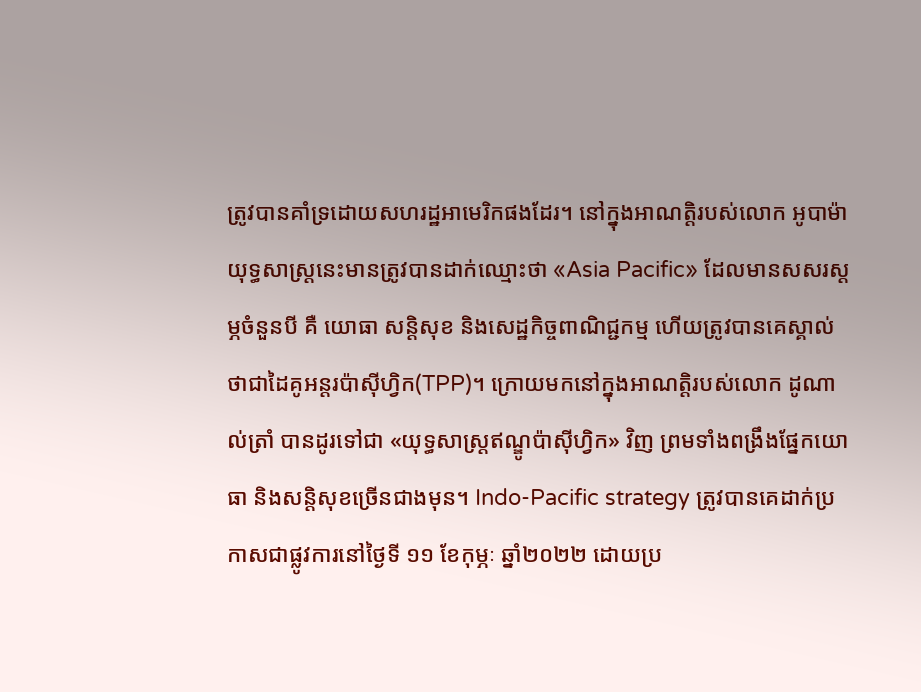ត្រូវបានគាំទ្រដោយសហរដ្ឋអាមេរិកផងដែរ។ នៅក្នុងអាណត្តិរបស់លោក អូបាម៉ា យុទ្ធសាស្ត្រនេះមានត្រូវបានដាក់ឈ្មោះថា «Asia Pacific» ដែលមានសសរស្តម្ភចំនួនបី គឺ យោធា សន្តិសុខ និងសេដ្ឋកិច្ចពាណិជ្ជកម្ម ហើយត្រូវបានគេស្គាល់ថាជាដៃគូអន្តរប៉ាស៊ីហ្វិក(TPP)។ ក្រោយមកនៅក្នុងអាណត្តិរបស់លោក ដូណាល់ត្រាំ បានដូរទៅជា «យុទ្ធសាស្ត្រឥណ្ឌូប៉ាស៊ីហ្វិក» វិញ ព្រមទាំងពង្រឹងផ្នែកយោធា និងសន្តិសុខច្រើនជាងមុន។ Indo-Pacific strategy ត្រូវបានគេដាក់ប្រកាសជាផ្លូវការនៅថ្ងៃទី ១១ ខែកុម្ភៈ ឆ្នាំ២០២២ ដោយប្រ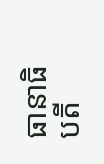ធានាធិបតី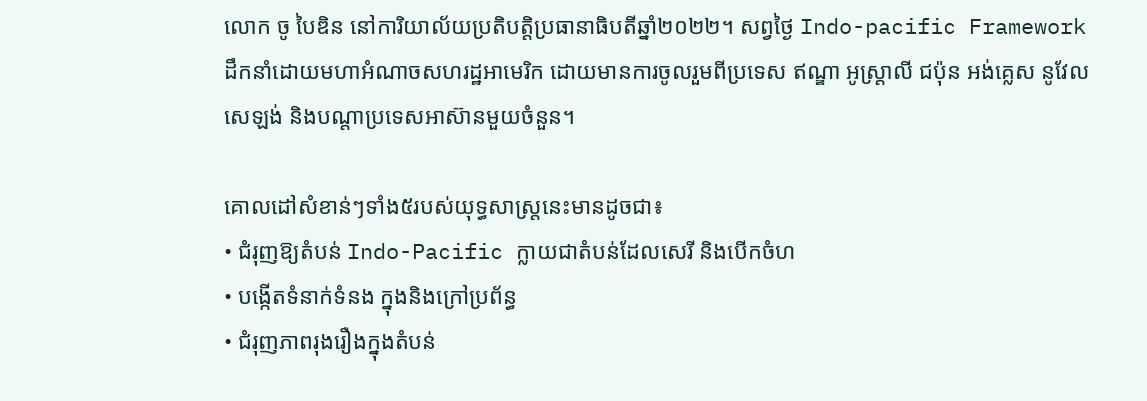លោក ចូ បៃឌិន នៅការិយាល័យប្រតិបត្តិប្រធានាធិបតីឆ្នាំ២០២២។ សព្វថ្ងៃ Indo-pacific Framework ដឹកនាំដោយមហាអំណាចសហរដ្ឋអាមេរិក ដោយមានការចូលរួមពីប្រទេស ឥណ្ឌា អូស្ត្រាលី ជប៉ុន អង់គ្លេស នូវែលសេឡង់ និងបណ្តាប្រទេសអាស៊ានមួយចំនួន។

គោលដៅសំខាន់ៗទាំង៥របស់យុទ្ធសាស្ត្រនេះមានដូចជា៖
• ជំរុញឱ្យតំបន់ Indo-Pacific ក្លាយជាតំបន់ដែលសេរី និងបើកចំហ
• បង្កើតទំនាក់ទំនង ក្នុងនិងក្រៅប្រព័ន្ធ
• ជំរុញភាពរុងរឿងក្នុងតំបន់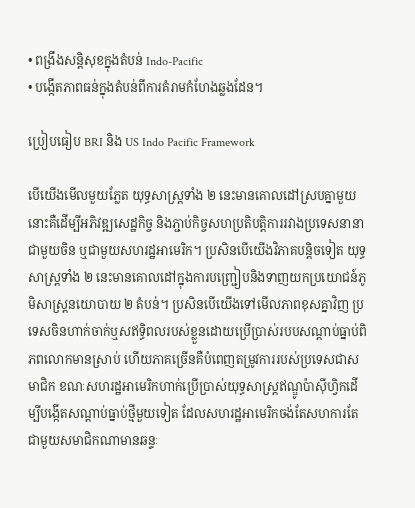• ពង្រឹងសន្តិសុខក្នុងតំបន់ Indo-Pacific
• បង្កើតភាពធន់ក្នុងតំបន់ពីការគំរាមកំហែងឆ្លងដែន។

ប្រៀបធៀប BRI និង US Indo Pacific Framework

បើយើងមើលមួយភ្លែត យុទ្ធសាស្រ្តទាំង ២ នេះមានគោលដៅស្របគ្នាមួយនោះគឺដើម្បីអភិវឌ្ឍសេដ្ឋកិច្ច និងភ្ជាប់កិច្ចសហប្រតិបត្ដិការរវាងប្រទេសនានាជាមួយចិន ឬជាមួយសហរដ្ឋអាមេរិក។ ប្រសិនបើយើងវិភាគបន្តិចទៀត យុទ្ធសាស្ត្រទាំង ២ នេះមានគោលដៅក្នុងការបញ្ជ្រៀបនិងទាញយកប្រយោជន៍ភូមិសាស្ត្រនយោបាយ ២ តំបន់។ ប្រសិនបើយើងទៅមើលភាពខុសគ្នាវិញ ប្រទេសចិនហាក់ចាក់ឬសឥទ្ធិពលរបស់ខ្លួនដោយប្រើប្រាស់របបសណ្ដាប់ធ្នាប់ពិភពលោកមានស្រាប់ ហើយភាគច្រើនគឺបំពេញតម្រូវការរបស់ប្រទេសជាសមាជិក ខណៈសហរដ្ឋអាមេរិកហាក់ប្រើប្រាស់យុទ្ធសាស្ត្រឥណ្ឌូប៉ាស៊ីហ្វិកដើម្បីបង្កើតសណ្ដាប់ធ្នាប់ថ្មីមួយទៀត ដែលសហរដ្ឋអាមេរិកចង់តែសហការតែជាមួយសមាជិកណាមានឆន្ទៈ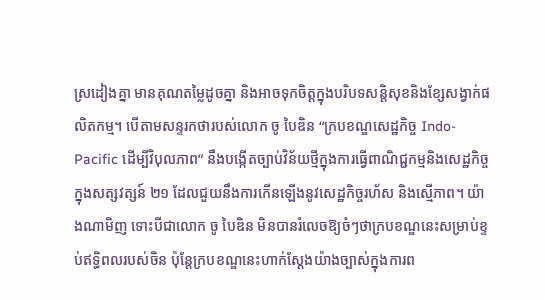ស្រដៀងគ្នា មានគុណតម្លៃដូចគ្នា និងអាចទុកចិត្ដក្នុងបរិបទសន្តិសុខនិងខ្សែសង្វាក់ផលិតកម្ម។ បើតាមសន្ទរកថារបស់លោក ចូ បៃឌិន “ក្របខណ្ឌសេដ្ឋកិច្ច Indo-Pacific ដើម្បីវិបុលភាព” នឹងបង្កើតច្បាប់វិន័យថ្មីក្នុងការធ្វើពាណិជ្ជកម្មនិងសេដ្ឋកិច្ចក្នុងសត្សវត្សន៍ ២១ ដែលជួយនឹងការកើនឡើងនូវសេដ្ឋកិច្ចរហ័ស និងស្មើភាព។ យ៉ាងណាមិញ ទោះបីជាលោក ចូ បៃឌិន មិនបានរំលេចឱ្យចំៗថាក្របខណ្ឌនេះសម្រាប់ខ្ទប់ឥទ្ធិពលរបស់ចិន ប៉ុន្តែក្របខណ្ឌនេះហាក់ស្ដែងយ៉ាងច្បាស់ក្នុងការព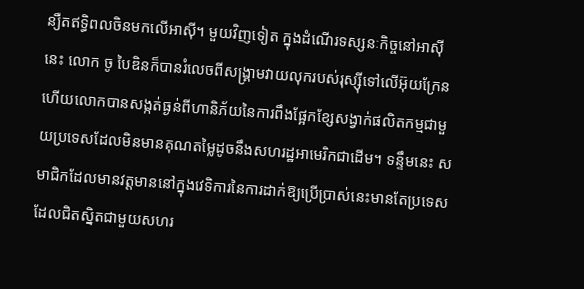ន្យឺតឥទ្ធិពលចិនមកលើអាស៊ី។ មួយវិញទៀត ក្នុងដំណើរទស្សនៈកិច្ចនៅអាស៊ីនេះ លោក ចូ បៃឌិនក៏បានរំលេចពីសង្គ្រាមវាយលុករបស់រុស្ស៊ីទៅលើអ៊ុយក្រែន ហើយលោកបានសង្កត់ធ្ងន់ពីហានិភ័យនៃការពឹងផ្អែកខ្សែសង្វាក់ផលិតកម្មជាមួយប្រទេសដែលមិនមានគុណតម្លៃដូចនឹងសហរដ្ឋអាមេរិកជាដើម។ ទន្ទឹមនេះ សមាជិកដែលមានវត្ដមាននៅក្នុងវេទិការនៃការដាក់ឱ្យប្រើប្រាស់នេះមានតែប្រទេសដែលជិតស្និតជាមួយសហរ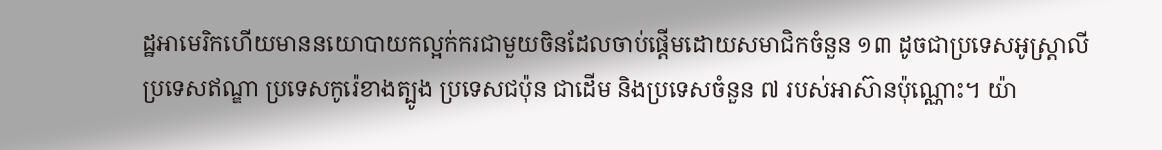ដ្ឋអាមេរិកហើយមាននយោបាយកល្អក់ករជាមួយចិនដែលចាប់ផ្ដើមដោយសមាជិកចំនួន ១៣ ដូចជាប្រទេសអូស្រ្តាលី ប្រទេសឥណ្ឌា ប្រទេសកូរ៉េខាងត្បូង ប្រទេសជប៉ុន ជាដើម និងប្រទេសចំនួន ៧ របស់អាស៊ានប៉ុណ្ណោះ។ យ៉ា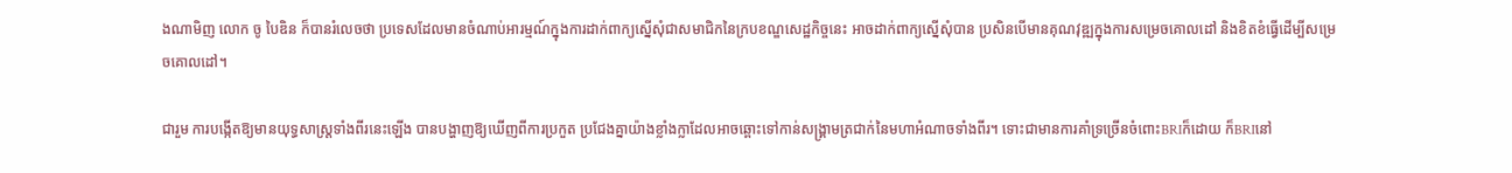ងណាមិញ លោក ចូ បៃឌិន ក៏បានរំលេចថា ប្រទេសដែលមានចំណាប់អារម្មណ៍ក្នុងការដាក់ពាក្យស្នើសុំជាសមាជិកនៃក្របខណ្ឌសេដ្ឋកិច្ចនេះ អាចដាក់ពាក្យស្នើសុំបាន ប្រសិនបើមានគុណវុឌ្ឍក្នុងការសម្រេចគោលដៅ និងខិតខំធ្វើដើម្បីសម្រេចគោលដៅ។

ជារួម ការបង្កើតឱ្យមានយុទ្ធសាស្រ្តទាំងពីរនេះឡើង បានបង្ហាញឱ្យឃើញពីការប្រកួត ប្រជែងគ្នាយ៉ាងខ្លាំងក្លាដែលអាចឆ្ពោះទៅកាន់សង្រ្គាមត្រជាក់នៃមហាអំណាចទាំងពីរ។ ទោះជាមានការគាំទ្រច្រើនចំពោះBRIក៏ដោយ ក៏BRIនៅ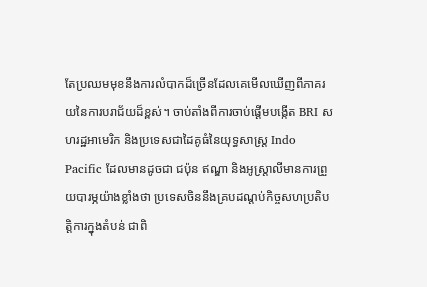តែប្រឈមមុខនឹងការលំបាកដ៏ច្រើនដែលគេមើលឃើញពីភាគរយនៃការបរាជ័យដ៏ខ្ពស់។ ចាប់តាំងពីការចាប់ផ្តើមបង្កើត BRI សហរដ្ឋអាមេរិក និងប្រទេសជាដៃគូធំនៃយុទ្ធសាស្រ្ត Indo Pacific ដែលមានដូចជា ជប៉ុន ឥណ្ឌា និងអូស្ត្រាលីមានការព្រួយបារម្ភយ៉ាងខ្លាំងថា ប្រទេសចិននឹងគ្របដណ្តប់កិច្ចសហប្រតិបត្តិការក្នុងតំបន់ ជាពិ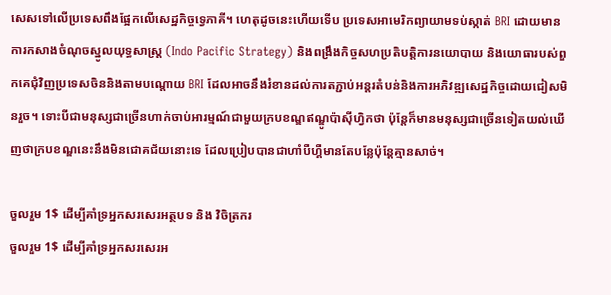សេសទៅលើប្រទេសពឹងផ្អែកលើសេដ្ឋកិច្ចទេ្វភាគី។ ហេតុដូចនេះហើយទើប ប្រទេសអាមេរិកព្យាយាមទប់ស្កាត់ BRI ដោយមានការកសាងចំណុចស្នូលយុទ្ធសាស្ត្រ (Indo Pacific Strategy) និងពង្រឹងកិច្ចសហប្រតិបត្តិការនយោបាយ និងយោធារបស់ពួកគេជុំវិញប្រទេសចិននិងតាមបណ្តោយ BRI ដែលអាចនឹងរំខានដល់ការតភ្ជាប់អន្តរតំបន់និងការអភិវឌ្ឍសេដ្ឋកិច្ចដោយជៀសមិនរួច។ ទោះបីជាមនុស្សជាច្រើនហាក់ចាប់អារម្មណ៍ជាមួយក្របខណ្ឌឥណ្ឌូប៉ាស៊ីហ្វិកថា ប៉ុន្តែក៏មានមនុស្សជាច្រើនទៀតយល់ឃើញថាក្របខណ្ឌនេះនឹងមិនជោគជ័យនោះទេ ដែលប្រៀបបានជាហាំបឺហ្គឺមានតែបន្លែប៉ុន្តែគ្មានសាច់។

ចួលរួម 1$ ដើម្បីគាំទ្រអ្នកសរសេរអត្ថបទ និង វិចិត្រករ
ចួលរួម 1$ ដើម្បីគាំទ្រអ្នកសរសេរអ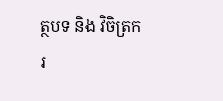ត្ថបទ និង វិចិត្រករ